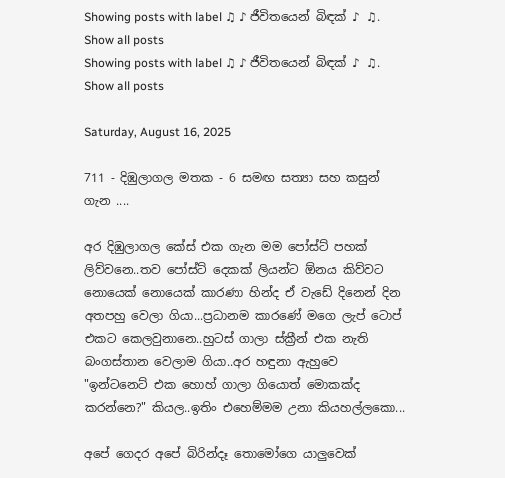Showing posts with label ♫ ♪ ජීවිතයෙන් බිඳක් ♪ ♫. Show all posts
Showing posts with label ♫ ♪ ජීවිතයෙන් බිඳක් ♪ ♫. Show all posts

Saturday, August 16, 2025

711 - දිඹුලාගල මතක - 6 සමඟ සත්‍යා සහ කසුන් ගැන ....

අර දිඹුලාගල කේස් එක ගැන මම පෝස්ට් පහක් ලිව්වනෙ..තව පෝස්ට් දෙකක් ලියන්ට ඕනය කිව්වට නොයෙක් නොයෙක් කාරණා හින්ද ඒ වැඩේ දිනෙන් දින අතපහු වෙලා ගියා...ප්‍රධානම කාරණේ මගෙ ලැප් ටොප් එකට කෙලවුනානෙ..හුටස් ගාලා ස්ක්‍රීන් එක නැති බංගස්තාන වෙලාම ගියා..අර හඳුනා ඇහුවෙ "ඉන්ටනෙට් එක හොහ් ගාලා ගියොත් මොකක්ද කරන්නෙ?" කියල..ඉතිං එහෙම්මම උනා කියහල්ලකො...

අපේ ගෙදර අපේ බිරින්දෑ තොමෝගෙ යාලුවෙක්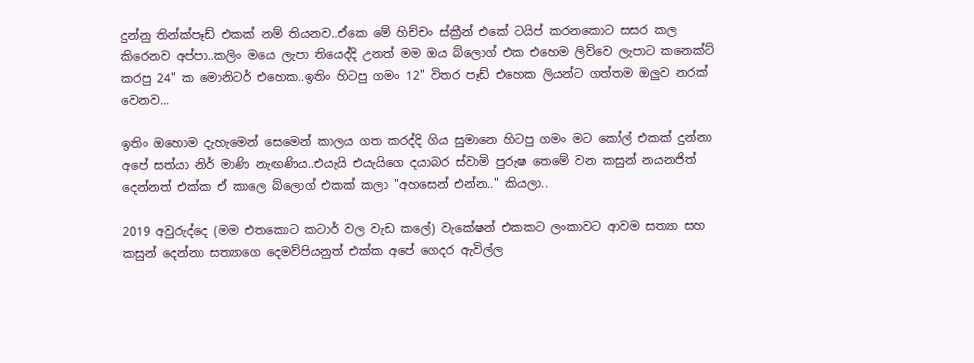දුන්නු තින්ක්පෑඩ් එකක් නම් තියනව..ඒකෙ මේ හිච්චං ස්ක්‍රීන් එකේ ටයිප් කරනකොට සසර කල කිරෙනව අප්පා..කලිං මයෙ ලැපා තියෙද්දි උනත් මම ඔය බ්ලොග් එක එහෙම ලිව්වෙ ලැපාට කනෙක්ට් කරපු 24" ක මොනිටර් එහෙක..ඉතිං හිටපු ගමං 12" විතර පෑඩ් එහෙක ලියන්ට ගත්තම ඔලුව නරක් වෙනව...

ඉතිං ඔහොම දැහැමෙන් සෙමෙන් කාලය ගත කරද්දි ගිය සුමානෙ හිටපු ගමං මට කෝල් එකක් දුන්නා අපේ සත්යා නිර් මාණි නැඟණිය..එයැයි එයැයිගෙ දයාබර ස්වාමි පුරුෂ තෙමේ වන කසුන් නයනජිත් දෙන්නත් එක්ක ඒ කාලෙ බ්ලොග් එකක් කලා "අහසෙන් එන්න.." කියලා..

2019 අවුරුද්දෙ (මම එතකොට කටාර් වල වැඩ කලේ) වැකේෂන් එකකට ලංකාවට ආවම සත්‍යා සහ කසුන් දෙන්නා සත්‍යාගෙ දෙමව්පියනුත් එක්ක අපේ ගෙදර ඇවිල්ල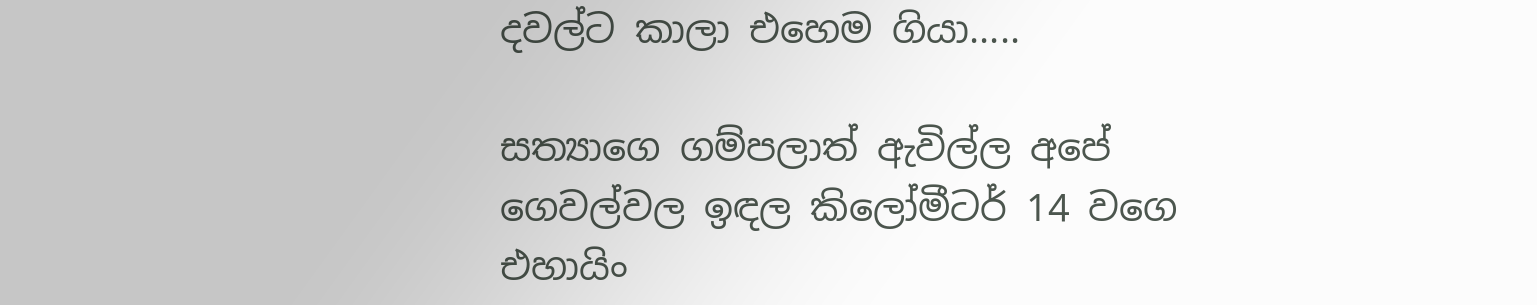දවල්ට කාලා එහෙම ගියා.....

සත්‍යාගෙ ගම්පලාත් ඇවිල්ල අපේ ගෙවල්වල ඉඳල කිලෝමීටර් 14 වගෙ එහායිං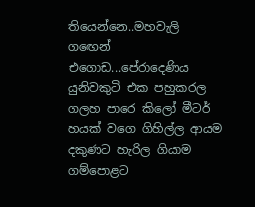තියෙන්නෙ..මහවැලි ගඟෙන් එගොඩ...පේරාදෙණිය යුනිවකුටි එක පහුකරල ගලහ පාරෙ කිලෝ මීටර් හයක් වගෙ ගිහිල්ල ආයම දකුණට හැරිල ගියාම ගම්පොළට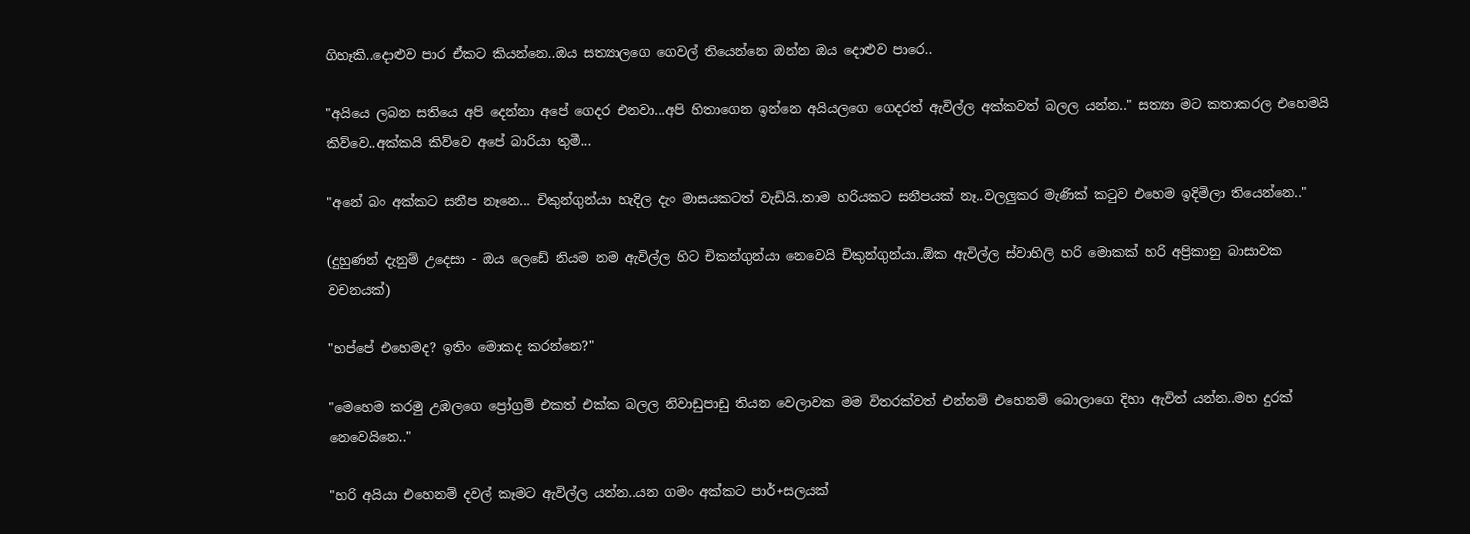ගිහෑකි..දොළුව පාර ඒකට කියන්නෙ..ඔය සත්‍යාලගෙ ගෙවල් තියෙන්නෙ ඔන්න ඔය දොළුව පාරෙ..

"අයියෙ ලබන සතියෙ අපි දෙන්නා අපේ ගෙදර එනවා...අපි හිතාගෙන ඉන්නෙ අයියලගෙ ගෙදරත් ඇවිල්ල අක්කවත් බලල යන්න.." සත්‍යා මට කතාකරල එහෙමයි කිව්වෙ..අක්කයි කිව්වෙ අපේ බාරියා තුමී...

"අනේ බං අක්කට සනීප නෑනෙ... චිකුන්ගුන්යා හැදිල දැං මාසයකටත් වැඩියි..තාම හරියකට සනීපයක් නෑ..වලලුකර මැණික් කටුව එහෙම ඉදිමිලා තියෙන්නෙ.."

(දුහුණන් දැනුම් උදෙසා - ඔය ලෙඩේ නියම නම ඇවිල්ල හිට චිකන්ගුන්යා නෙවෙයි චිකුන්ගුන්යා..ඕක ඇවිල්ල ස්වාහිලි හරි මොකක් හරි අප්‍රිකානු බාසාවක වචනයක්)

"හප්පේ එහෙමද? ඉතිං මොකද කරන්නෙ?"

"මෙහෙම කරමු උඹලගෙ ප්‍රෝග්‍රම් එකත් එක්ක බලල නිවාඩුපාඩු තියන වෙලාවක මම විතරක්වත් එන්නම් එහෙනම් බොලාගෙ දිහා ඇවිත් යන්න..මහ දුරක් නෙවෙයිනෙ.."

"හරි අයියා එහෙනම් දවල් කෑමට ඇවිල්ල යන්න..යන ගමං අක්කට පාර්+සලයක්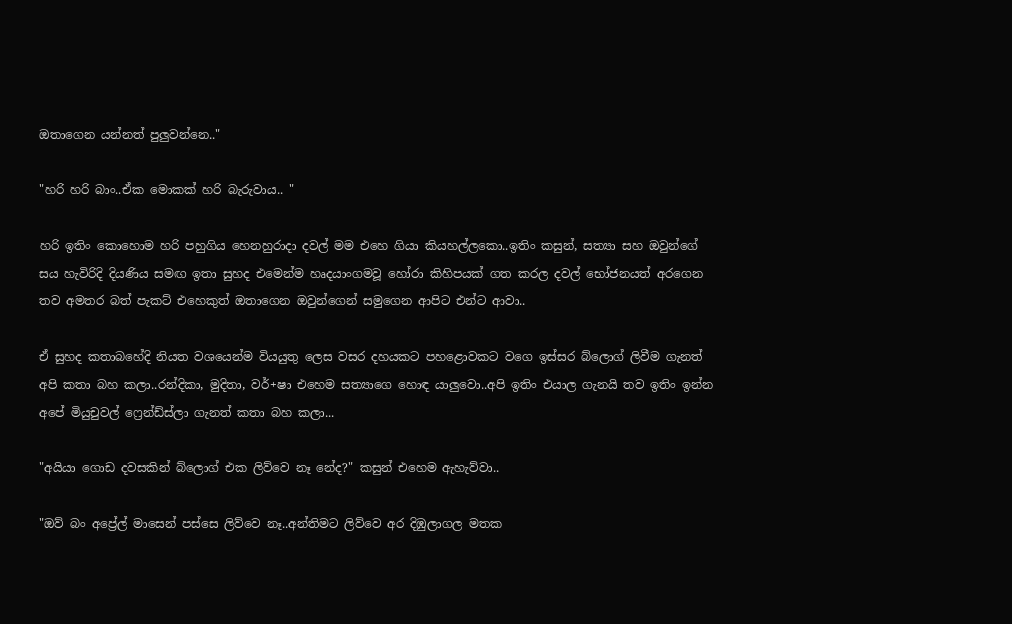ඔතාගෙන යන්නත් පුලුවන්නෙ.."

"හරි හරි බාං..ඒක මොකක් හරි බැරුවාය.. "

හරි ඉතිං කොහොම හරි පහුගිය හෙනහුරාදා දවල් මම එහෙ ගියා කියහල්ලකො..ඉතිං කසුන්, සත්‍යා සහ ඔවුන්ගේ සය හැවිරිදි දියණිය සමඟ ඉතා සුහද එමෙන්ම හෘදයාංගමවූ හෝරා කිහිපයක් ගත කරල දවල් භෝජනයත් අරගෙන තව අමතර බත් පැකට් එහෙකුත් ඔතාගෙන ඔවුන්ගෙන් සමුගෙන ආපිට එන්ට ආවා..

ඒ සුහද කතාබහේදි නියත වශයෙන්ම වියයුතු ලෙස වසර දහයකට පහළොවකට වගෙ ඉස්සර බ්ලොග් ලිවීම ගැනත් අපි කතා බහ කලා..රන්දිකා, මුදිතා, වර්+ෂා එහෙම සත්‍යාගෙ හොඳ යාලුවො..අපි ඉතිං එයාල ගැනයි තව ඉතිං ඉන්න අපේ මියුචුවල් ෆ්‍රෙන්ඩ්ස්ලා ගැනත් කතා බහ කලා...

"අයියා ගොඩ දවසකින් බ්ලොග් එක ලිව්වෙ නෑ නේද?" කසුන් එහෙම ඇහැව්වා..

"ඔව් බං අප්‍රේල් මාසෙන් පස්සෙ ලිව්වෙ නෑ..අන්තිමට ලිව්වෙ අර දිඹුලාගල මතක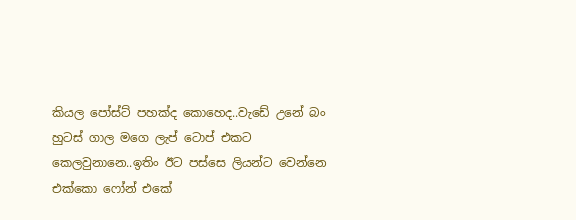කියල පෝස්ට් පහක්ද කොහෙද..වැඩේ උනේ බං හුටස් ගාල මගෙ ලැප් ටොප් එකට කෙලවුනානෙ..ඉතිං ඊට පස්සෙ ලියන්ට වෙන්නෙ එක්කො ෆෝන් එකේ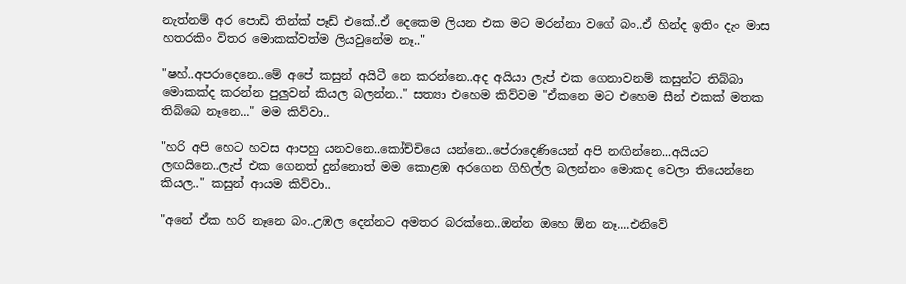නැත්නම් අර පොඩි තින්ක් පෑඩ් එකේ..ඒ දෙකෙම ලියන එක මට මරන්නා වගේ බං..ඒ හින්ද ඉතිං දැං මාස හතරකිං විතර මොකක්වත්ම ලියවුනේම නෑ.."

"ෂහ්..අපරාදෙනෙ..මේ අපේ කසුන් අයිටී නෙ කරන්නෙ..අද අයියා ලැප් එක ගෙනාවනම් කසුන්ට තිබ්බා  මොකක්ද කරන්න පුලුවන් කියල බලන්න.." සත්‍යා එහෙම කිව්වම "ඒකනෙ මට එහෙම සීන් එකක් මතක තිබ්බෙ නෑනෙ..." මම කිව්වා..

"හරි අපි හෙට හවස ආපහු යනවනෙ..කෝච්චියෙ යන්නෙ..පේරාදෙණියෙන් අපි නඟින්නෙ...අයියට ලඟයිනෙ..ලැප් එක ගෙනත් දුන්නොත් මම කොළඹ අරගෙන ගිහිල්ල බලන්නං මොකද වෙලා තියෙන්නෙ කියල.." කසුන් ආයම කිව්වා..

"අනේ ඒක හරි නෑනෙ බං..උඹල දෙන්නට අමතර බරක්නෙ..ඔන්න ඔහෙ ඕන නෑ....එනිවේ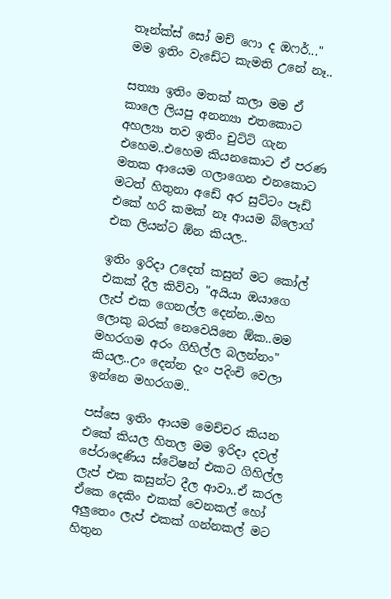තෑන්ක්ස් සෝ මච් ෆො ද ඔෆර්..." මම ඉතිං වැඩේට කැමති උනේ නෑ..

සත්‍යා ඉතිං මතක් කලා මම ඒ කාලෙ ලියපු අනන්‍යා එතකොට අහල්‍යා තව ඉතිං චුට්ටි ගැන එහෙම..එහෙම කියනකොට ඒ පරණ මතක ආයෙම ගලාගෙන එනකොට මටත් හිතුනා අඩේ අර සුට්ටං පෑඩ් එකේ හරි කමක් නෑ ආයම බ්ලොග් එක ලියන්ට ඕන කියල..

ඉතිං ඉරිදා උදෙත් කසුන් මට කෝල් එකක් දීල කිව්වා "අයියා ඔයාගෙ ලැප් එක ගෙනල්ල දෙන්න..මහ ලොකු බරක් නෙවෙයිනෙ ඕක..මම මහරගම අරං ගිහිල්ල බලන්නං" කියල..උං දෙන්න දැං පදිංචි වෙලා ඉන්නෙ මහරගම..

පස්සෙ ඉතිං ආයම මෙච්චර කියන එකේ කියල හිතල මම ඉරිදා දවල් පේරාදෙණිය ස්ටේෂන් එකට ගිහිල්ල ලැප් එක කසුන්ට දීල ආවා..ඒ කරල ඒකෙ දෙකිං එකක් වෙනකල් හෝ අලුතෙං ලැප් එකක් ගන්නකල් මට හිතුන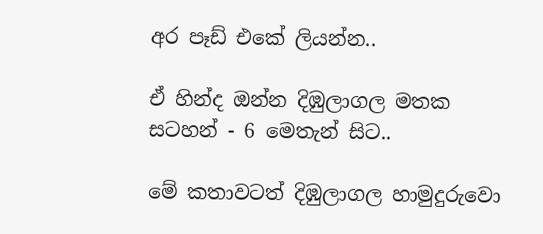අර පෑඩ් එකේ ලියන්න..

ඒ හින්ද ඔන්න දිඹුලාගල මතක සටහන් - 6 මෙතැන් සිට..

මේ කතාවටත් දිඹුලාගල හාමුදුරුවො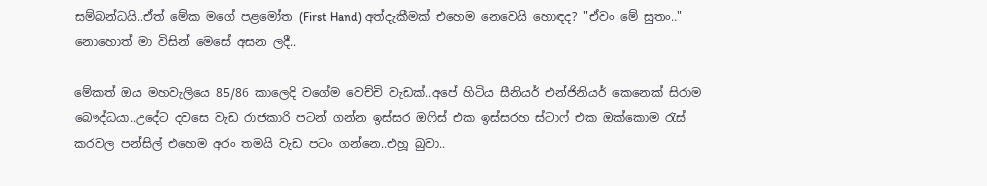සම්බන්ධයි..ඒත් මේක මගේ පළමෝත (First Hand) අත්දැකීමක් එහෙම නෙවෙයි හොඳද? "ඒවං මේ සුතං.." නොහොත් මා විසින් මෙසේ අසන ලදී..

මේකත් ඔය මහවැලියෙ 85/86 කාලෙදි වගේම වෙච්චි වැඩක්..අපේ හිටිය සීනියර් එන්ජිනියර් කෙනෙක් සිරාම බෞද්ධයා..උදේට දවසෙ වැඩ රාජකාරි පටන් ගන්න ඉස්සර ඔෆිස් එක ඉස්සරහ ස්ටාෆ් එක ඔක්කොම රැස් කරවල පන්සිල් එහෙම අරං තමයි වැඩ පටං ගන්නෙ..එහූ බුවා..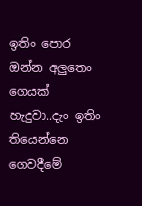ඉතිං පොර ඔන්න අලුතෙං ගෙයක් හැදුවා..දැං ඉතිං තියෙන්නෙ ගෙවදීමේ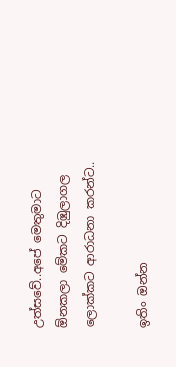උත්සවේ..අපේ මෙතුමාට ඕනකලා මේකට දිඹුලාගල ලොක්කට ආරාධනා කරන්ට..

ඉතිං ඔන්න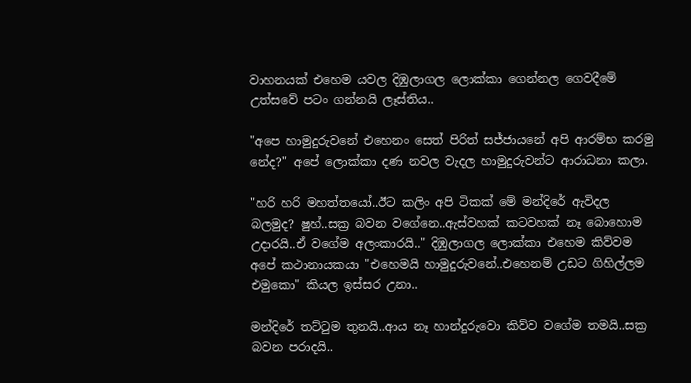වාහනයක් එහෙම යවල දිඹුලාගල ලොක්කා ගෙන්නල ගෙවදීමේ උත්සවේ පටං ගන්නයි ලෑස්තිය..

"අපෙ හාමුදුරුවනේ එහෙනං සෙත් පිරිත් සජ්ජායනේ අපි ආරම්භ කරමු නේද?" අපේ ලොක්කා දණ නවල වැදල හාමුදුරුවන්ට ආරාධනා කලා.

"හරි හරි මහත්තයෝ..ඊට කලිං අපි ටිකක් මේ මන්දිරේ ඇවිදල බලමුද? ෂුහ්..සක්‍ර බවන වගේනෙ..ඇස්වහක් කටවහක් නෑ බොහොම උදාරයි..ඒ වගේම අලංකාරයි.." දිඹුලාගල ලොක්කා එහෙම කිව්වම අපේ කථානායකයා "එහෙමයි හාමුදුරුවනේ..එහෙනම් උඩට ගිහිල්ලම එමුකො" කියල ඉස්සර උනා..

මන්දිරේ තට්ටුම තුනයි..ආය නෑ හාන්දුරුවො කිව්ව වගේම තමයි..සක්‍ර බවන පරාදයි..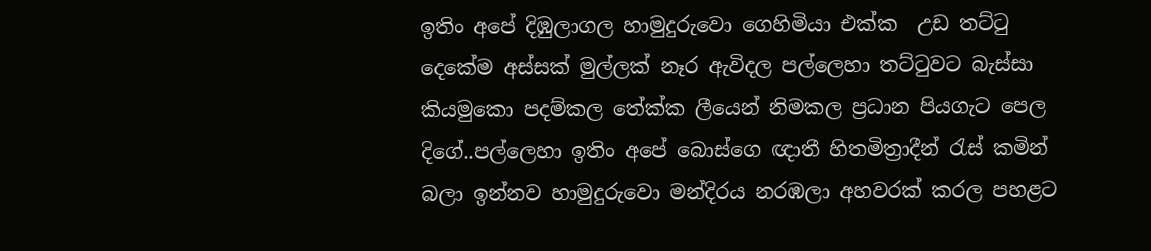ඉතිං අපේ දිඹුලාගල හාමුදුරුවො ගෙහිමියා එක්ක  උඩ තට්ටු දෙකේම අස්සක් මුල්ලක් නෑර ඇවිදල පල්ලෙහා තට්ටුවට බැස්සා කියමුකො පදම්කල තේක්ක ලීයෙන් නිමකල ප්‍රධාන පියගැට පෙල දිගේ..පල්ලෙහා ඉතිං අපේ බොස්ගෙ ඥාතී හිතමිත්‍රාදීන් රැස් කමින් බලා ඉන්නව හාමුදුරුවො මන්දිරය නරඹලා අහවරක් කරල පහළට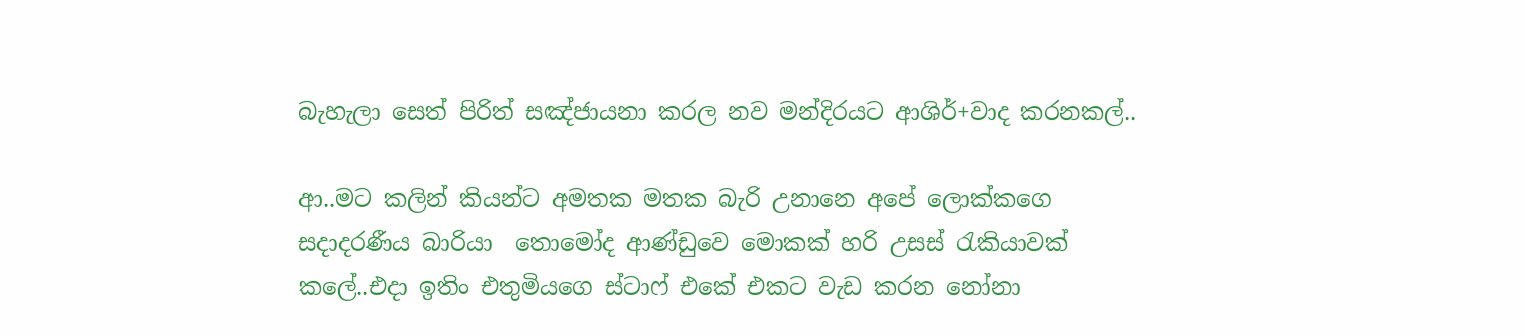බැහැලා සෙත් පිරිත් සඤ්ජායනා කරල නව මන්දිරයට ආශිර්+වාද කරනකල්..

ආ..මට කලින් කියන්ට අමතක මතක බැරි උනානෙ අපේ ලොක්කගෙ  සදාදරණීය බාරියා  තොමෝද ආණ්ඩුවෙ මොකක් හරි උසස් රැකියාවක් කලේ..එදා ඉතිං එතුමියගෙ ස්ටාෆ් එකේ එකට වැඩ කරන නෝනා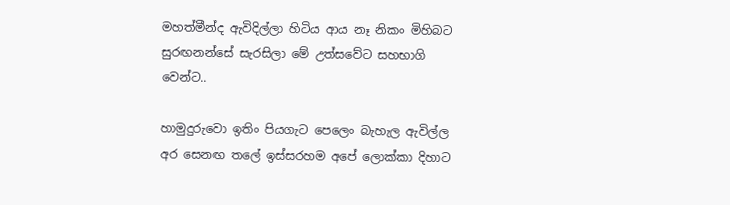මහත්මීන්ද ඇවිදිල්ලා හිටිය ආය නෑ නිකං මිහිබට සුරඟනන්සේ සැරසිලා මේ උත්සවේට සහභාගි වෙන්ට..

හාමුදුරුවො ඉතිං පියගැට පෙලෙං බැහැල ඇවිල්ල අර සෙනඟ තලේ ඉස්සරහම අපේ ලොක්කා දිහාට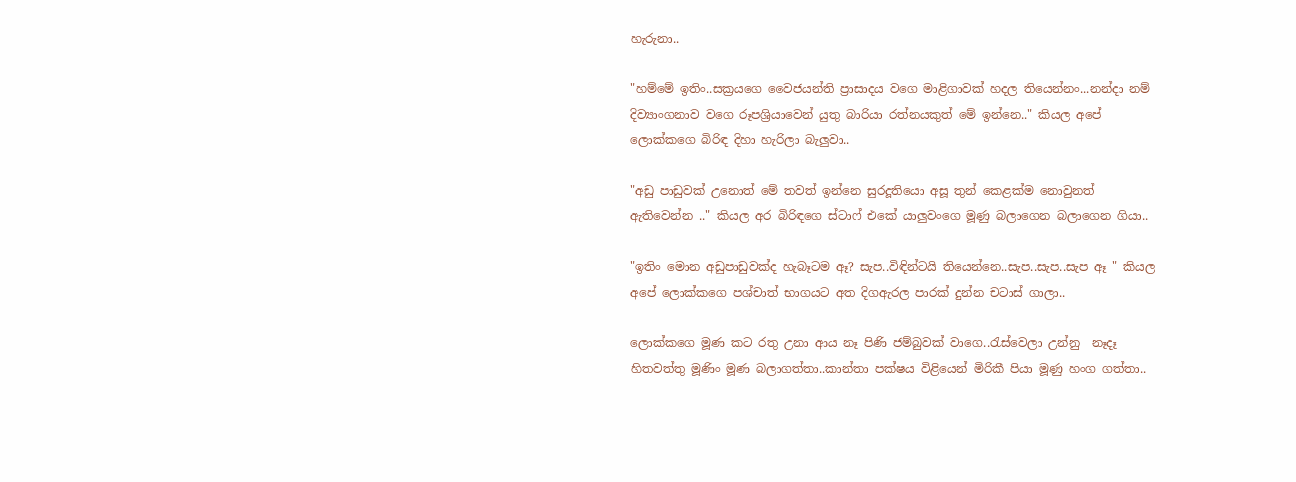හැරුනා..

"හම්මේ ඉතිං..සක්‍රයගෙ වෛජයන්ති ප්‍රාසාදය වගෙ මාළිගාවක් හදල තියෙන්නං...නන්දා නම් දිව්‍යාංගනාව වගෙ රූපශ්‍රියාවෙන් යුතු බාරියා රත්නයකුත් මේ ඉන්නෙ.." කියල අපේ ලොක්කගෙ බිරිඳ දිහා හැරිලා බැලුවා..

"අඩු පාඩුවක් උනොත් මේ තවත් ඉන්නෙ සුරදූතියො අසූ තුන් කෙළක්ම නොවුනත් ඇතිවෙන්න .." කියල අර බිරිඳගෙ ස්ටාෆ් එකේ යාලුවංගෙ මූණු බලාගෙන බලාගෙන ගියා..

"ඉතිං මොන අඩුපාඩුවක්ද හැබෑටම ඈ? සැප..විඳින්ටයි තියෙන්නෙ..සැප..සැප..සැප ඈ " කියල අපේ ලොක්කගෙ පශ්චාත් භාගයට අත දිගඇරල පාරක් දුන්න චටාස් ගාලා..

ලොක්කගෙ මූණ කට රතු උනා ආය නෑ පිණි ජම්බුවක් වාගෙ..රැස්වෙලා උන්නු  නෑදෑ හිතවත්තු මූණිං මූණ බලාගත්තා..කාන්තා පක්ෂය විළියෙන් මිරිකී පියා මූණු හංග ගත්තා..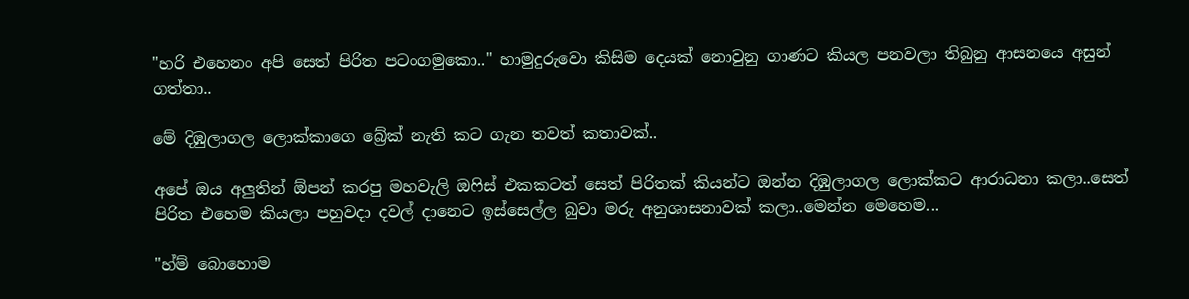"හරි එහෙනං අපි සෙත් පිරිත පටංගමුකො.." හාමුදුරුවො කිසිම දෙයක් නොවුනු ගාණට කියල පනවලා තිබුනු ආසනයෙ අසුන් ගත්තා..

මේ දිඹුලාගල ලොක්කාගෙ බ්‍රේක් නැති කට ගැන තවත් කතාවක්..

අපේ ඔය අලුතින් ඕපන් කරපු මහවැලි ඔෆිස් එකකටත් සෙත් පිරිතක් කියන්ට ඔන්න දිඹුලාගල ලොක්කට ආරාධනා කලා..සෙත් පිරිත එහෙම කියලා පහුවදා දවල් දානෙට ඉස්සෙල්ල බුවා මරු අනුශාසනාවක් කලා..මෙන්න මෙහෙම...

"හ්ම් බොහොම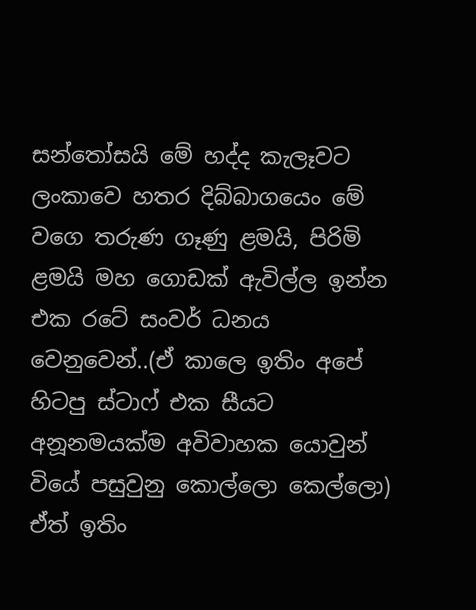සන්තෝසයි මේ හද්ද කැලෑවට ලංකාවෙ හතර දිබ්බාගයෙං මේ වගෙ තරුණ ගෑණු ළමයි, පිරිමි ළමයි මහ ගොඩක් ඇවිල්ල ඉන්න එක රටේ සංවර් ධනය වෙනුවෙන්..(ඒ කාලෙ ඉතිං අපේ හිටපු ස්ටාෆ් එක සීයට අනූනමයක්ම අවිවාහක යොවුන් වියේ පසුවුනු කොල්ලො කෙල්ලො) ඒත් ඉතිං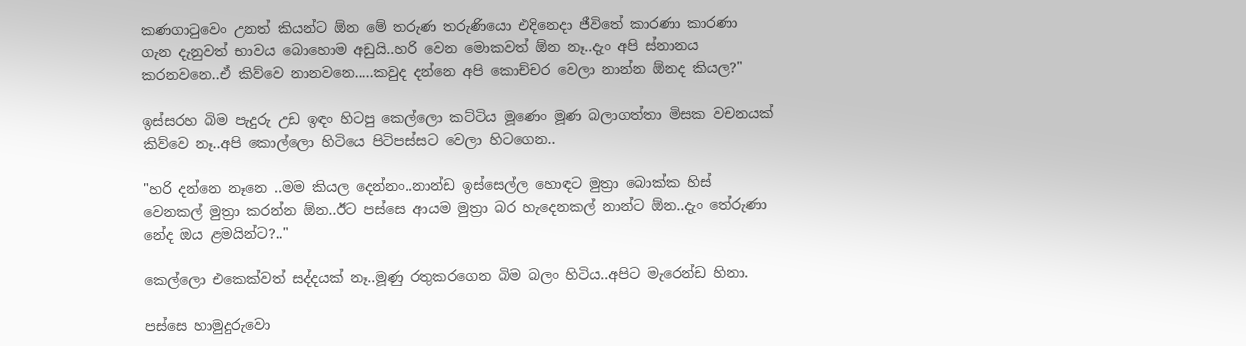කණගාටුවෙං උනත් කියන්ට ඕන මේ තරුණ තරුණියො එදිනෙදා ජීවිතේ කාරණා කාරණා ගැන දැනුවත් භාවය බොහොම අඩුයි..හරි වෙන මොකවත් ඕන නෑ..දැං අපි ස්නානය කරනවනෙ..ඒ කිව්වෙ නානවනෙ.....කවුද දන්නෙ අපි කොච්චර වෙලා නාන්න ඕනද කියල?"

ඉස්සරහ බිම පැදුරු උඩ ඉඳං හිටපු කෙල්ලො කට්ටිය මූණෙං මූණ බලාගත්තා මිසක වචනයක් කිව්වෙ නෑ..අපි කොල්ලො හිටියෙ පිටිපස්සට වෙලා හිටගෙන..

"හරි දන්නෙ නෑනෙ ..මම කියල දෙන්නං..නාන්ඩ ඉස්සෙල්ල හොඳට මුත්‍රා බොක්ක හිස් වෙනකල් මුත්‍රා කරන්න ඕන..ඊට පස්සෙ ආයම මුත්‍රා බර හැදෙනකල් නාන්ට ඕන..දැං තේරුණා නේද ඔය ළමයින්ට?.."

කෙල්ලො එකෙක්වත් සද්දයක් නෑ..මූණු රතුකරගෙන බිම බලං හිටිය..අපිට මැරෙන්ඩ හිනා.

පස්සෙ හාමුදුරුවො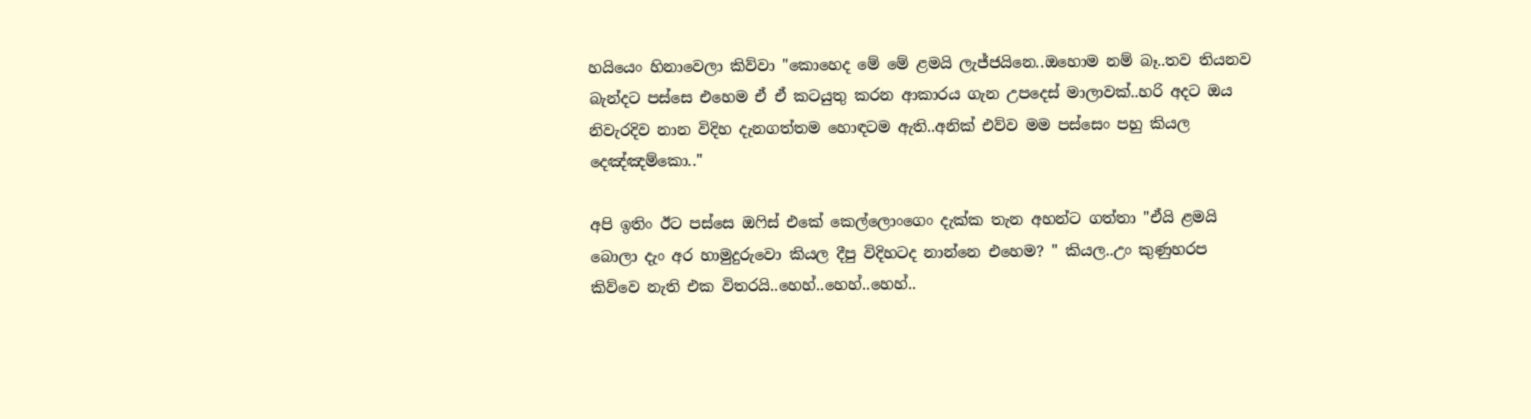හයියෙං හිනාවෙලා කිව්වා "කොහෙද මේ මේ ළමයි ලැජ්ජයිනෙ..ඔහොම නම් බෑ..තව තියනව බැන්දට පස්සෙ එහෙම ඒ ඒ කටයුතු කරන ආකාරය ගැන උපදෙස් මාලාවක්..හරි අදට ඔය නිවැරදිව නාන විදිහ දැනගත්තම හොඳටම ඇති..අනික් එව්ව මම පස්සෙං පහු කියල දෙඤ්ඤම්කො.."

අපි ඉතිං ඊට පස්සෙ ඔෆිස් එකේ කෙල්ලොංගෙං දැක්ක තැන අහන්ට ගත්තා "ඒයි ළමයි බොලා දැං අර හාමුදුරුවො කියල දීපු විදිහටද නාන්නෙ එහෙම? " කියල..උං කුණුහරප කිව්වෙ නැති එක විතරයි..හෙහ්..හෙහ්..හෙහ්..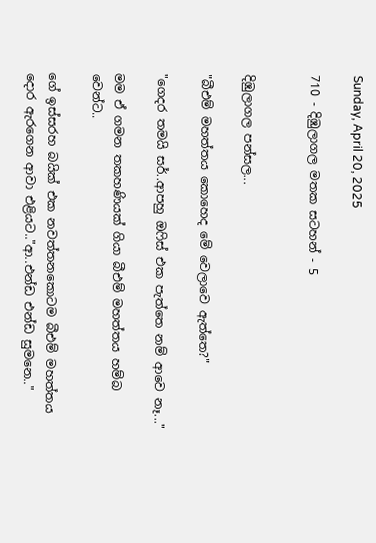Sunday, April 20, 2025

710 - දිඹුලාගල මතක සටහන් - 5


දිඹුලාගල පන්සල...

"බීඑම් මහත්තය කොහෙද මේ වෙලාවෙ ඇත්තෙ?"

"ගෙදර තමයි සර්..ආපහු ඔෆිස් එක පැත්තෙ නම් ආවෙ නෑ..."

මම ඒ ගමන තකහණියක් ගියා බීඑම් මහත්තය හම්බ වෙන්ට..

ගේ ඉස්සරහ බයික් එක නවත්තනකොටම බීඑම් මහත්තය දොර ඇරගෙන ආවා එළියට.."ආ..එන්ඩ එන්ඩ සුමනෙ.."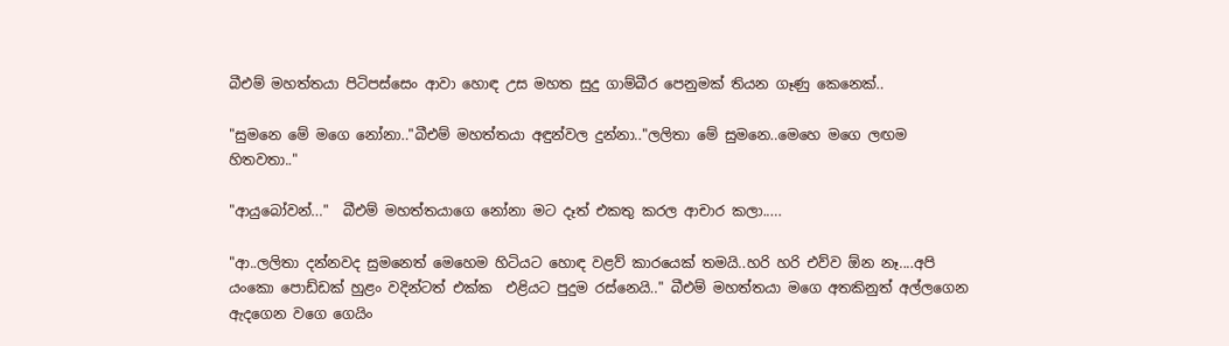බීඑම් මහත්තයා පිටිපස්සෙං ආවා හොඳ උස මහත සුදු ගාම්බීර පෙනුමක් තියන ගෑණු කෙනෙක්..

"සුමනෙ මේ මගෙ නෝනා.."බීඑම් මහත්තයා අඳුන්වල දුන්නා.."ලලිතා මේ සුමනෙ..මෙහෙ මගෙ ලඟම හිතවතා.."

"ආයුබෝවන්..."  බීඑම් මහත්තයාගෙ නෝනා මට දෑත් එකතු කරල ආචාර කලා.....

"ආ..ලලිතා දන්නවද සුමනෙත් මෙහෙම හිටියට හොඳ වළව් කාරයෙක් තමයි..හරි හරි එව්ව ඕන නෑ....අපි  යංකො පොඩ්ඩක් හුළං වදින්ටත් එක්ක  එළියට පුදුම රස්නෙයි.." බීඑම් මහත්තයා මගෙ අතකිනුත් අල්ලගෙන ඇදගෙන වගෙ ගෙයිං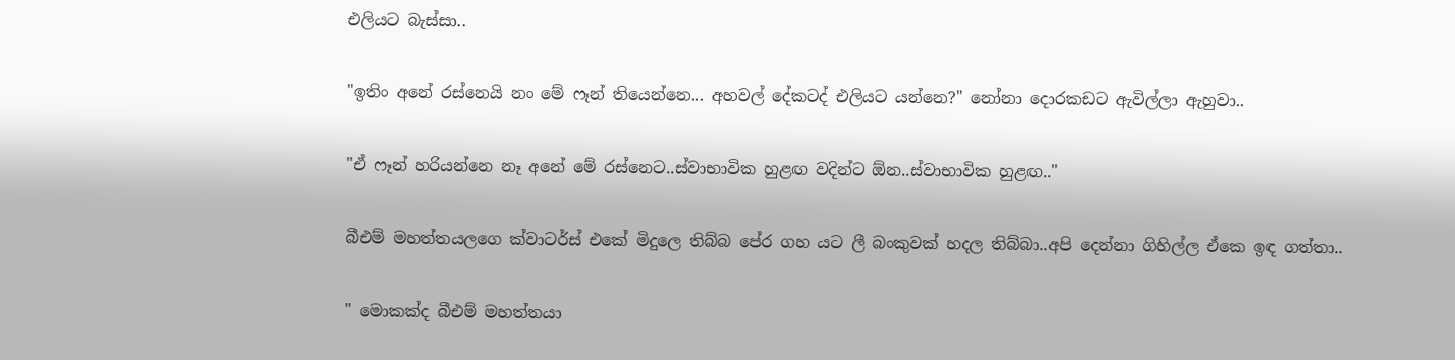එලියට බැස්සා..

"ඉතිං අනේ රස්නෙයි නං මේ ෆෑන් තියෙන්නෙ... අහවල් දේකටද් එලියට යන්නෙ?" නෝනා දොරකඩට ඇවිල්ලා ඇහුවා..

"ඒ ෆෑන් හරියන්නෙ නෑ අනේ මේ රස්නෙට..ස්වාභාවික හුළඟ වදින්ට ඕන..ස්වාභාවික හුළඟ.."

බීඑම් මහත්තයලගෙ ක්වාටර්ස් එකේ මිදුලෙ තිබ්බ පේර ගහ යට ලී බංකුවක් හදල තිබ්බා..අපි දෙන්නා ගිහිල්ල ඒකෙ ඉඳ ගත්තා..

" මොකක්ද බීඑම් මහත්තයා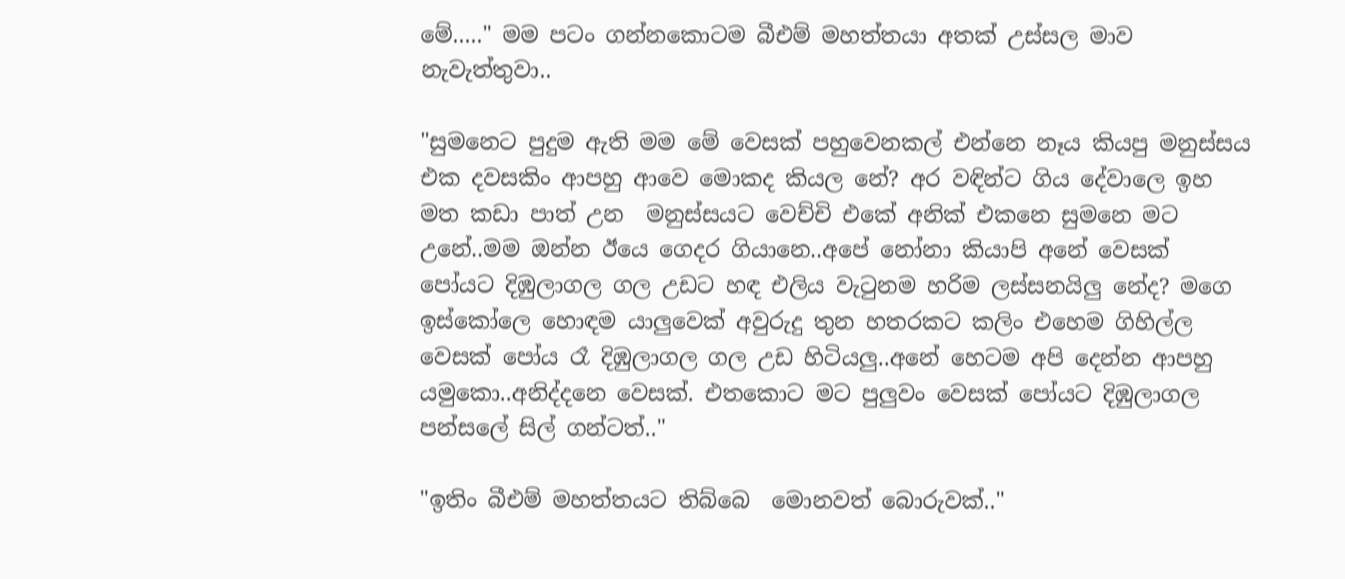මේ....." මම පටං ගන්නකොටම බීඑම් මහත්තයා අතක් උස්සල මාව නැවැත්තුවා..

"සුමනෙට පුදුම ඇති මම මේ වෙසක් පහුවෙනකල් එන්නෙ නෑය කියපු මනුස්සය එක දවසකිං ආපහු ආවෙ මොකද කියල නේ? අර වඳින්ට ගිය දේවාලෙ ඉහ මත කඩා පාත් උන  මනුස්සයට වෙච්චි එකේ අනික් එකනෙ සුමනෙ මට උනේ..මම ඔන්න ඊයෙ ගෙදර ගියානෙ..අපේ නෝනා කියාපි අනේ වෙසක් පෝයට දිඹුලාගල ගල උඩට හඳ එලිය වැටුනම හරිම ලස්සනයිලු නේද? මගෙ ඉස්කෝලෙ හොඳම යාලුවෙක් අවුරුදු තුන හතරකට කලිං එහෙම ගිහිල්ල වෙසක් පෝය රෑ දිඹුලාගල ගල උඩ හිටියලු..අනේ හෙටම අපි දෙන්න ආපහු යමුකො..අනිද්දනෙ වෙසක්. එතකොට මට පුලුවං වෙසක් පෝයට දිඹුලාගල පන්සලේ සිල් ගන්ටත්.."

"ඉතිං බීඑම් මහත්තයට තිබ්බෙ  මොනවත් බොරුවක්.."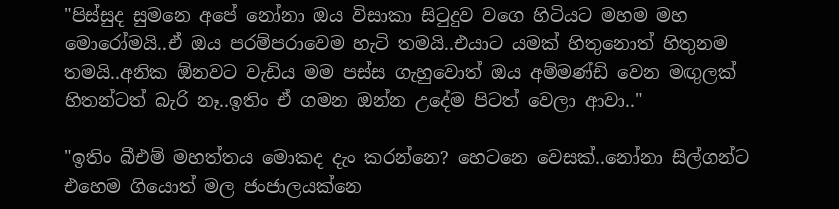"පිස්සුද සුමනෙ අපේ නෝනා ඔය විසාකා සිටුදුව වගෙ හිටියට මහම මහ මොරෝමයි..ඒ ඔය පරම්පරාවෙම හැටි තමයි..එයාට යමක් හිතුනොත් හිතුනම තමයි..අනික ඕනවට වැඩිය මම පස්ස ගැහුවොත් ඔය අම්මණ්ඩි වෙන මඟුලක් හිතන්ටත් බැරි නෑ..ඉතිං ඒ ගමන ඔන්න උදේම පිටත් වෙලා ආවා.."

"ඉතිං බීඑම් මහත්තය මොකද දැං කරන්නෙ? හෙටනෙ වෙසක්..නෝනා සිල්ගන්ට එහෙම ගියොත් මල ජංජාලයක්නෙ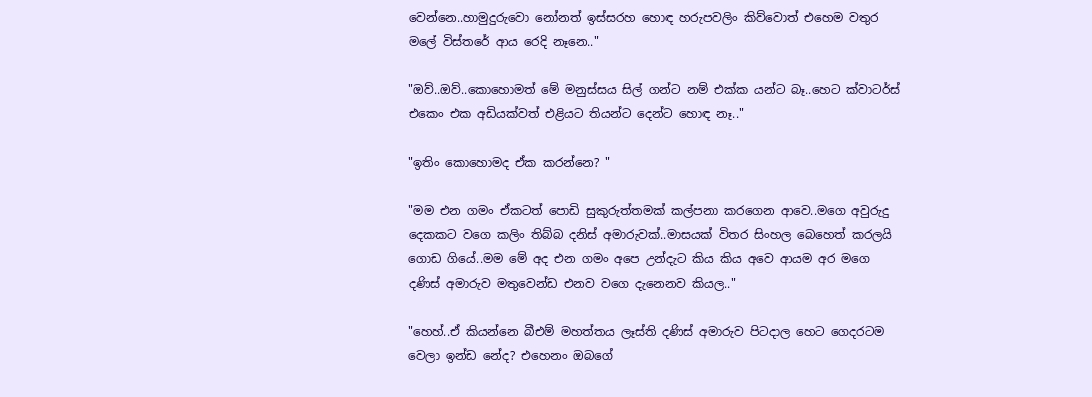වෙන්නෙ..හාමුදුරුවො නෝනත් ඉස්සරහ හොඳ හරුපවලිං කිව්වොත් එහෙම වතුර මලේ විස්තරේ ආය රෙදි නෑනෙ.."

"ඔව්..ඔව්..කොහොමත් මේ මනුස්සය සිල් ගන්ට නම් එක්ක යන්ට බෑ..හෙට ක්වාටර්ස් එකෙං එක අඩියක්වත් එළියට තියන්ට දෙන්ට හොඳ නෑ.."

"ඉතිං කොහොමද ඒක කරන්නෙ? "

"මම එන ගමං ඒකටත් පොඩි සුකුරුත්තමක් කල්පනා කරගෙන ආවෙ..මගෙ අවුරුදු දෙකකට වගෙ කලිං තිබ්බ දනිස් අමාරුවක්..මාසයක් විතර සිංහල බෙහෙත් කරලයි ගොඩ ගියේ..මම මේ අද එන ගමං අපෙ උන්දැට කිය කිය අවෙ ආයම අර මගෙ දණිස් අමාරුව මතුවෙන්ඩ එනව වගෙ දැනෙනව කියල.."

"හෙහ්..ඒ කියන්නෙ බීඑම් මහත්තය ලෑස්ති දණිස් අමාරුව පිටදාල හෙට ගෙදරටම වෙලා ඉන්ඩ නේද? එහෙනං ඔබගේ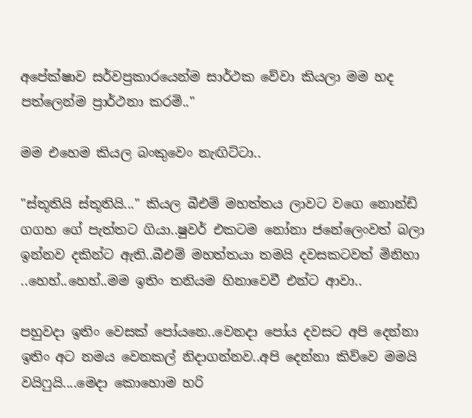අපේක්ෂාව සර්වප්‍රකාරයෙන්ම සාර්ථක වේවා කියලා මම හද පත්ලෙන්ම ප්‍රාර්ථනා කරමි.."

මම එහෙම කියල බංකුවෙං නැඟිට්ටා..

"ස්තූතියි ස්තූතියි..." කියල බීඑම් මහත්තය ලාවට වගෙ නොන්ඩි ගගහ ගේ පැත්තට ගියා..ෂුවර් එකටම නෝනා ජනේලෙංවත් බලා ඉන්නව දකින්ට ඇති..බීඑම් මහත්තයා තමයි දවසකටවත් මිනිහා ..හෙහ්..හෙහ්..මම ඉතිං තනියම හිනාවෙවී එන්ට ආවා..

පහුවදා ඉතිං වෙසක් පෝයනෙ..වෙනදා පෝය දවසට අපි දෙන්නා ඉතිං අට නමය වෙනකල් නිදාගන්නව..අපි දෙන්නා කිව්වෙ මමයි වයිෆුයි....මෙදා කොහොම හරි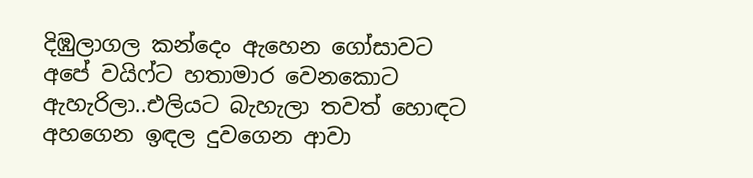දිඹුලාගල කන්දෙං ඇහෙන ගෝසාවට අපේ වයිෆ්ට හතාමාර වෙනකොට ඇහැරිලා..එලියට බැහැලා තවත් හොඳට අහගෙන ඉඳල දුවගෙන ආවා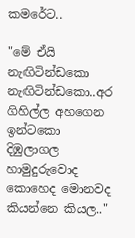කමරේට..

"මේ ඒයි නැඟිටින්ඩකො නැඟිටින්ඩකො..අර ගිහිල්ල අහගෙන ඉන්ටකො දිඹුලාගල හාමුදුරුවොද කොහෙද මොනවද කියන්නෙ කියල.."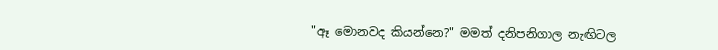"ඈ මොනවද කියන්නෙ?" මමත් දනිපනිගාල නැඟිටල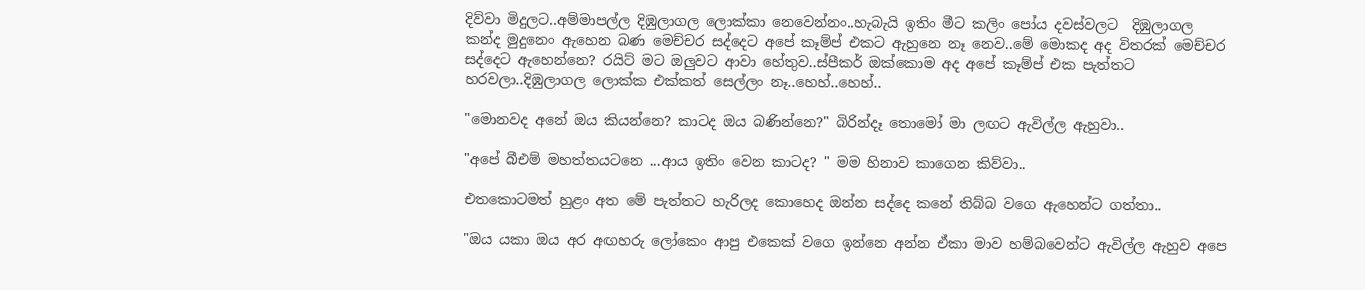දිව්වා මිදුලට..අම්මාපල්ල දිඹුලාගල ලොක්කා නෙවෙන්නං..හැබැයි ඉතිං මීට කලිං පෝය දවස්වලට  දිඹුලාගල කන්ද මුදුනෙං ඇහෙන බණ මෙච්චර සද්දෙට අපේ කෑම්ප් එකට ඇහුනෙ නෑ නෙව..මේ මොකද අද විතරක් මෙච්චර සද්දෙට ඇහෙන්නෙ? රයිට් මට ඔලුවට ආවා හේතුව..ස්පීකර් ඔක්කොම අද අපේ කෑම්ප් එක පැත්තට හරවලා..දිඹුලාගල ලොක්ක එක්කත් සෙල්ලං නෑ..හෙහ්..හෙහ්..

"මොනවද අනේ ඔය කියන්නෙ? කාටද ඔය බණින්නෙ?" බිරින්දෑ තොමෝ මා ලඟට ඇවිල්ල ඇහුවා..

"අපේ බීඑම් මහත්තයටනෙ ...ආය ඉතිං වෙන කාටද? " මම හිනාව කාගෙන කිව්වා..

එතකොටමත් හුළං අත මේ පැත්තට හැරිලද කොහෙද ඔන්න සද්දෙ කනේ තිබ්බ වගෙ ඇහෙන්ට ගත්තා..

"ඔය යකා ඔය අර අඟහරු ලෝකෙං ආපු එකෙක් වගෙ ඉන්නෙ අන්න ඒකා මාව හම්බවෙන්ට ඇවිල්ල ඇහුව අපෙ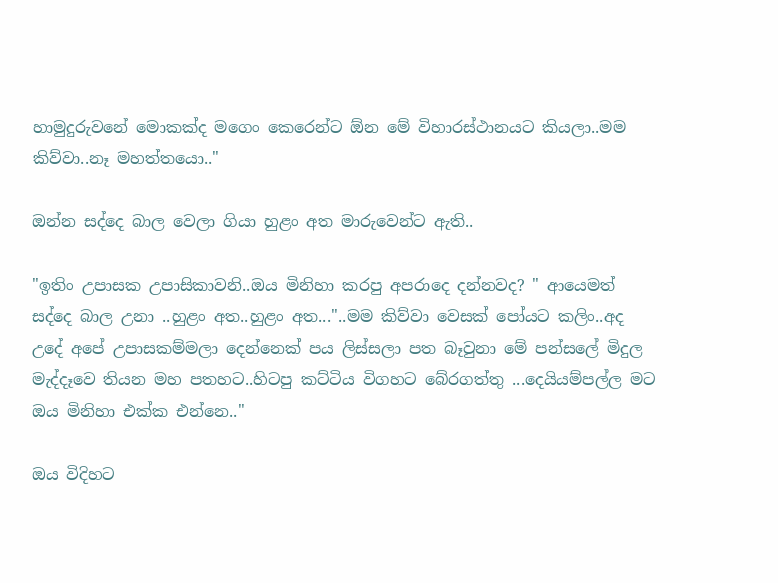හාමුදුරුවනේ මොකක්ද මගෙං කෙරෙන්ට ඕන මේ විහාරස්ථානයට කියලා..මම කිව්වා..නෑ මහත්තයො.."

ඔන්න සද්දෙ බාල වෙලා ගියා හුළං අත මාරුවෙන්ට ඇති..

"ඉතිං උපාසක උපාසිකාවනි..ඔය මිනිහා කරපු අපරාදෙ දන්නවද? " ආයෙමත් සද්දෙ බාල උනා ..හුළං අත..හුළං අත..."..මම කිව්වා වෙසක් පෝයට කලිං..අද උදේ අපේ උපාසකම්මලා දෙන්නෙක් පය ලිස්සලා පත බෑවුනා මේ පන්සලේ මිදුල මැද්දෑවෙ තියන මහ පතහට..හිටපු කට්ටිය විගහට බේරගත්තු ...දෙයියම්පල්ල මට ඔය මිනිහා එක්ක එන්නෙ.."

ඔය විදිහට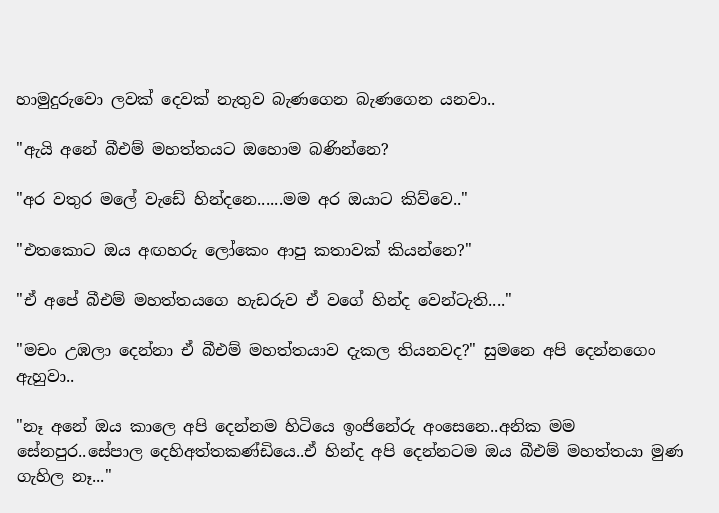හාමුදුරුවො ලවක් දෙවක් නැතුව බැණගෙන බැණගෙන යනවා..

"ඇයි අනේ බීඑම් මහත්තයට ඔහොම බණින්නෙ?

"අර වතුර මලේ වැඩේ හින්දනෙ......මම අර ඔයාට කිව්වෙ.."

"එතකොට ඔය අඟහරු ලෝකෙං ආපු කතාවක් කියන්නෙ?"

"ඒ අපේ බීඑම් මහත්තයගෙ හැඩරුව ඒ වගේ හින්ද වෙන්ටැති...."

"මචං උඹලා දෙන්නා ඒ බීඑම් මහත්තයාව දැකල තියනවද?" සුමනෙ අපි දෙන්නගෙං ඇහුවා..

"නෑ අනේ ඔය කාලෙ අපි දෙන්නම හිටියෙ ඉංජිනේරු අංසෙනෙ..අනික මම සේනපුර..සේපාල දෙහිඅත්තකණ්ඩියෙ..ඒ හින්ද අපි දෙන්නටම ඔය බීඑම් මහත්තයා මුණ ගැහිල නෑ..."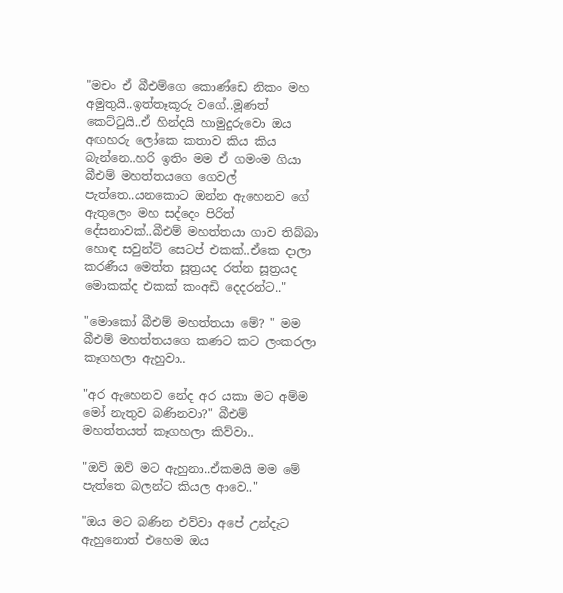"මචං ඒ බීඑම්ගෙ කොණ්ඩෙ නිකං මහ අමුතුයි..ඉත්තෑකූරු වගේ..මූණත් කෙට්ටුයි..ඒ හින්දයි හාමුදුරුවො ඔය අඟහරු ලෝකෙ කතාව කිය කිය බැන්නෙ..හරි ඉතිං මම ඒ ගමංම ගියා බීඑම් මහත්තයගෙ ගෙවල් පැත්තෙ..යනකොට ඔන්න ඇහෙනව ගේ ඇතුලෙං මහ සද්දෙං පිරිත් දේසනාවක්..බීඑම් මහත්තයා ගාව තිබ්බා හොඳ සවුන්ට් සෙටප් එකක්..ඒකෙ දාලා කරණීය මෙත්ත සූත්‍රයද රත්න සූත්‍රයද මොකක්ද එකක් කංඅඩි දෙදරන්ට.."

"මොකෝ බීඑම් මහත්තයා මේ? " මම බීඑම් මහත්තයගෙ කණට කට ලංකරලා කෑගහලා ඇහුවා..

"අර ඇහෙනව නේද අර යකා මට අම්ම මෝ නැතුව බණිනවා?" බීඑම් මහත්තයත් කෑගහලා කිව්වා..

"ඔව් ඔව් මට ඇහුනා..ඒකමයි මම මේ පැත්තෙ බලන්ට කියල ආවෙ.."

"ඔය මට බණින එව්වා අපේ උන්දැට ඇහුනොත් එහෙම ඔය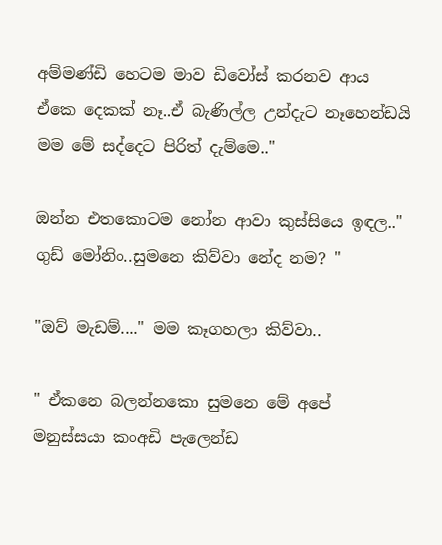අම්මණ්ඩි හෙටම මාව ඩිවෝස් කරනව ආය ඒකෙ දෙකක් නෑ..ඒ බැණිල්ල උන්දැට නෑහෙන්ඩයි මම මේ සද්දෙට පිරිත් දැම්මෙ.."

ඔන්න එතකොටම නෝන ආවා කුස්සියෙ ඉඳල.." ගුඩ් මෝනිං..සුමනෙ කිව්වා නේද නම? "

"ඔව් මැඩම්...." මම කෑගහලා කිව්වා..

" ඒකනෙ බලන්නකො සුමනෙ මේ අපේ මනුස්සයා කංඅඩි පැලෙන්ඩ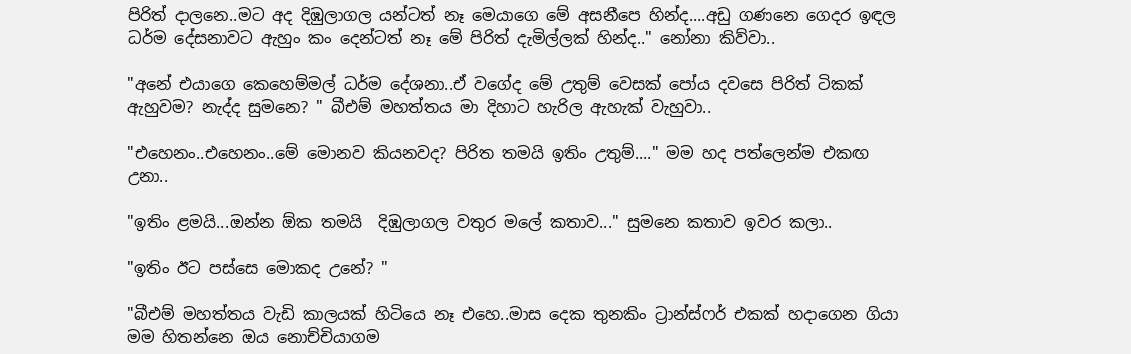පිරිත් දාලනෙ..මට අද දිඹුලාගල යන්ටත් නෑ මෙයාගෙ මේ අසනීපෙ හින්ද....අඩු ගණනෙ ගෙදර ඉඳල ධර්ම දේසනාවට ඇහුං කං දෙන්ටත් නෑ මේ පිරිත් දැමිල්ලක් හින්ද.." නෝනා කිව්වා..

"අනේ එයාගෙ කෙහෙම්මල් ධර්ම දේශනා..ඒ වගේද මේ උතුම් වෙසක් පෝය දවසෙ පිරිත් ටිකක් ඇහුවම? නැද්ද සුමනෙ? " බීඑම් මහත්තය මා දිහාට හැරිල ඇහැක් වැහුවා..

"එහෙනං..එහෙනං..මේ මොනව කියනවද? පිරිත තමයි ඉතිං උතුම්...." මම හද පත්ලෙන්ම එකඟ උනා..

"ඉතිං ළමයි...ඔන්න ඕක තමයි  දිඹුලාගල වතුර මලේ කතාව..." සුමනෙ කතාව ඉවර කලා..

"ඉතිං ඊට පස්සෙ මොකද උනේ? "

"බීඑම් මහත්තය වැඩි කාලයක් හිටියෙ නෑ එහෙ..මාස දෙක තුනකිං ට්‍රාන්ස්ෆර් එකක් හදාගෙන ගියා මම හිතන්නෙ ඔය නොච්චියාගම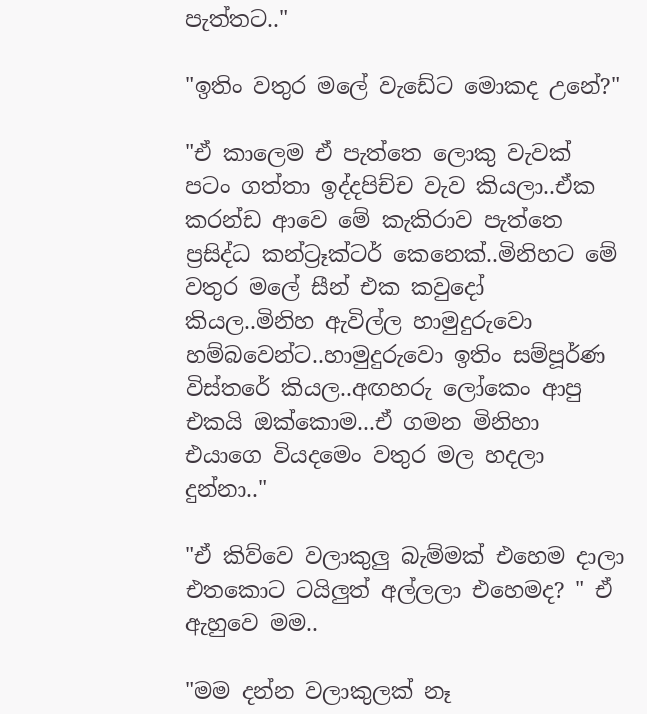පැත්තට.."

"ඉතිං වතුර මලේ වැඩේට මොකද උනේ?"

"ඒ කාලෙම ඒ පැත්තෙ ලොකු වැවක් පටං ගත්තා ඉද්දපිච්ච වැව කියලා..ඒක කරන්ඩ ආවෙ මේ කැකිරාව පැත්තෙ ප්‍රසිද්ධ කන්ට්‍රෑක්ටර් කෙනෙක්..මිනිහට මේ වතුර මලේ සීන් එක කවුදෝ කියල..මිනිහ ඇවිල්ල හාමුදුරුවො හම්බවෙන්ට..හාමුදුරුවො ඉතිං සම්පූර්ණ විස්තරේ කියල..අඟහරු ලෝකෙං ආපු එකයි ඔක්කොම...ඒ ගමන මිනිහා එයාගෙ වියදමෙං වතුර මල හදලා දුන්නා.."

"ඒ කිව්වෙ වලාකුලු බැම්මක් එහෙම දාලා එතකොට ටයිලුත් අල්ලලා එහෙමද? " ඒ ඇහුවෙ මම..

"මම දන්න වලාකුලක් නෑ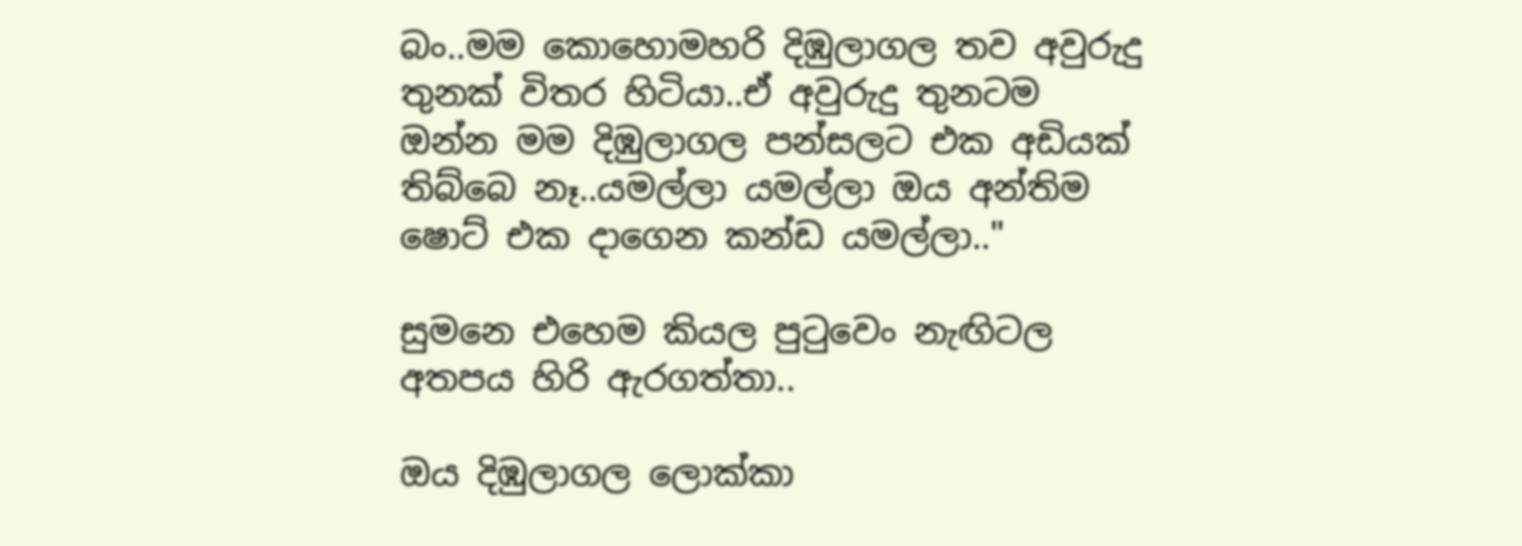බං..මම කොහොමහරි දිඹුලාගල තව අවුරුදු තුනක් විතර හිටියා..ඒ අවුරුදු තුනටම ඔන්න මම දිඹුලාගල පන්සලට එක අඩියක් තිබ්බෙ නෑ..යමල්ලා යමල්ලා ඔය අන්තිම ෂොට් එක දාගෙන කන්ඩ යමල්ලා.."

සුමනෙ එහෙම කියල පුටුවෙං නැඟිටල අතපය හිරි ඇරගත්තා..

ඔය දිඹුලාගල ලොක්කා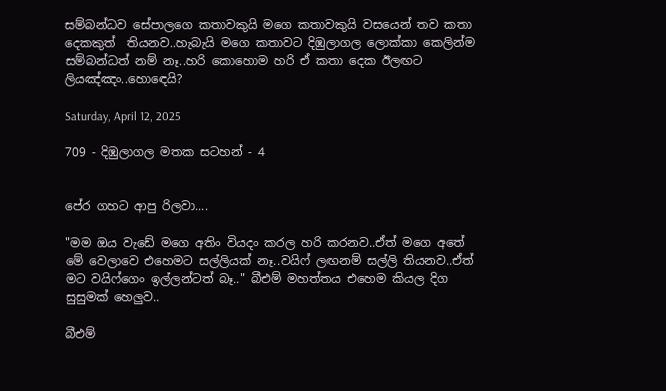සම්බන්ධව සේපාලගෙ කතාවකුයි මගෙ කතාවකුයි වසයෙන් තව කතා දෙකකුත්  තියනව..හැබැයි මගෙ කතාවට දිඹුලාගල ලොක්කා කෙලින්ම සම්බන්ධත් නම් නෑ..හරි කොහොම හරි ඒ කතා දෙක ඊලඟට ලියඤ්ඤං..හොඳෙයි?

Saturday, April 12, 2025

709 - දිඹුලාගල මතක සටහන් - 4


පේර ගහට ආපු රිලවා....

"මම ඔය වැඩේ මගෙ අතිං වියදං කරල හරි කරනව..ඒත් මගෙ අතේ මේ වෙලාවෙ එහෙමට සල්ලියක් නෑ..වයිෆ් ලඟනම් සල්ලි තියනව..ඒත් මට වයිෆ්ගෙං ඉල්ලන්ටත් බෑ.." බීඑම් මහත්තය එහෙම කියල දිග සුසුමක් හෙලුව..

බීඑම්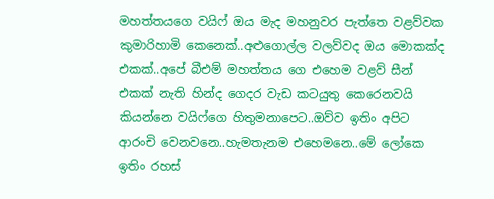මහත්තයගෙ වයිෆ් ඔය මැද මහනුවර පැත්තෙ වළව්වක කුමාරිහාමි කෙනෙක්..අළුගොල්ල වලව්වද ඔය මොකක්ද එකක්..අපේ බීඑම් මහත්තය ගෙ එහෙම වළව් සීන් එකක් නැති හින්ද ගෙදර වැඩ කටයුතු කෙරෙනවයි කියන්නෙ වයිෆ්ගෙ හිතුමනාපෙට..ඔව්ව ඉතිං අපිට ආරංචි වෙනවනෙ..හැමතැනම එහෙමනෙ..මේ ලෝකෙ ඉතිං රහස්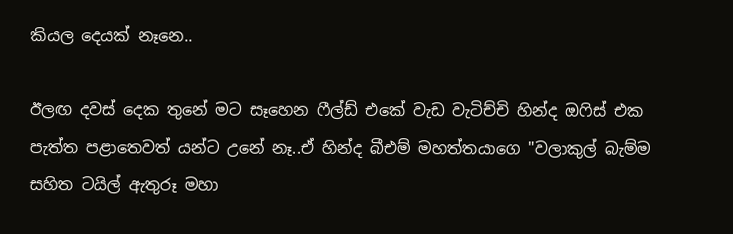කියල දෙයක් නෑනෙ..

ඊලඟ දවස් දෙක තුනේ මට සෑහෙන ෆීල්ඩ් එකේ වැඩ වැටිච්චි හින්ද ඔෆිස් එක පැත්ත පළාතෙවත් යන්ට උනේ නෑ..ඒ හින්ද බීඑම් මහත්තයාගෙ "වලාකුල් බැම්ම සහිත ටයිල් ඇතුරූ මහා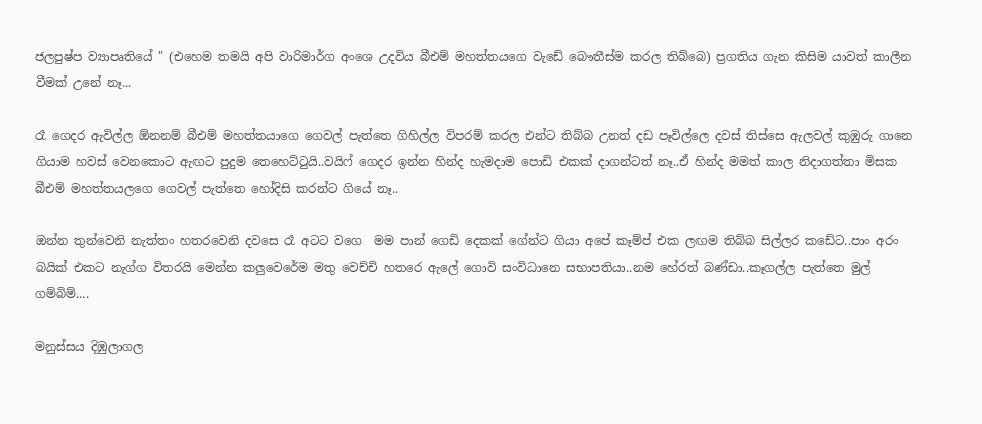ජලපුෂ්ප ව්‍යාපෘතියේ " (එහෙම තමයි අපි වාරිමාර්ග අංශෙ උදවිය බීඑම් මහත්තයගෙ වැඩේ බෞතීස්ම කරල තිබ්බෙ) ප්‍රගතිය ගැන කිසිම යාවත් කාලීන වීමක් උනේ නෑ...

රෑ ගෙදර ඇවිල්ල ඕනනම් බීඑම් මහත්තයාගෙ ගෙවල් පැත්තෙ ගිහිල්ල විපරම් කරල එන්ට තිබ්බ උනත් දඩ පෑවිල්ලෙ දවස් තිස්සෙ ඇලවල් කුඹුරු ගානෙ ගියාම හවස් වෙනකොට ඇඟට පුදුම තෙහෙට්ටුයි..වයිෆ් ගෙදර ඉන්න හින්ද හැමදාම පොඩි එකක් දාගන්ටත් නෑ..ඒ හින්ද මමත් කාල නිදාගත්තා මිසක බීඑම් මහත්තයලගෙ ගෙවල් පැත්තෙ හෝදිසි කරන්ට ගියේ නෑ..

ඔන්න තුන්වෙනි නැත්තං හතරවෙනි දවසෙ රෑ අටට වගෙ  මම පාන් ගෙඩි දෙකක් ගේන්ට ගියා අපේ කෑම්ප් එක ලඟම තිබ්බ සිල්ලර කඩේට..පාං අරං බයික් එකට නැග්ග විතරයි මෙන්න කලුවෙරේම මතු වෙච්චි හතරෙ ඇලේ ගොවි සංවිධානෙ සභාපතියා..නම හේරත් බණ්ඩා..කෑගල්ල පැත්තෙ මුල් ගම්බිම්....

මනුස්සය දිඹුලාගල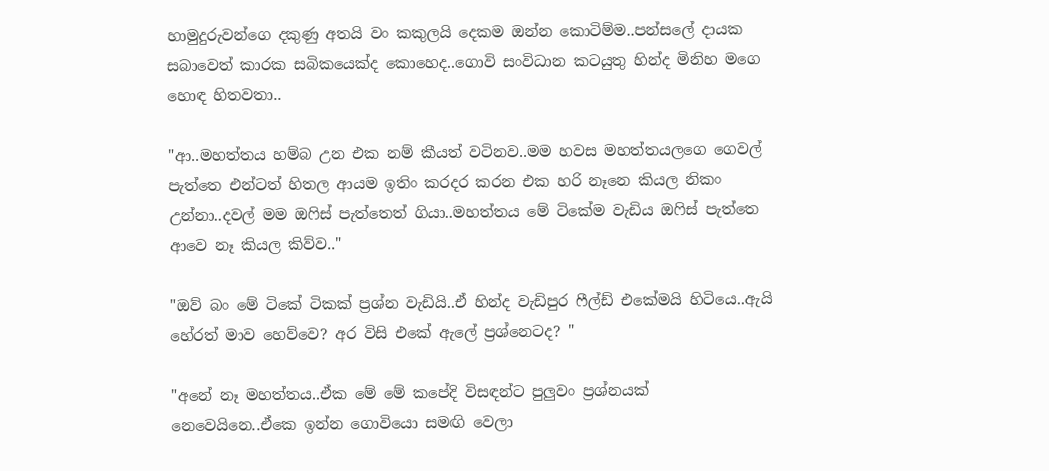හාමුදුරුවන්ගෙ දකුණු අතයි වං කකුලයි දෙකම ඔන්න කොටිම්ම..පන්සලේ දායක සබාවෙත් කාරක සබිකයෙක්ද කොහෙද..ගොවි සංවිධාන කටයුතු හින්ද මිනිහ මගෙ හොඳ හිතවතා..

"ආ..මහත්තය හම්බ උන එක නම් කීයත් වටිනව..මම හවස මහත්තයලගෙ ගෙවල් පැත්තෙ එන්ටත් හිතල ආයම ඉතිං කරදර කරන එක හරි නෑනෙ කියල නිකං උන්නා..දවල් මම ඔෆිස් පැත්තෙත් ගියා..මහත්තය මේ ටිකේම වැඩිය ඔෆිස් පැත්තෙ ආවෙ නෑ කියල කිව්ව.."

"ඔව් බං මේ ටිකේ ටිකක් ප්‍රශ්න වැඩියි..ඒ හින්ද වැඩිපුර ෆීල්ඩ් එකේමයි හිටියෙ..ඇයි හේරත් මාව හෙව්වෙ? අර විසි එකේ ඇලේ ප්‍රශ්නෙටද? "

"අනේ නෑ මහත්තය..ඒක මේ මේ කපේදි විසඳන්ට පුලුවං ප්‍රශ්නයක් නෙවෙයිනෙ..ඒකෙ ඉන්න ගොවියො සමඟි වෙලා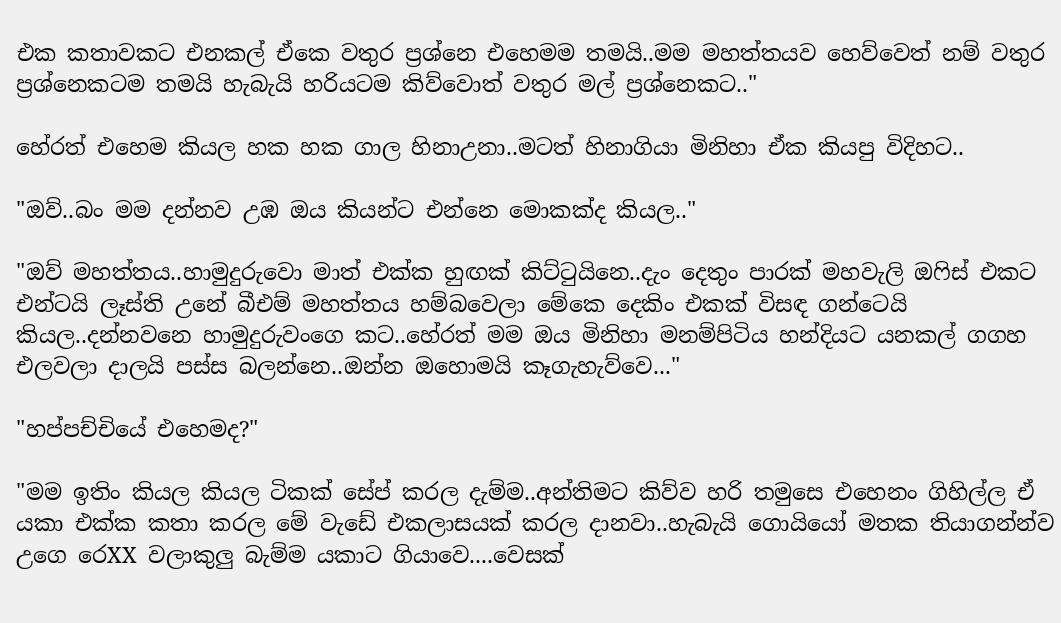එක කතාවකට එනකල් ඒකෙ වතුර ප්‍රශ්නෙ එහෙමම තමයි..මම මහත්තයව හෙව්වෙත් නම් වතුර ප්‍රශ්නෙකටම තමයි හැබැයි හරියටම කිව්වොත් වතුර මල් ප්‍රශ්නෙකට.."

හේරත් එහෙම කියල හක හක ගාල හිනාඋනා..මටත් හිනාගියා මිනිහා ඒක කියපු විදිහට..

"ඔව්..බං මම දන්නව උඹ ඔය කියන්ට එන්නෙ මොකක්ද කියල.."

"ඔව් මහත්තය..හාමුදුරුවො මාත් එක්ක හුඟක් කිට්ටුයිනෙ..දැං දෙතුං පාරක් මහවැලි ඔෆිස් එකට එන්ටයි ලෑස්ති උනේ බීඑම් මහත්තය හම්බවෙලා මේකෙ දෙකිං එකක් විසඳ ගන්ටෙයි කියල..දන්නවනෙ හාමුදුරුවංගෙ කට..හේරත් මම ඔය මිනිහා මනම්පිටිය හන්දියට යනකල් ගගහ එලවලා දාලයි පස්ස බලන්නෙ..ඔන්න ඔහොමයි කෑගැහැව්වෙ..."

"හප්පච්චියේ එහෙමද?"

"මම ඉතිං කියල කියල ටිකක් සේප් කරල දැම්ම..අන්තිමට කිව්ව හරි තමුසෙ එහෙනං ගිහිල්ල ඒ යකා එක්ක කතා කරල මේ වැඩේ එකලාසයක් කරල දානවා..හැබැයි ගොයියෝ මතක තියාගන්න්ව උගෙ රෙXX වලාකුලු බැම්ම යකාට ගියාවෙ....වෙසක්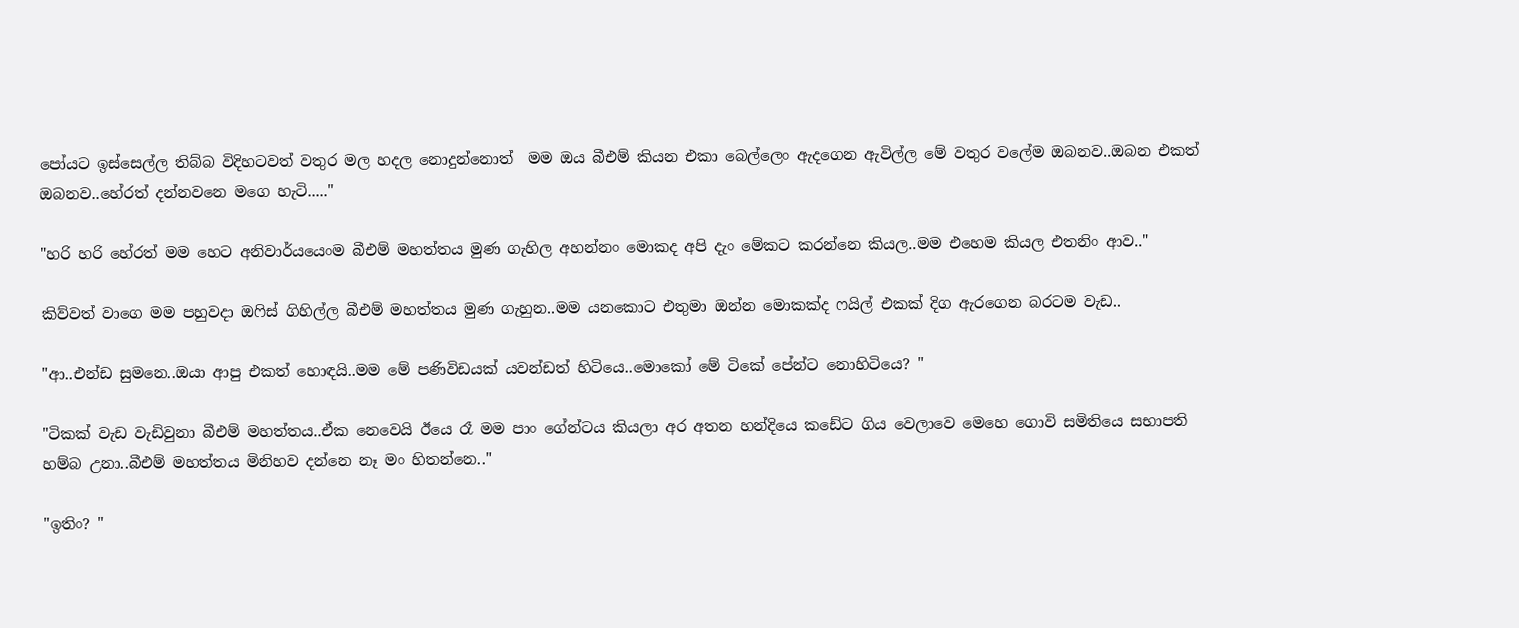පෝයට ඉස්සෙල්ල තිබ්බ විදිහටවත් වතුර මල හදල නොදුන්නොත්  මම ඔය බීඑම් කියන එකා බෙල්ලෙං ඇදගෙන ඇවිල්ල මේ වතුර වලේම ඔබනව..ඔබන එකත් ඔබනව..හේරත් දන්නවනෙ මගෙ හැටි....."

"හරි හරි හේරත් මම හෙට අනිවාර්යයෙංම බීඑම් මහත්තය මුණ ගැහිල අහන්නං මොකද අපි දැං මේකට කරන්නෙ කියල..මම එහෙම කියල එතනිං ආව.."

කිව්වත් වාගෙ මම පහුවදා ඔෆිස් ගිහිල්ල බීඑම් මහත්තය මුණ ගැහුන..මම යනකොට එතුමා ඔන්න මොකක්ද ෆයිල් එකක් දිග ඇරගෙන බරටම වැඩ..

"ආ..එන්ඩ සුමනෙ..ඔයා ආපු එකත් හොඳයි..මම මේ පණිවිඩයක් යවන්ඩත් හිටියෙ..මොකෝ මේ ටිකේ පේන්ට නොහිටියෙ? "

"ටිකක් වැඩ වැඩිවුනා බීඑම් මහත්තය..ඒක නෙවෙයි ඊයෙ රෑ මම පාං ගේන්ටය කියලා අර අතන හන්දියෙ කඩේට ගිය වෙලාවෙ මෙහෙ ගොවි සමිතියෙ සභාපති හම්බ උනා..බීඑම් මහත්තය මිනිහව දන්නෙ නෑ මං හිතන්නෙ.."

"ඉතිං? "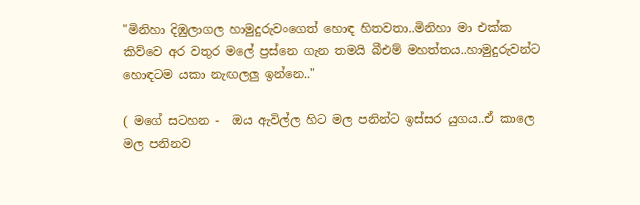"මිනිහා දිඹුලාගල හාමුදුරුවංගෙත් හොඳ හිතවතා..මිනිහා මා එක්ක කිව්වෙ අර වතුර මලේ ප්‍රස්නෙ ගැන තමයි බීඑම් මහත්තය..හාමුදුරුවන්ට හොඳටම යකා නැඟලලු ඉන්නෙ.."

( මගේ සටහන -  ඔය ඇවිල්ල හිට මල පනින්ට ඉස්සර යුගය..ඒ කාලෙ මල පනිනව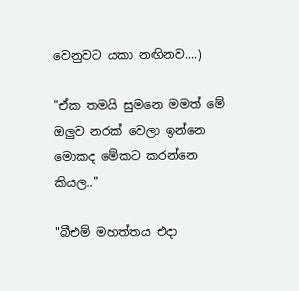වෙනුවට යකා නඟිනව....)

"ඒක තමයි සුමනෙ මමත් මේ ඔලුව නරක් වෙලා ඉන්නෙ මොකද මේකට කරන්නෙ කියල.."

"බීඑම් මහත්තය එදා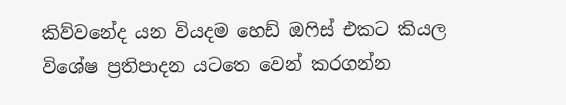කිව්වනේද යන වියදම හෙඩ් ඔෆිස් එකට කියල විශේෂ ප්‍රතිපාදන යටතෙ වෙන් කරගන්න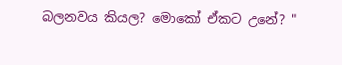බලනවය කියල? මොකෝ ඒකට උනේ? "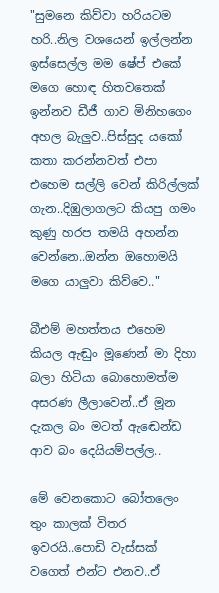"සුමනෙ කිව්වා හරියටම හරි..නිල වශයෙන් ඉල්ලන්න ඉස්සෙල්ල මම ෂේප් එකේ මගෙ හොඳ හිතවතෙක් ඉන්නව ඩීජී ගාව මිනිහගෙං අහල බැලුව..පිස්සුද යකෝ කතා කරන්නවත් එපා එහෙම සල්ලි වෙන් කිරිල්ලක් ගැන..දිඹුලාගලට කියපු ගමං කුණු හරප තමයි අහන්න වෙන්නෙ..ඔන්න ඔහොමයි මගෙ යාලුවා කිව්වෙ.."

බීඑම් මහත්තය එහෙම කියල ඇඬුං මූණෙන් මා දිහා බලා හිටියා බොහොමත්ම අසරණ ලීලාවෙන්..ඒ මූන දැකල බං මටත් ඇඬෙන්ඩ ආව බං දෙයියම්පල්ල..

මේ වෙනකොට බෝතලෙං තුං කාලක් විතර ඉවරයි..පොඩි වැස්සක් වගෙත් එන්ට එනව..ඒ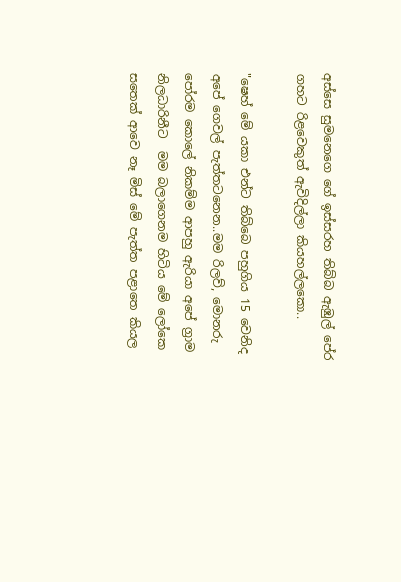අස්සෙ සුමනෙගෙ ගේ ඉස්සරහ තිබ්බ ඇඹුල් පේර ගහට රිළවෙකුත් ඇවිදිල්ලා කියහල්ලකො..

"ෂෙහ් මේ යකා එන්ට තිබ්බෙ පහුගිය 15 වෙනිද අපේ ගෙවල් පැත්තටනෙන..මම රිලව්, මොනරු පෝරම කොලේ නිකම්ම ආපහු ඇරියා අපේ ග්‍රාම නිලධාරිනීට  මම බලාගෙනම හිටිය මේ ලෝකෙ සතෙක් ආවෙ නෑ මිස් මේ පැත්ත පළාතෙ කියල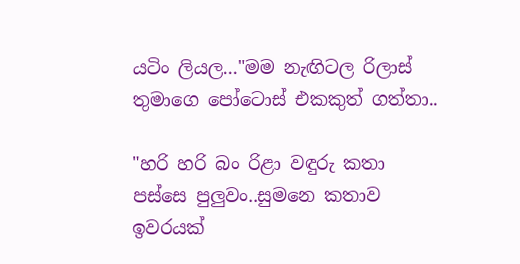යටිං ලියල..."මම නැඟිටල රිලාස් තුමාගෙ පෝටොස් එකකුත් ගත්තා..

"හරි හරි බං රිළා වඳුරු කතා පස්සෙ පුලුවං..සුමනෙ කතාව ඉවරයක්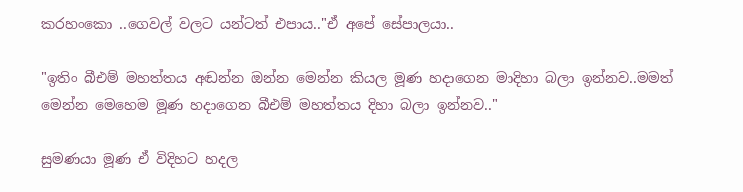කරහංකො ..ගෙවල් වලට යන්ටත් එපාය.."ඒ අපේ සේපාලයා..

"ඉතිං බීඑම් මහත්තය අඬන්න ඔන්න මෙන්න කියල මූණ හදාගෙන මාදිහා බලා ඉන්නව..මමත් මෙන්න මෙහෙම මූණ හදාගෙන බීඑම් මහත්තය දිහා බලා ඉන්නව.."

සුමණයා මූණ ඒ විදිහට හදල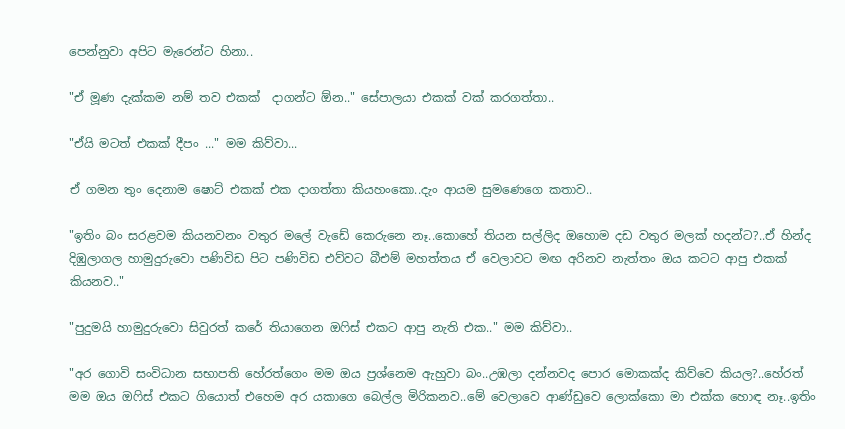පෙන්නුවා අපිට මැරෙන්ට හිනා..

"ඒ මූණ දැක්කම නම් තව එකක්  දාගන්ට ඕන.." සේපාලයා එකක් වක් කරගත්තා..

"ඒයි මටත් එකක් දීපං ..." මම කිව්වා...

ඒ ගමන තුං දෙනාම ෂොට් එකක් එක දාගත්තා කියහංකො..දැං ආයම සුමණෙගෙ කතාව..

"ඉතිං බං සරළවම කියනවනං වතුර මලේ වැඩේ කෙරුනෙ නෑ..කොහේ තියන සල්ලිද ඔහොම දඩ වතුර මලක් හදන්ට?..ඒ හින්ද දිඹුලාගල හාමුදුරුවො පණිවිඩ පිට පණිවිඩ එව්වට බීඑම් මහත්තය ඒ වෙලාවට මඟ අරිනව නැත්තං ඔය කටට ආපු එකක් කියනව.."

"පුදුමයි හාමුදුරුවො සිවුරත් කරේ තියාගෙන ඔෆිස් එකට ආපු නැති එක.." මම කිව්වා..

"අර ගොවි සංවිධාන සභාපති හේරත්ගෙං මම ඔය ප්‍රශ්නෙම ඇහුවා බං..උඹලා දන්නවද පොර මොකක්ද කිව්වෙ කියල?..හේරත් මම ඔය ඔෆිස් එකට ගියොත් එහෙම අර යකාගෙ බෙල්ල මිරිකනව..මේ වෙලාවෙ ආණ්ඩුවෙ ලොක්කො මා එක්ක හොඳ නෑ..ඉතිං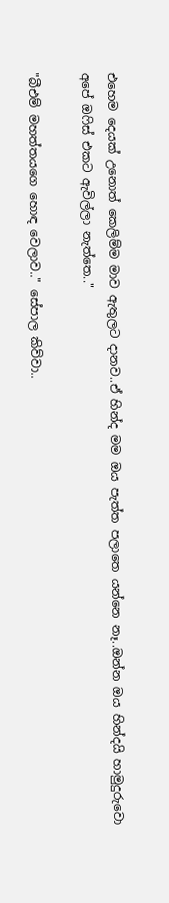එහෙම දෙයක් උනොත් කෙලිම්ම මාව ඇතුලට දානව..ඒ හින්ද මම ඔය පැත්ත පලාතෙ යන්නෙ නෑ..ඔන්න ඔය හින්දයි හාමුදුරුවො අපේ ඔෆිස් එකට ඇවිල්ලා නැත්තෙ.."

"බීඑම් මහත්තයගෙ හොඳ වෙලාව.." සේපාල කිව්වා..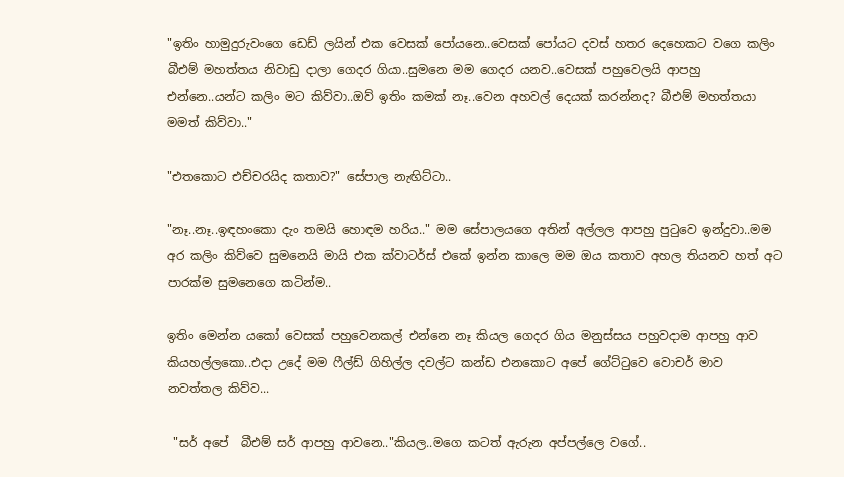"ඉතිං හාමුදුරුවංගෙ ඩෙඩ් ලයින් එක වෙසක් පෝයනෙ..වෙසක් පෝයට දවස් හතර දෙහෙකට වගෙ කලිං බීඑම් මහත්තය නිවාඩු දාලා ගෙදර ගියා..සුමනෙ මම ගෙදර යනව..වෙසක් පහුවෙලයි ආපහු එන්නෙ..යන්ට කලිං මට කිව්වා..ඔව් ඉතිං කමක් නෑ..වෙන අහවල් දෙයක් කරන්නද? බීඑම් මහත්තයා මමත් කිව්වා.."

"එතකොට එච්චරයිද කතාව?" සේපාල නැඟිට්ටා..

"නෑ..නෑ..ඉඳහංකො දැං තමයි හොඳම හරිය.." මම සේපාලයගෙ අතින් අල්ලල ආපහු පුටුවෙ ඉන්දුවා..මම අර කලිං කිව්වෙ සුමනෙයි මායි එක ක්වාටර්ස් එකේ ඉන්න කාලෙ මම ඔය කතාව අහල තියනව හත් අට පාරක්ම සුමනෙගෙ කටින්ම..

ඉතිං මෙන්න යකෝ වෙසක් පහුවෙනකල් එන්නෙ නෑ කියල ගෙදර ගිය මනුස්සය පහුවදාම ආපහු ආව කියහල්ලකො..එදා උදේ මම ෆීල්ඩ් ගිහිල්ල දවල්ට කන්ඩ එනකොට අපේ ගේට්ටුවෙ වොචර් මාව නවත්තල කිව්ව...

 "සර් අපේ  බීඑම් සර් ආපහු ආවනෙ.."කියල..මගෙ කටත් ඇරුන අප්පල්ලෙ වගේ..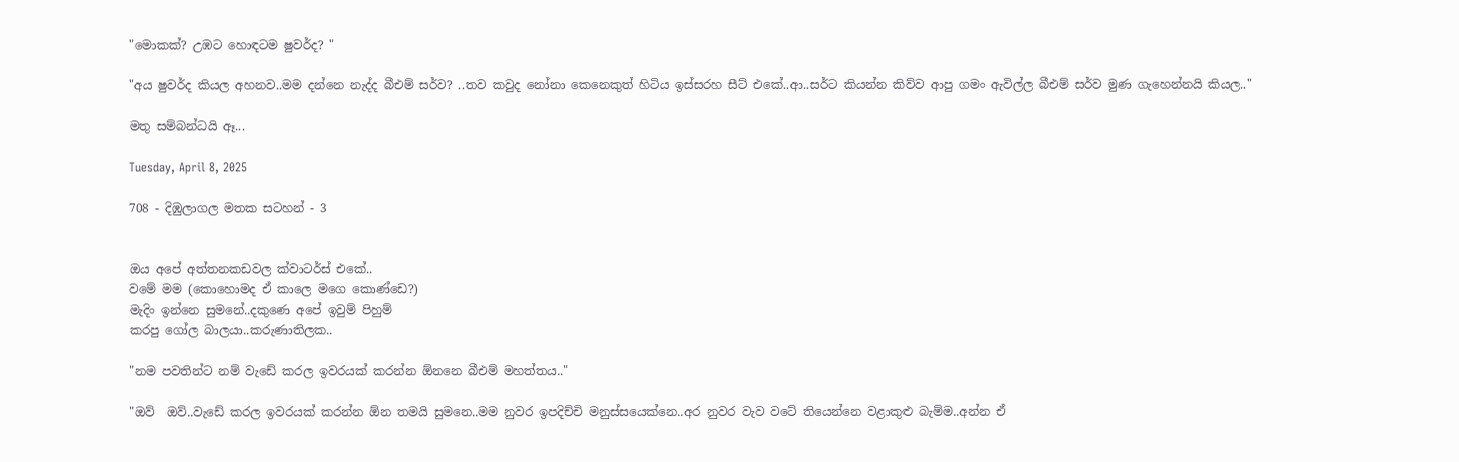"මොකක්? උඹට හොඳටම ෂුවර්ද? "

"අය ෂුවර්ද කියල අහනව..මම දන්නෙ නැද්ද බීඑම් සර්ව? ..තව කවුද නෝනා කෙනෙකුත් හිටිය ඉස්සරහ සීට් එකේ..ආ..සර්ට කියන්න කිව්ව ආපු ගමං ඇවිල්ල බීඑම් සර්ව මුණ ගැහෙන්නයි කියල.."

මතු සම්බන්ධයි ඈ...

Tuesday, April 8, 2025

708 - දිඹුලාගල මතක සටහන් - 3


ඔය අපේ අත්තනකඩවල ක්වාටර්ස් එකේ..
වමේ මම (කොහොමද ඒ කාලෙ මගෙ කොණ්ඩෙ?)
මැදිං ඉන්නෙ සුමනේ..දකුණෙ අපේ ඉවුම් පිහුම්
කරපු ගෝල බාලයා..කරුණාතිලක..

"නම පවතින්ට නම් වැඩේ කරල ඉවරයක් කරන්න ඕනනෙ බීඑම් මහත්තය.."

"ඔව්  ඔව්..වැඩේ කරල ඉවරයක් කරන්න ඕන තමයි සුමනෙ..මම නුවර ඉපදිච්චි මනුස්සයෙක්නෙ..අර නුවර වැව වටේ තියෙන්නෙ වළාකුළු බැම්ම..අන්න ඒ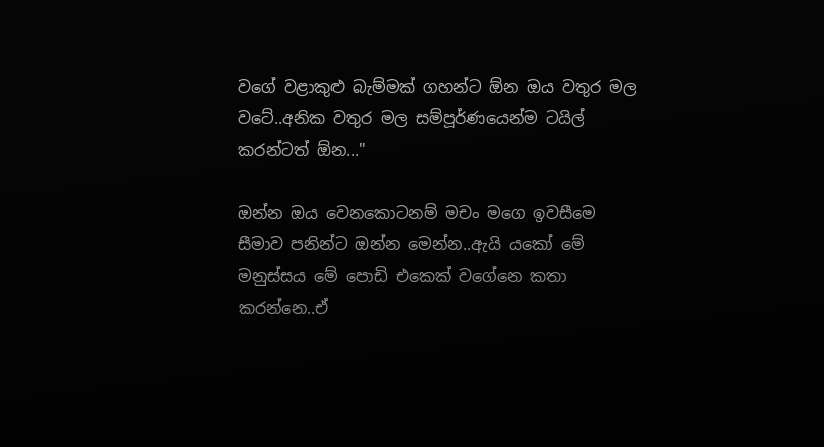වගේ වළාකුළු බැම්මක් ගහන්ට ඕන ඔය වතුර මල වටේ..අනික වතුර මල සම්පූර්ණයෙන්ම ටයිල් කරන්ටත් ඕන..."

ඔන්න ඔය වෙනකොටනම් මචං මගෙ ඉවසීමෙ සීමාව පනින්ට ඔන්න මෙන්න..ඇයි යකෝ මේ මනුස්සය මේ පොඩි එකෙක් වගේනෙ කතා කරන්නෙ..ඒ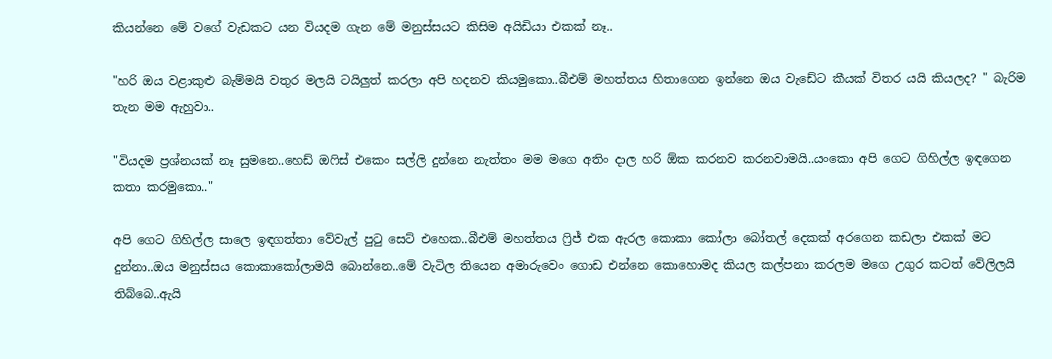කියන්නෙ මේ වගේ වැඩකට යන වියදම ගැන මේ මනුස්සයට කිසිම අයිඩියා එකක් නෑ..

"හරි ඔය වළාකුළු බැම්මයි වතුර මලයි ටයිලුත් කරලා අපි හදනව කියමුකො..බීඑම් මහත්තය හිතාගෙන ඉන්නෙ ඔය වැඩේට කීයක් විතර යයි කියලද? " බැරිම තැන මම ඇහුවා..

"වියදම ප්‍රශ්නයක් නෑ සුමනෙ..හෙඩ් ඔෆිස් එකෙං සල්ලි දුන්නෙ නැත්තං මම මගෙ අතිං දාල හරි ඕක කරනව කරනවාමයි..යංකො අපි ගෙට ගිහිල්ල ඉඳගෙන කතා කරමුකො.."

අපි ගෙට ගිහිල්ල සාලෙ ඉඳගත්තා වේවැල් පුටු සෙට් එහෙක..බීඑම් මහත්තය ෆ්‍රිජ් එක ඇරල කොකා කෝලා බෝතල් දෙකක් අරගෙන කඩලා එකක් මට දුන්නා..ඔය මනුස්සය කොකාකෝලාමයි බොන්නෙ..මේ වැටිල තියෙන අමාරුවෙං ගොඩ එන්නෙ කොහොමද කියල කල්පනා කරලම මගෙ උගුර කටත් වේලිලයි තිබ්බෙ..ඇයි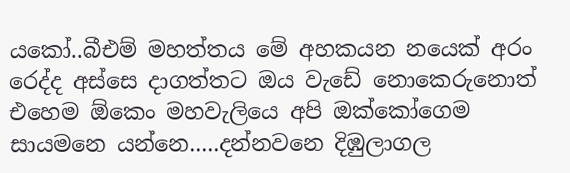යකෝ..බීඑම් මහත්තය මේ අහකයන නයෙක් අරං රෙද්ද අස්සෙ දාගත්තට ඔය වැඩේ නොකෙරුනොත් එහෙම ඕකෙං මහවැලියෙ අපි ඔක්කෝගෙම සායමනෙ යන්නෙ.....දන්නවනෙ දිඹුලාගල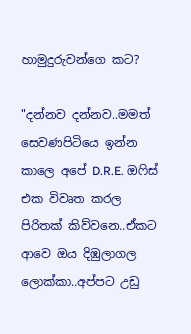හාමුදුරුවන්ගෙ කට?

"දන්නව දන්නව..මමත් සෙවණපිටියෙ ඉන්න කාලෙ අපේ D.R.E. ඔෆිස් එක විවෘත කරල පිරිතක් කිව්වනෙ..ඒකට ආවෙ ඔය දිඹුලාගල ලොක්කා..අප්පට උඩු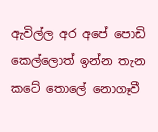ඇවිල්ල අර අපේ පොඩි  කෙල්ලොත් ඉන්න තැන කටේ තොලේ නොගෑවී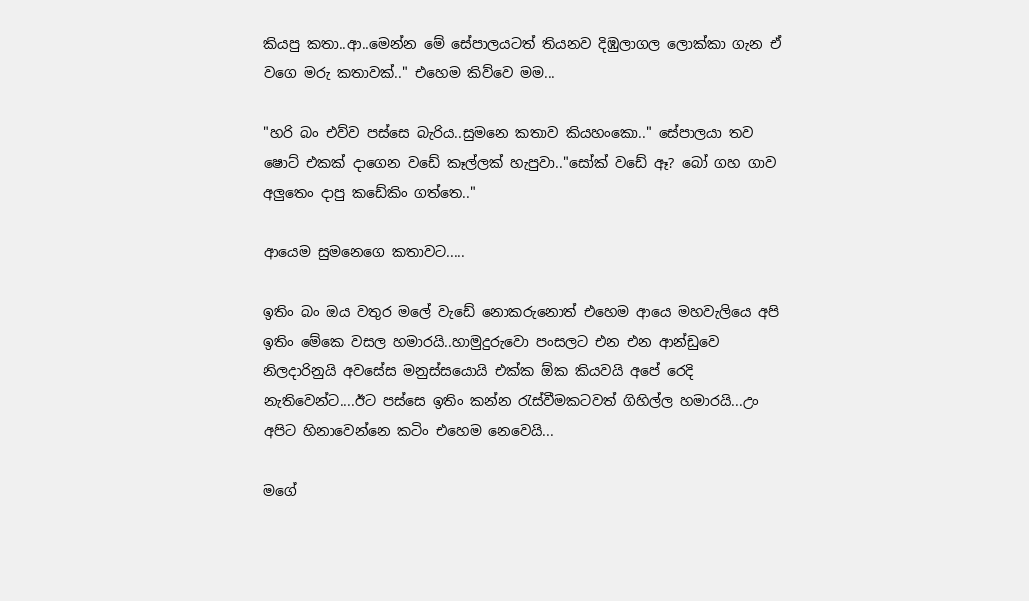කියපු කතා..ආ..මෙන්න මේ සේපාලයටත් තියනව දිඹුලාගල ලොක්කා ගැන ඒ වගෙ මරු කතාවක්.." එහෙම කිව්වෙ මම...

"හරි බං එව්ව පස්සෙ බැරිය..සුමනෙ කතාව කියහංකො.." සේපාලයා තව ෂොට් එකක් දාගෙන වඩේ කෑල්ලක් හැපුවා.."සෝක් වඩේ ඈ? බෝ ගහ ගාව අලුතෙං දාපු කඩේකිං ගත්තෙ.."

ආයෙම සුමනෙගෙ කතාවට.....

ඉතිං බං ඔය වතුර මලේ වැඩේ නොකරුනොත් එහෙම ආයෙ මහවැලියෙ අපි ඉතිං මේකෙ වසල හමාරයි..හාමුදුරුවො පංසලට එන එන ආන්ඩුවෙ නිලදාරිනුයි අවසේස මනුස්සයොයි එක්ක ඕක කියවයි අපේ රෙදි නැතිවෙන්ට....ඊට පස්සෙ ඉතිං කන්න රැස්වීමකටවත් ගිහිල්ල හමාරයි...උං අපිට හිනාවෙන්නෙ කටිං එහෙම නෙවෙයි...

මගේ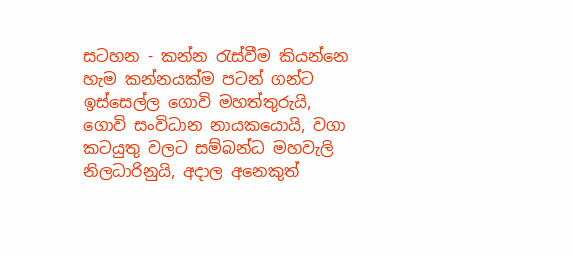සටහන - කන්න රැස්වීම කියන්නෙ හැම කන්නයක්ම පටන් ගන්ට  ඉස්සෙල්ල ගොවි මහත්තුරුයි, ගොවි සංවිධාන නායකයොයි, වගා කටයුතු වලට සම්බන්ධ මහවැලි  නිලධාරිනුයි, අදාල අනෙකුත්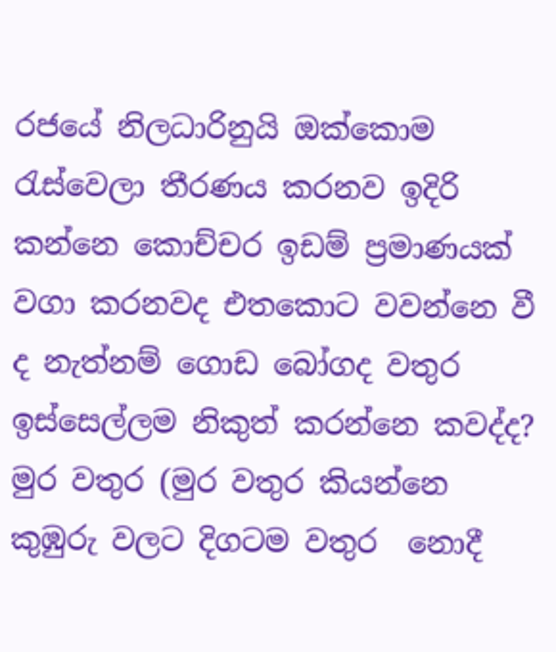රජයේ නිලධාරිනුයි ඔක්කොම රැස්වෙලා තීරණය කරනව ඉදිරි කන්නෙ කොච්චර ඉඩම් ප්‍රමාණයක් වගා කරනවද එතකොට වවන්නෙ වී ද නැත්නම් ගොඩ බෝගද වතුර ඉස්සෙල්ලම නිකුත් කරන්නෙ කවද්ද? මුර වතුර (මුර වතුර කියන්නෙ කුඹුරු වලට දිගටම වතුර  නොදී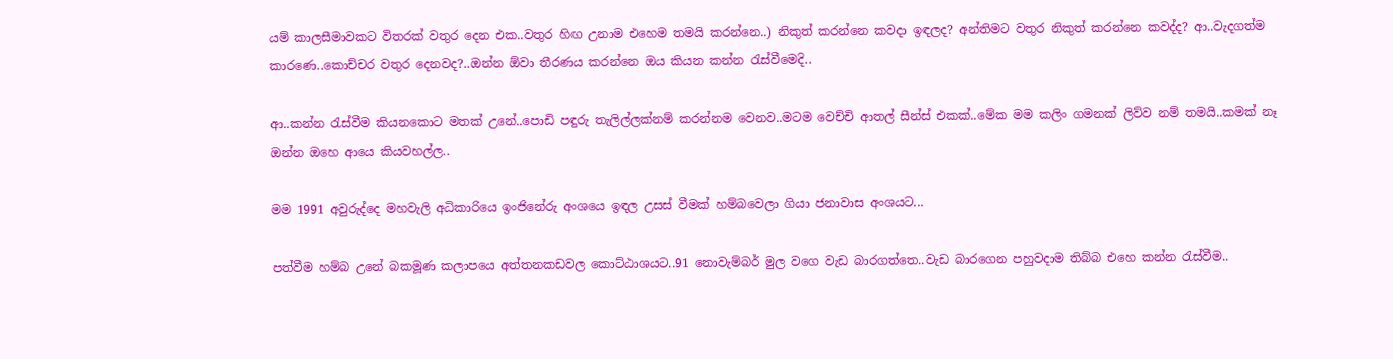යම් කාලසීමාවකට විතරක් වතුර දෙන එක..වතුර හිඟ උනාම එහෙම තමයි කරන්නෙ..) නිකුත් කරන්නෙ කවදා ඉඳලද? අන්තිමට වතුර නිකුත් කරන්නෙ කවද්ද? ආ..වැදගත්ම කාරණෙ..කොච්චර වතුර දෙනවද?..ඔන්න ඕවා තීරණය කරන්නෙ ඔය කියන කන්න රැස්වීමෙදි..

ආ..කන්න රැස්වීම කියනකොට මතක් උනේ..පොඩි පඳුරු තැලිල්ලක්නම් කරන්නම වෙනව..මටම වෙච්චි ආතල් සීන්ස් එකක්..මේක මම කලිං ගමනක් ලිව්ව නම් තමයි..කමක් නෑ ඔන්න ඔහෙ ආයෙ කියවහල්ල..

මම 1991 අවුරුද්දෙ මහවැලි අධිකාරියෙ ඉංජිනේරු අංශයෙ ඉඳල උසස් වීමක් හම්බවෙලා ගියා ජනාවාස අංශයට...

පත්වීම හම්බ උනේ බකමූණ කලාපයෙ අත්තනකඩවල කොට්ඨාශයට..91 නොවැම්බර් මුල වගෙ වැඩ බාරගත්තෙ..වැඩ බාරගෙන පහුවදාම තිබ්බ එහෙ කන්න රැස්වීම..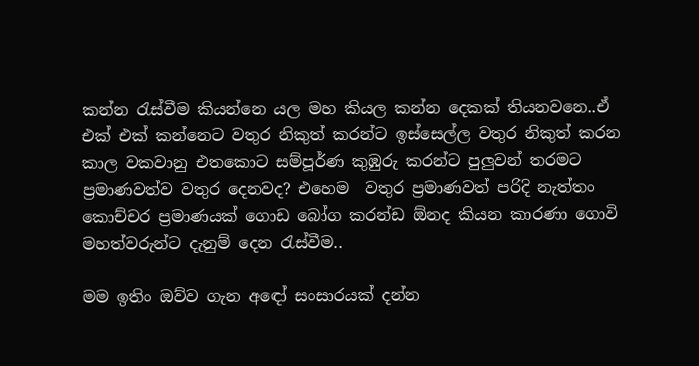කන්න රැස්වීම කියන්නෙ යල මහ කියල කන්න දෙකක් තියනවනෙ..ඒ එක් එක් කන්නෙට වතුර නිකුත් කරන්ට ඉස්සෙල්ල වතුර නිකුත් කරන කාල වකවානු එතකොට සම්පූර්ණ කුඹුරු කරන්ට පුලුවන් තරමට ප්‍රමාණවත්ව වතුර දෙනවද? එහෙම  වතුර ප්‍රමාණවත් පරිදි නැත්තං කොච්චර ප්‍රමාණයක් ගොඩ බෝග කරන්ඩ ඕනද කියන කාරණා ගොවි මහත්වරුන්ට දැනුම් දෙන රැස්වීම..

මම ඉතිං ඔව්ව ගැන අඳෝ සංසාරයක් දන්න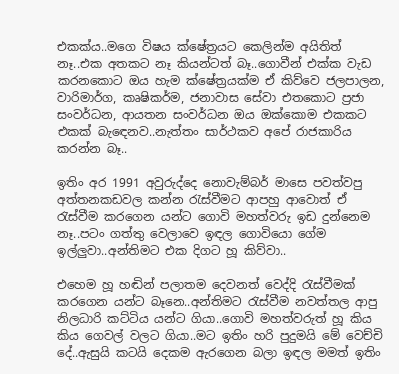එකක්ය..මගෙ විෂය ක්ෂේත්‍රයට කෙලින්ම අයිතිත් නෑ..එක අතකට නෑ කියන්ටත් බෑ..ගොවීන් එක්ක වැඩ කරනකොට ඔය හැම ක්ෂේත්‍රයක්ම ඒ කිව්වෙ ජලපාලන, වාරිමාර්ග, කෘෂිකර්ම, ජනාවාස සේවා එතකොට ප්‍රජා සංවර්ධන, ආයතන සංවර්ධන ඔය ඔක්කොම එකකට එකක් බැඳෙනව..නැත්තං සාර්ථකව අපේ රාජකාරිය කරන්න බෑ..

ඉතිං අර 1991 අවුරුද්දෙ නොවැම්බර් මාසෙ පවත්වපු අත්තනකඩවල කන්න රැස්වීමට ආපහු ආවොත් ඒ රැස්වීම කරගෙන යන්ට ගොවි මහත්වරු ඉඩ දුන්නෙම නෑ..පටං ගත්තු වෙලාවෙ ඉඳල ගොවියො ගේම ඉල්ලුවා..අන්තිමට එක දිගට හූ කිව්වා..

එහෙම හූ හඬින් පලාතම දෙවනත් වෙද්දි රැස්වීමක් කරගෙන යන්ට බෑනෙ..අන්තිමට රැස්වීම නවත්තල ආපු නිලධාරි කට්ටිය යන්ට ගියා..ගොවි මහත්වරුත් හූ කිය කිය ගෙවල් වලට ගියා..මට ඉතිං හරි පුදුමයි මේ වෙච්චි දේ..ඇසුයි කටයි දෙකම ඇරගෙන බලා ඉඳල මමත් ඉතිං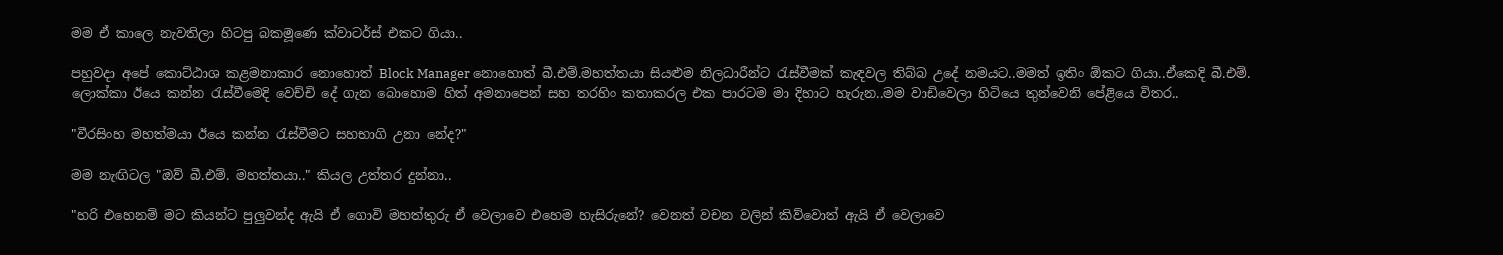මම ඒ කාලෙ නැවතිලා හිටපු බකමූණෙ ක්වාටර්ස් එකට ගියා..

පහුවදා අපේ කොට්ඨාශ කළමනාකාර නොහොත් Block Manager නොහොත් බී.එම්.මහත්තයා සියළුම නිලධාරීන්ට රැස්වීමක් කැඳවල තිබ්බ උදේ නමයට..මමත් ඉතිං ඕකට ගියා..ඒකෙදි බී.එම්. ලොක්කා ඊයෙ කන්න රැස්වීමෙදි වෙච්චි දේ ගැන බොහොම හිත් අමනාපෙන් සහ තරහිං කතාකරල එක පාරටම මා දිහාට හැරුන..මම වාඩිවෙලා හිටියෙ තුන්වෙනි පේළියෙ විතර..

"වීරසිංහ මහත්මයා ඊයෙ කන්න රැස්වීමට සහභාගි උනා නේද?"

මම නැඟිටල "ඔව් බී.එම්. මහත්තයා.." කියල උත්තර දුන්නා..

"හරි එහෙනම් මට කියන්ට පුලුවන්ද ඇයි ඒ ගොවි මහත්තුරු ඒ වෙලාවෙ එහෙම හැසිරුනේ? වෙනත් වචන වලින් කිව්වොත් ඇයි ඒ වෙලාවෙ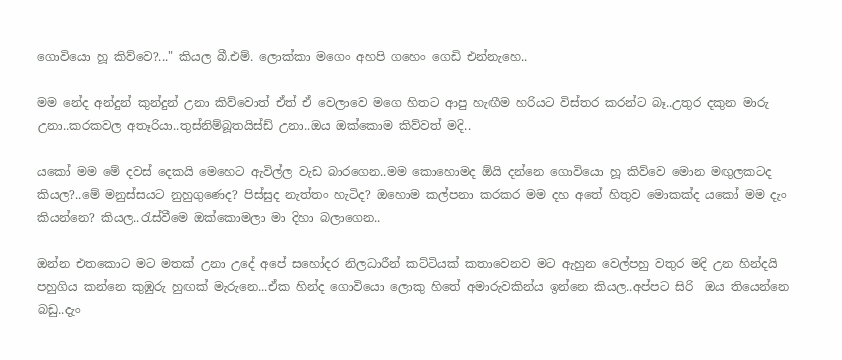ගොවියො හූ කිව්වෙ?..." කියල බී.එම්. ලොක්කා මගෙං අහපි ගහෙං ගෙඩි එන්නැහෙ..

මම නේද අන්දුන් කුන්දුන් උනා කිව්වොත් ඒත් ඒ වෙලාවෙ මගෙ හිතට ආපු හැඟීම හරියට විස්තර කරන්ට බෑ..උතුර දකුන මාරු උනා..කරකවල අතෑරියා..තුස්නිම්බූතයිස්ඩ් උනා..ඔය ඔක්කොම කිව්වත් මදි..

යකෝ මම මේ දවස් දෙකයි මෙහෙට ඇවිල්ල වැඩ බාරගෙන..මම කොහොමද ඕයි දන්නෙ ගොවියො හූ කිව්වෙ මොන මඟුලකටද කියල?..මේ මනුස්සයට නුහුගුණෙද? පිස්සුද නැත්තං හැටිද? ඔහොම කල්පනා කරකර මම දහ අතේ හිතුව මොකක්ද යකෝ මම දැං කියන්නෙ? කියල..රැස්වීමෙ ඔක්කොමලා මා දිහා බලාගෙන..

ඔන්න එතකොට මට මතක් උනා උදේ අපේ සහෝදර නිලධාරීන් කට්ටියක් කතාවෙනව මට ඇහුන වෙල්පහු වතුර මදි උන හින්දයි පහුගිය කන්නෙ කුඹුරු හුඟක් මැරුනෙ...ඒක හින්ද ගොවියො ලොකු හිතේ අමාරුවකින්ය ඉන්නෙ කියල..අප්පට සිරි  ඔය තියෙන්නෙ බඩු..දැං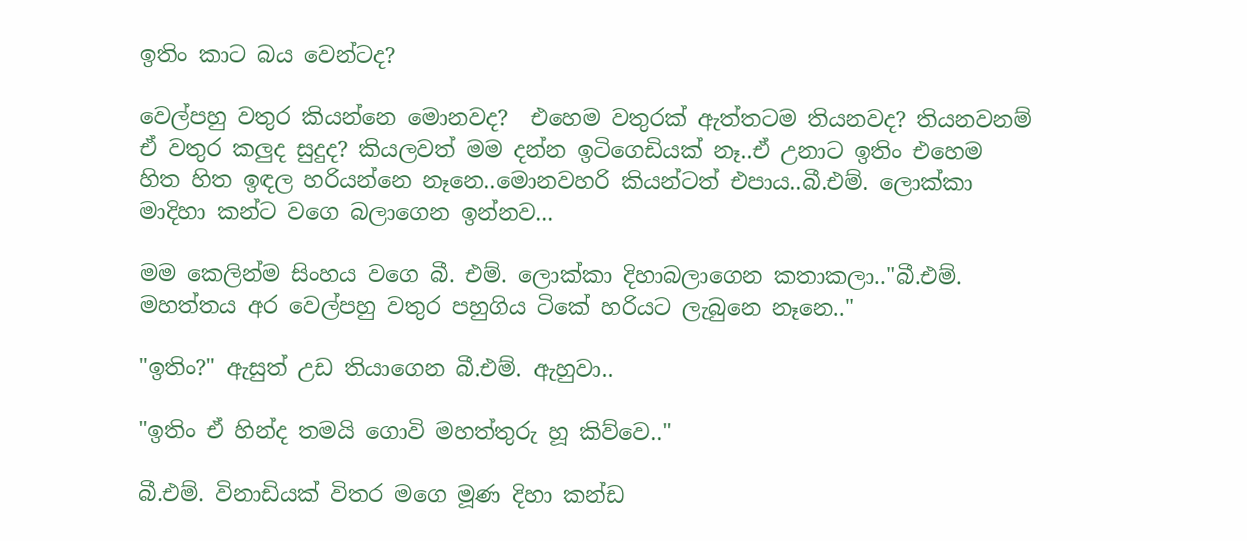ඉතිං කාට බය වෙන්ටද?

වෙල්පහු වතුර කියන්නෙ මොනවද?  එහෙම වතුරක් ඇත්තටම තියනවද? තියනවනම් ඒ වතුර කලුද සුදුද? කියලවත් මම දන්න ඉටිගෙඩියක් නෑ..ඒ උනාට ඉතිං එහෙම හිත හිත ඉඳල හරියන්නෙ නෑනෙ..මොනවහරි කියන්ටත් එපාය..බී.එම්. ලොක්කා  මාදිහා කන්ට වගෙ බලාගෙන ඉන්නව...

මම කෙලින්ම සිංහය වගෙ බී. එම්. ලොක්කා දිහාබලාගෙන කතාකලා.."බී.එම්. මහත්තය අර වෙල්පහු වතුර පහුගිය ටිකේ හරියට ලැබුනෙ නෑනෙ.."

"ඉතිං?" ඇසුත් උඩ තියාගෙන බී.එම්. ඇහුවා..

"ඉතිං ඒ හින්ද තමයි ගොවි මහත්තුරු හූ කිව්වෙ.."

බී.එම්. විනාඩියක් විතර මගෙ මූණ දිහා කන්ඩ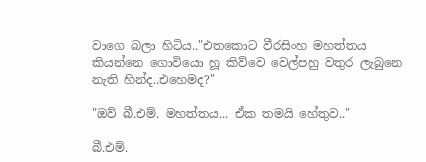වාගෙ බලා හිටිය.."එතකොට වීරසිංහ මහත්තය කියන්නෙ ගොවියො හූ කිව්වෙ වෙල්පහු වතුර ලැබුනෙ නැති හින්ද..එහෙමද?"

"ඔව් බී.එම්. මහත්තය... ඒක තමයි හේතුව.."

බී.එම්.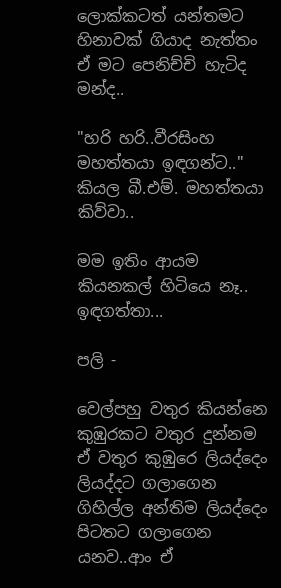ලොක්කටත් යන්තමට හිනාවක් ගියාද නැත්තං ඒ මට පෙනිච්චි හැටිද මන්ද..

"හරි හරි..වීරසිංහ මහත්තයා ඉඳගන්ට.." කියල බී.එම්. මහත්තයා කිව්වා..

මම ඉතිං ආයම කියනකල් හිටියෙ නෑ.. ඉඳගත්තා...

පලි -

වෙල්පහු වතුර කියන්නෙ කුඹුරකට වතුර දුන්නම ඒ වතුර කුඹුරෙ ලියද්දෙං ලියද්දට ගලාගෙන ගිහිල්ල අන්තිම ලියද්දෙං පිටතට ගලාගෙන යනව..ආං ඒ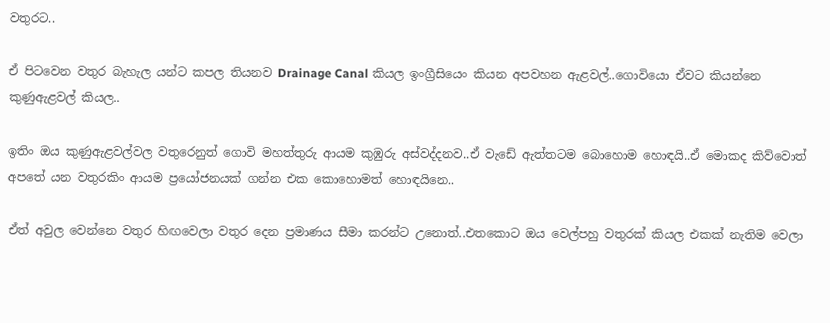වතුරට..

ඒ පිටවෙන වතුර බැහැල යන්ට කපල තියනව Drainage Canal කියල ඉංග්‍රීසියෙං කියන අපවහන ඇළවල්..ගොවියො ඒවට කියන්නෙ කුණුඇළවල් කියල..

ඉතිං ඔය කුණුඇළවල්වල වතුරෙනුත් ගොවි මහත්තුරු ආයම කුඹුරු අස්වද්දනව..ඒ වැඩේ ඇත්තටම බොහොම හොඳයි..ඒ මොකද කිව්වොත් අපතේ යන වතුරකිං ආයම ප්‍රයෝජනයක් ගන්න එක කොහොමත් හොඳයිනෙ..

ඒත් අවුල වෙන්නෙ වතුර හිඟවෙලා වතුර දෙන ප්‍රමාණය සීමා කරන්ට උනොත්..එතකොට ඔය වෙල්පහු වතුරක් කියල එකක් නැතිම වෙලා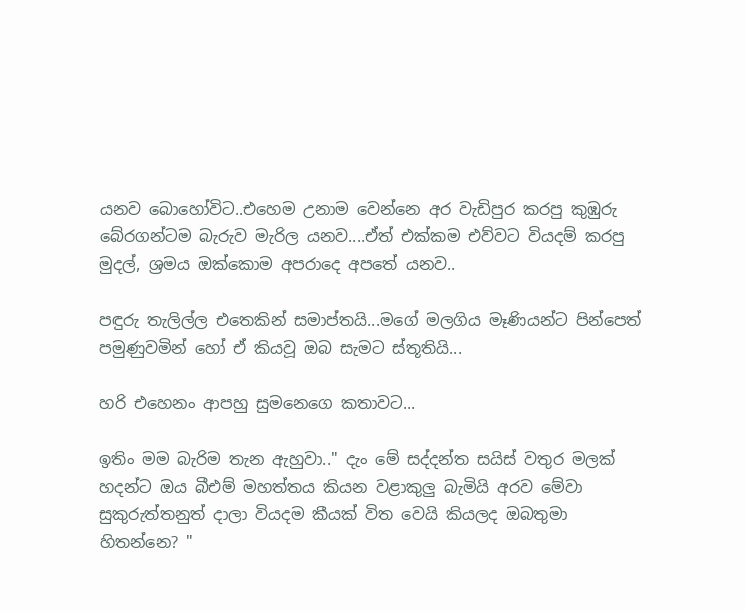යනව බොහෝවිට..එහෙම උනාම වෙන්නෙ අර වැඩිපුර කරපු කුඹුරු බේරගන්ටම බැරුව මැරිල යනව....ඒත් එක්කම එව්වට වියදම් කරපු මුදල්, ශ්‍රමය ඔක්කොම අපරාදෙ අපතේ යනව..

පඳුරු තැලිල්ල එතෙකින් සමාප්තයි...මගේ මලගිය මෑණියන්ට පින්පෙත් පමුණුවමින් හෝ ඒ කියවූ ඔබ සැමට ස්තූතියි...

හරි එහෙනං ආපහු සුමනෙගෙ කතාවට...

ඉතිං මම බැරිම තැන ඇහුවා.." දැං මේ සද්දන්ත සයිස් වතුර මලක් හදන්ට ඔය බීඑම් මහත්තය කියන වළාකුලු බැමියි අරව මේවා සුකුරුත්තනුත් දාලා වියදම කීයක් විත වෙයි කියලද ඔබතුමා හිතන්නෙ? "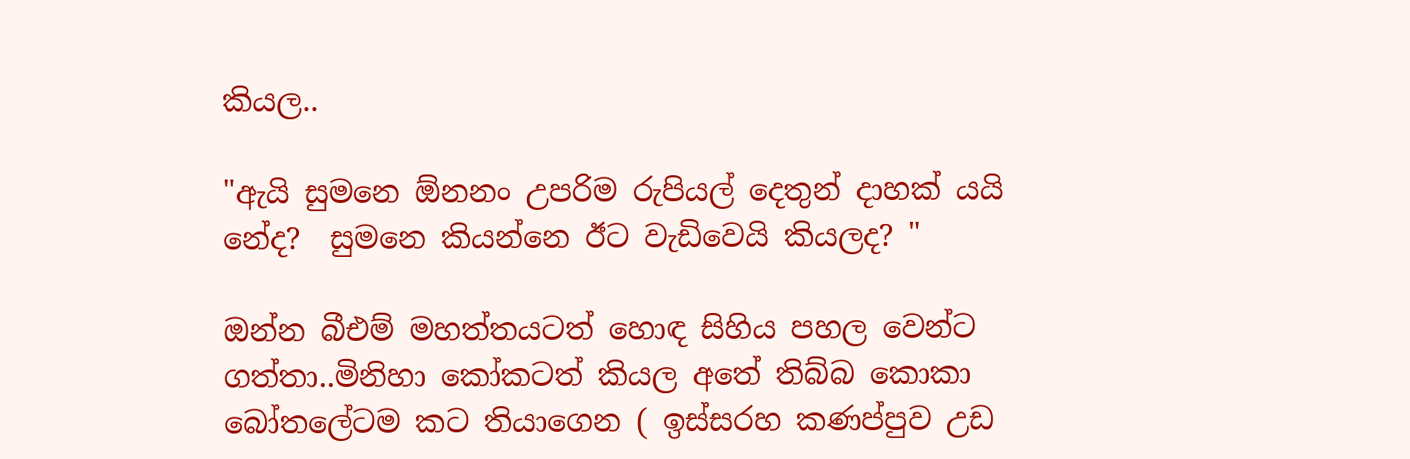කියල..

"ඇයි සුමනෙ ඕනනං උපරිම රුපියල් දෙතුන් දාහක් යයි නේද?  සුමනෙ කියන්නෙ ඊට වැඩිවෙයි කියලද? "

ඔන්න බීඑම් මහත්තයටත් හොඳ සිහිය පහල වෙන්ට ගත්තා..මිනිහා කෝකටත් කියල අතේ තිබ්බ කොකා බෝතලේටම කට තියාගෙන ( ඉස්සරහ කණප්පුව උඩ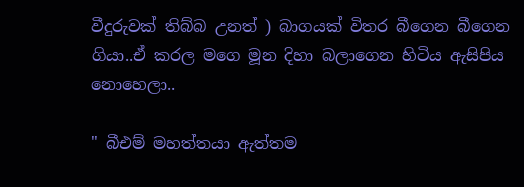වීදුරුවක් තිබ්බ උනත් ) බාගයක් විතර බීගෙන බීගෙන ගියා..ඒ කරල මගෙ මූන දිහා බලාගෙන හිටිය ඇසිපිය නොහෙලා..

" බීඑම් මහත්තයා ඇත්තම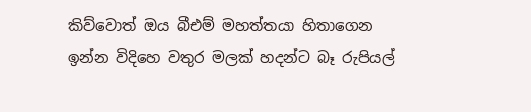කිව්වොත් ඔය බීඑම් මහත්තයා හිතාගෙන ඉන්න විදිහෙ වතුර මලක් හදන්ට බෑ රුපියල්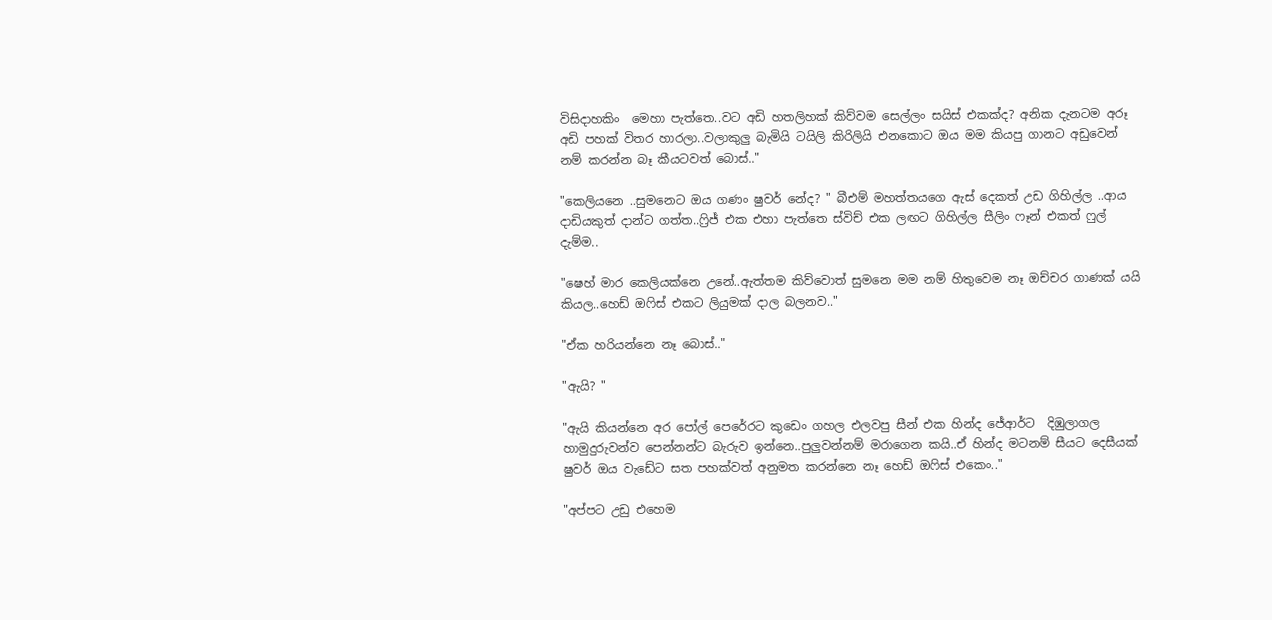විසිදාහකිං  මෙහා පැත්තෙ..වට අඩි හතලිහක් කිව්වම සෙල්ලං සයිස් එකක්ද? අනික දැනටම අරූ අඩි පහක් විතර හාරලා..වලාකුලු බැමියි ටයිලි කිරිලියි එනකොට ඔය මම කියපු ගානට අඩුවෙන් නම් කරන්න බෑ කීයටවත් බොස්.."

"කෙලියනෙ ..සුමනෙට ඔය ගණං ෂුවර් නේද? " බීඑම් මහත්තයගෙ ඇස් දෙකත් උඩ ගිහිල්ල ..ආය දාඩියකුත් දාන්ට ගත්ත..ෆ්‍රිජ් එක එහා පැත්තෙ ස්විච් එක ලඟට ගිහිල්ල සීලිං ෆෑන් එකත් ෆුල් දැම්ම..

"ෂෙහ් මාර කෙලියක්නෙ උනේ..ඇත්තම කිව්වොත් සුමනෙ මම නම් හිතුවෙම නෑ ඔච්චර ගාණක් යයි කියල..හෙඩ් ඔෆිස් එකට ලියුමක් දාල බලනව.."

"ඒක හරියන්නෙ නෑ බොස්.."

"ඇයි? "

"ඇයි කියන්නෙ අර පෝල් පෙරේරට කුඩෙං ගහල එලවපු සීන් එක හින්ද ජේආර්ට  දිඹුලාගල  හාමුදුරුවන්ව පෙන්නන්ට බැරුව ඉන්නෙ..පුලුවන්නම් මරාගෙන කයි..ඒ හින්ද මටනම් සීයට දෙසීයක් ෂුවර් ඔය වැඩේට සත පහක්වත් අනුමත කරන්නෙ නෑ හෙඩ් ඔෆිස් එකෙං.."

"අප්පට උඩු එහෙම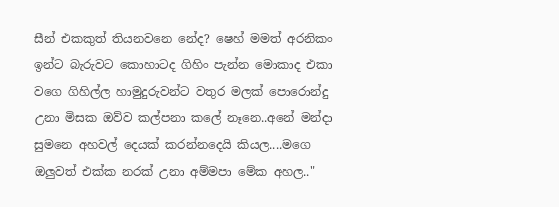සීන් එකකුත් තියනවනෙ නේද? ෂෙහ් මමත් අරනිකං ඉන්ට බැරුවට කොහාටද ගිහිං පැන්න මොකාද එකා වගෙ ගිහිල්ල හාමුදුරුවන්ට වතුර මලක් පොරොන්දු උනා මිසක ඔව්ව කල්පනා කලේ නෑනෙ..අනේ මන්දා සුමනෙ අහවල් දෙයක් කරන්නදෙයි කියල....මගෙ ඔලුවත් එක්ක නරක් උනා අම්මපා මේක අහල.."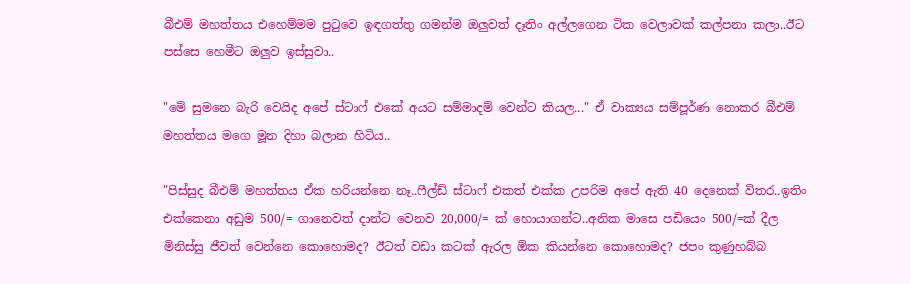බීඑම් මහත්තය එහෙම්මම පුටුවෙ ඉඳගත්තු ගමන්ම ඔලුවත් දෑතිං අල්ලගෙන ටික වෙලාවක් කල්පනා කලා..ඊට පස්සෙ හෙමීට ඔලුව ඉස්සුවා..

"මේ සුමනෙ බැරි වෙයිද අපේ ස්ටාෆ් එකේ අයට සම්මාදම් වෙන්ට කියල..." ඒ වාක්‍යය සම්පූර්ණ නොකර බීඑම් මහත්තය මගෙ මූන දිහා බලාන හිටිය..

"පිස්සුද බීඑම් මහත්තය ඒක හරියන්නෙ නෑ..ෆීල්ඩ් ස්ටාෆ් එකත් එක්ක උපරිම අපේ ඇති 40 දෙනෙක් විතර..ඉතිං එක්කෙනා අඩුම 500/= ගානෙවත් දාන්ට වෙනව 20,000/= ක් හොයාගන්ට..අනික මාසෙ පඩියෙං 500/=ක් දීල මිනිස්සු ජීවත් වෙන්නෙ කොහොමද? ඊටත් වඩා කටක් ඇරල ඕක කියන්නෙ කොහොමද? ජපං කුණුහබ්බ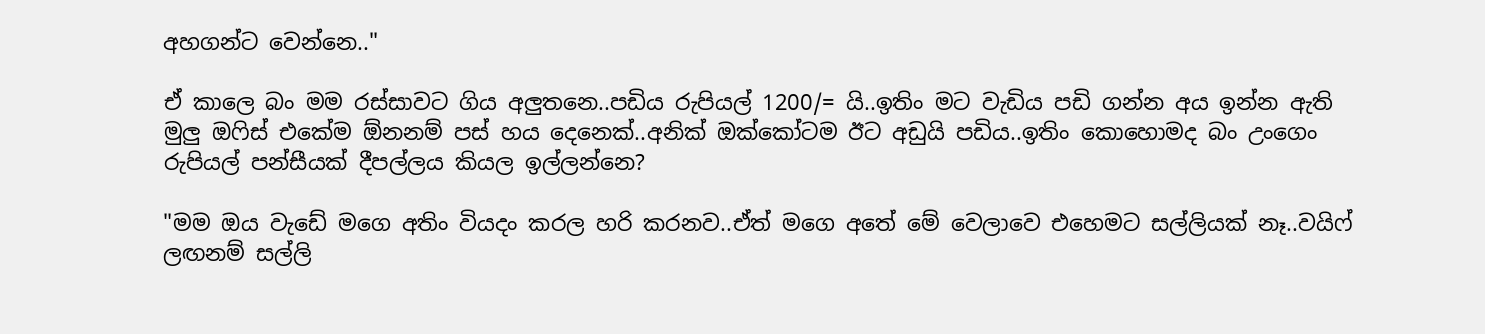අහගන්ට වෙන්නෙ.."

ඒ කාලෙ බං මම රස්සාවට ගිය අලුතනෙ..පඩිය රුපියල් 1200/= යි..ඉතිං මට වැඩිය පඩි ගන්න අය ඉන්න ඇති මුලු ඔෆිස් එකේම ඕනනම් පස් හය දෙනෙක්..අනික් ඔක්කෝටම ඊට අඩුයි පඩිය..ඉතිං කොහොමද බං උංගෙං රුපියල් පන්සීයක් දීපල්ලය කියල ඉල්ලන්නෙ?

"මම ඔය වැඩේ මගෙ අතිං වියදං කරල හරි කරනව..ඒත් මගෙ අතේ මේ වෙලාවෙ එහෙමට සල්ලියක් නෑ..වයිෆ් ලඟනම් සල්ලි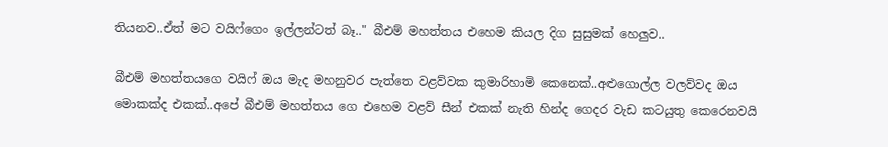තියනව..ඒත් මට වයිෆ්ගෙං ඉල්ලන්ටත් බෑ.." බීඑම් මහත්තය එහෙම කියල දිග සුසුමක් හෙලුව..

බීඑම් මහත්තයගෙ වයිෆ් ඔය මැද මහනුවර පැත්තෙ වළව්වක කුමාරිහාමි කෙනෙක්..අළුගොල්ල වලව්වද ඔය මොකක්ද එකක්..අපේ බීඑම් මහත්තය ගෙ එහෙම වළව් සීන් එකක් නැති හින්ද ගෙදර වැඩ කටයුතු කෙරෙනවයි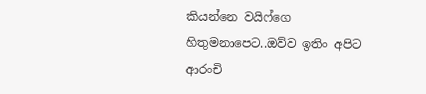කියන්නෙ වයිෆ්ගෙ හිතුමනාපෙට..ඔව්ව ඉතිං අපිට ආරංචි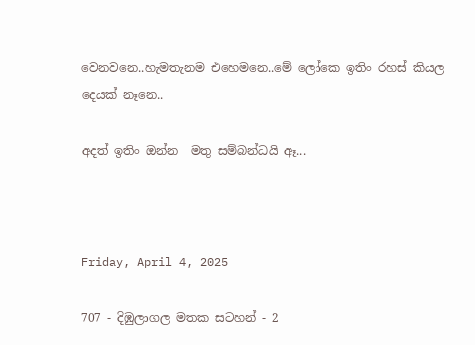වෙනවනෙ..හැමතැනම එහෙමනෙ..මේ ලෝකෙ ඉතිං රහස් කියල දෙයක් නෑනෙ..

අදත් ඉතිං ඔන්න  මතු සම්බන්ධයි ඈ...



Friday, April 4, 2025

707 - දිඹුලාගල මතක සටහන් - 2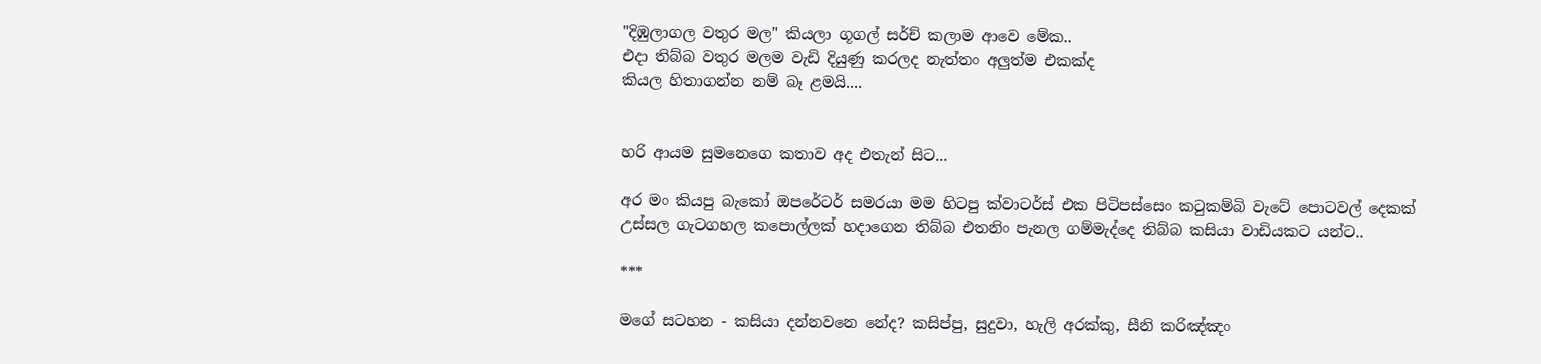"දිඹුලාගල වතුර මල" කියලා ගූගල් සර්ච් කලාම ආවෙ මේක..
එදා තිබ්බ වතුර මලම වැඩි දියුණු කරලද නැත්තං අලුත්ම එකක්ද
කියල හිතාගන්න නම් බෑ ළමයි....


හරි ආයම සුමනෙගෙ කතාව අද එතැන් සිට...

අර මං කියපු බැකෝ ඔපරේටර් සමරයා මම හිටපු ක්වාටර්ස් එක පිටිපස්සෙං කටුකම්බි වැටේ පොටවල් දෙකක් උස්සල ගැටගහල කපොල්ලක් හදාගෙන තිබ්බ එතනිං පැනල ගම්මැද්දෙ තිබ්බ කසියා වාඩියකට යන්ට..

***

මගේ සටහන - කසියා දන්නවනෙ නේද? කසිප්පු, සුදුවා, හැලි අරක්කු, සීනි කරිඤ්ඤං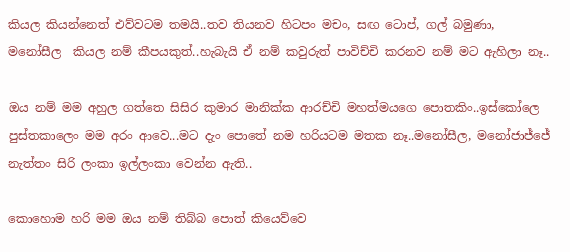කියල කියන්නෙත් එව්වටම තමයි..තව තියනව හිටපං මචං, සඟ ටොප්, ගල් බමුණා, මනෝසීල  කියල නම් කීපයකුත්..හැබැයි ඒ නම් කවුරුත් පාවිච්චි කරනව නම් මට ඇහිලා නෑ..

ඔය නම් මම අහුල ගත්තෙ සිසිර කුමාර මානික්ක ආරච්චි මහත්මයගෙ පොතකිං..ඉස්කෝලෙ පුස්තකාලෙං මම අරං ආවෙ...මට දැං පොතේ නම හරියටම මතක නෑ..මනෝසීල, මනෝජාජ්ජේ නැත්තං සිරි ලංකා ඉල්ලංකා වෙන්න ඇති..

කොහොම හරි මම ඔය නම් තිබ්බ පොත් කියෙව්වෙ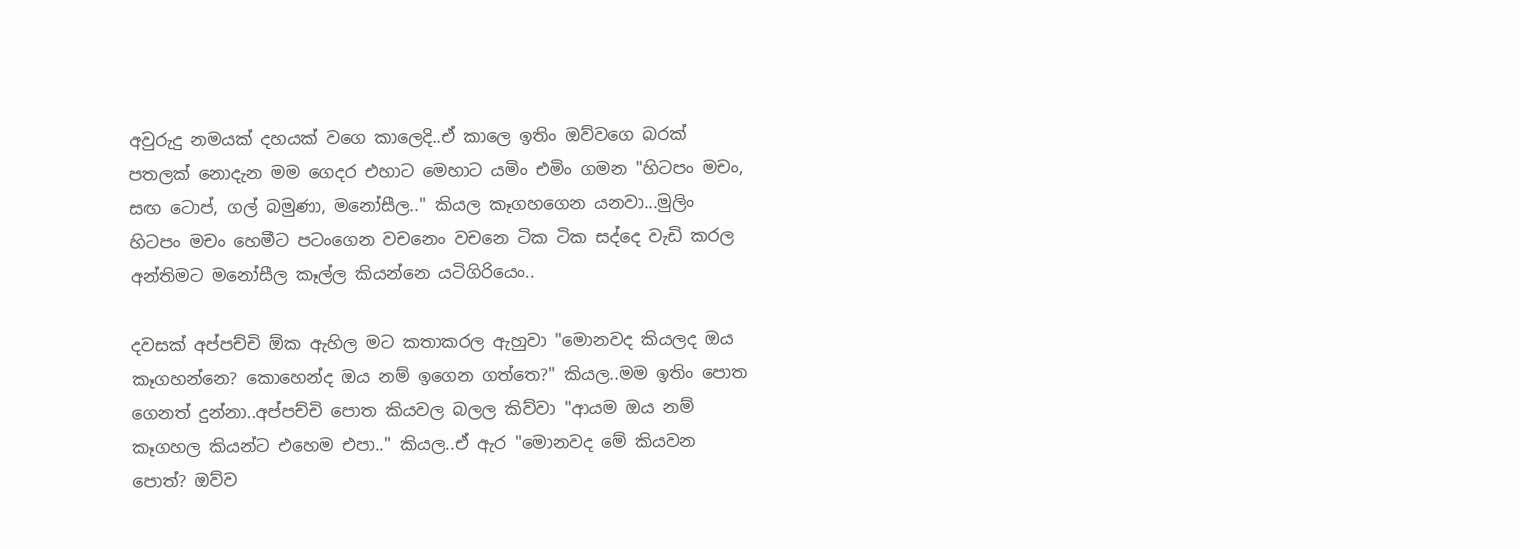අවුරුදු නමයක් දහයක් වගෙ කාලෙදි..ඒ කාලෙ ඉතිං ඔව්වගෙ බරක් පතලක් නොදැන මම ගෙදර එහාට මෙහාට යමිං එමිං ගමන "හිටපං මචං, සඟ ටොප්, ගල් බමුණා, මනෝසීල.." කියල කෑගහගෙන යනවා...මුලිං හිටපං මචං හෙමීට පටංගෙන වචනෙං වචනෙ ටික ටික සද්දෙ වැඩි කරල අන්තිමට මනෝසීල කෑල්ල කියන්නෙ යටිගිරියෙං..

දවසක් අප්පච්චි ඕක ඇහිල මට කතාකරල ඇහුවා "මොනවද කියලද ඔය කෑගහන්නෙ? කොහෙන්ද ඔය නම් ඉගෙන ගත්තෙ?" කියල..මම ඉතිං පොත ගෙනත් දුන්නා..අප්පච්චි පොත කියවල බලල කිව්වා "ආයම ඔය නම් කෑගහල කියන්ට එහෙම එපා.." කියල..ඒ ඇර "මොනවද මේ කියවන පොත්? ඔව්ව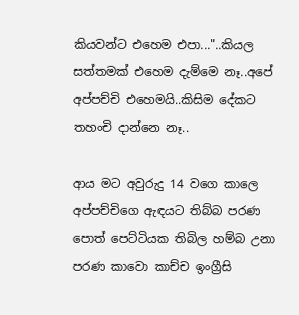කියවන්ට එහෙම එපා..."..කියල සත්තමක් එහෙම දැම්මෙ නෑ..අපේ අප්පච්චි එහෙමයි..කිසිම දේකට තහංචි දාන්නෙ නෑ..

ආය මට අවුරුදු 14 වගෙ කාලෙ අප්පච්චිගෙ ඇඳයට තිබ්බ පරණ පොත් පෙට්ටියක තිබිල හම්බ උනා පරණ කාවො කාච්ච ඉංග්‍රීසි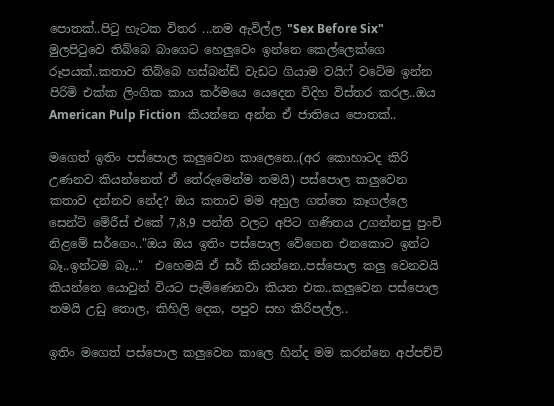පොතක්..පිටු හැටක විතර ...නම ඇවිල්ල "Sex Before Six" මුලපිටුවෙ තිබ්බෙ බාගෙට හෙලුවෙං ඉන්නෙ කෙල්ලෙක්ගෙ රූපයක්..කතාව තිබ්බෙ හස්බන්ඩ් වැඩට ගියාම වයිෆ් වටේම ඉන්න පිරිමි එක්ක ලිංගික කාය කර්මයෙ යෙදෙන විදිහ විස්තර කරල..ඔය American Pulp Fiction  කියන්නෙ අන්න ඒ ජාතියෙ පොතක්..

මගෙත් ඉතිං පස්පොල කලුවෙන කාලෙනෙ..(අර කොහාටද කිරි උණනව කියන්නෙත් ඒ තේරුමෙන්ම තමයි) පස්පොල කලුවෙන කතාව දන්නව නේද? ඔය කතාව මම අහුල ගත්තෙ කෑගල්ලෙ සෙන්ට් මේරීස් එකේ 7,8,9 පන්ති වලට අපිට ගණිතය උගන්නපු පුංචි නිළමේ සර්ගෙං.."ඔය ඔය ඉතිං පස්පොල වේගෙන එනකොට ඉන්ට බෑ..ඉන්ටම බෑ..."  එහෙමයි ඒ සර් කියන්නෙ..පස්පොල කලු වෙනවයි කියන්නෙ යොවුන් වියට පැමිණෙනවා කියන එක..කලුවෙන පස්පොල තමයි උඩු තොල, කිහිලි දෙක, පපුව සහ කිරිපල්ල..

ඉතිං මගෙත් පස්පොල කලුවෙන කාලෙ හින්ද මම කරන්නෙ අප්පච්චි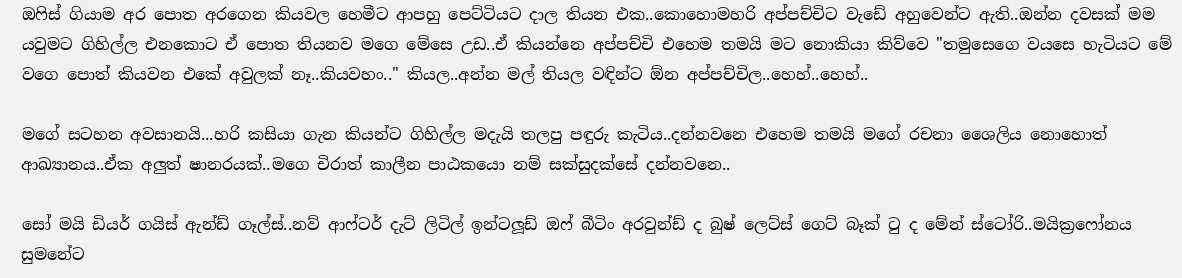ඔෆිස් ගියාම අර පොත අරගෙන කියවල හෙමීට ආපහු පෙට්ටියට දාල තියන එක..කොහොමහරි අප්පච්චිට වැඩේ අහුවෙන්ට ඇති..ඔන්න දවසක් මම යවුමට ගිහිල්ල එනකොට ඒ පොත තියනව මගෙ මේසෙ උඩ..ඒ කියන්නෙ අප්පච්චි එහෙම තමයි මට නොකියා කිව්වෙ "තමුසෙගෙ වයසෙ හැටියට මේ වගෙ පොත් කියවන එකේ අවුලක් නෑ..කියවහං.." කියල..අන්න මල් තියල වඳින්ට ඕන අප්පච්චිල..හෙහ්..හෙහ්..

මගේ සටහන අවසානයි...හරි කසියා ගැන කියන්ට ගිහිල්ල මදැයි තලපු පඳුරු කැටිය..දන්නවනෙ එහෙම තමයි මගේ රචනා ශෛලිය නොහොත් ආඛ්‍යානය..ඒක අලුත් ෂානරයක්..මගෙ චිරාත් කාලීන පාඨකයො නම් සක්සුදක්සේ දන්නවනෙ..

සෝ මයි ඩියර් ගයිස් ඇන්ඩ් ගෑල්ස්..නව් ආෆ්ටර් දැට් ලිටිල් ඉන්ටලූඩ් ඔෆ් බීටිං අරවුන්ඩ් ද බුෂ් ලෙට්ස් ගෙට් බෑක් ටු ද මේන් ස්ටෝරි..මයික්‍රෆෝනය සුමනේට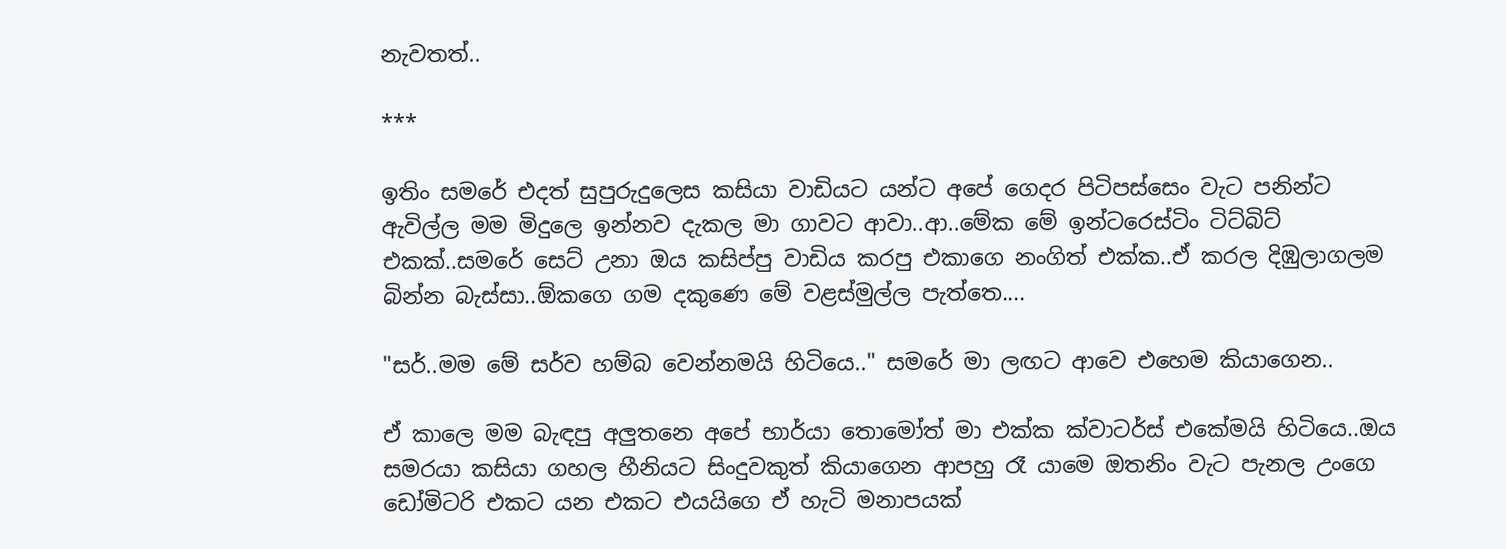නැවතත්..

***

ඉතිං සමරේ එදත් සුපුරුදුලෙස කසියා වාඩියට යන්ට අපේ ගෙදර පිටිපස්සෙං වැට පනින්ට ඇවිල්ල මම මිදුලෙ ඉන්නව දැකල මා ගාවට ආවා..ආ..මේක මේ ඉන්ටරෙස්ටිං ටිට්බිට් එකක්..සමරේ සෙට් උනා ඔය කසිප්පු වාඩිය කරපු එකාගෙ නංගිත් එක්ක..ඒ කරල දිඹුලාගලම බින්න බැස්සා..ඕකගෙ ගම දකුණෙ මේ වළස්මුල්ල පැත්තෙ....

"සර්..මම මේ සර්ව හම්බ වෙන්නමයි හිටියෙ.." සමරේ මා ලඟට ආවෙ එහෙම කියාගෙන..

ඒ කාලෙ මම බැඳපු අලුතනෙ අපේ භාර්යා තොමෝත් මා එක්ක ක්වාටර්ස් එකේමයි හිටියෙ..ඔය සමරයා කසියා ගහල හීනියට සිංදුවකුත් කියාගෙන ආපහු රෑ යාමෙ ඔතනිං වැට පැනල උංගෙ ඩෝමිටරි එකට යන එකට එයයිගෙ ඒ හැටි මනාපයක්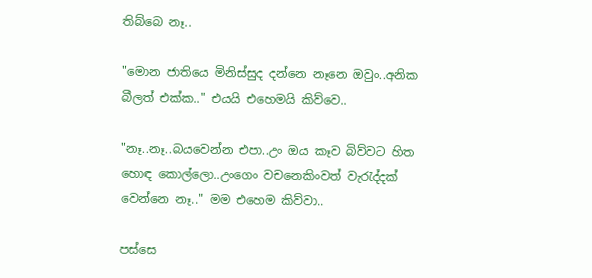තිබ්බෙ නෑ..

"මොන ජාතියෙ මිනිස්සුද දන්නෙ නෑනෙ ඔවුං..අනික බීලත් එක්ක.." එයයි එහෙමයි කිව්වෙ..

"නෑ..නෑ..බයවෙන්න එපා..උං ඔය කෑව බිව්වට හිත හොඳ කොල්ලො..උංගෙං වචනෙකිංවත් වැරැද්දක් වෙන්නෙ නෑ.." මම එහෙම කිව්වා..

පස්සෙ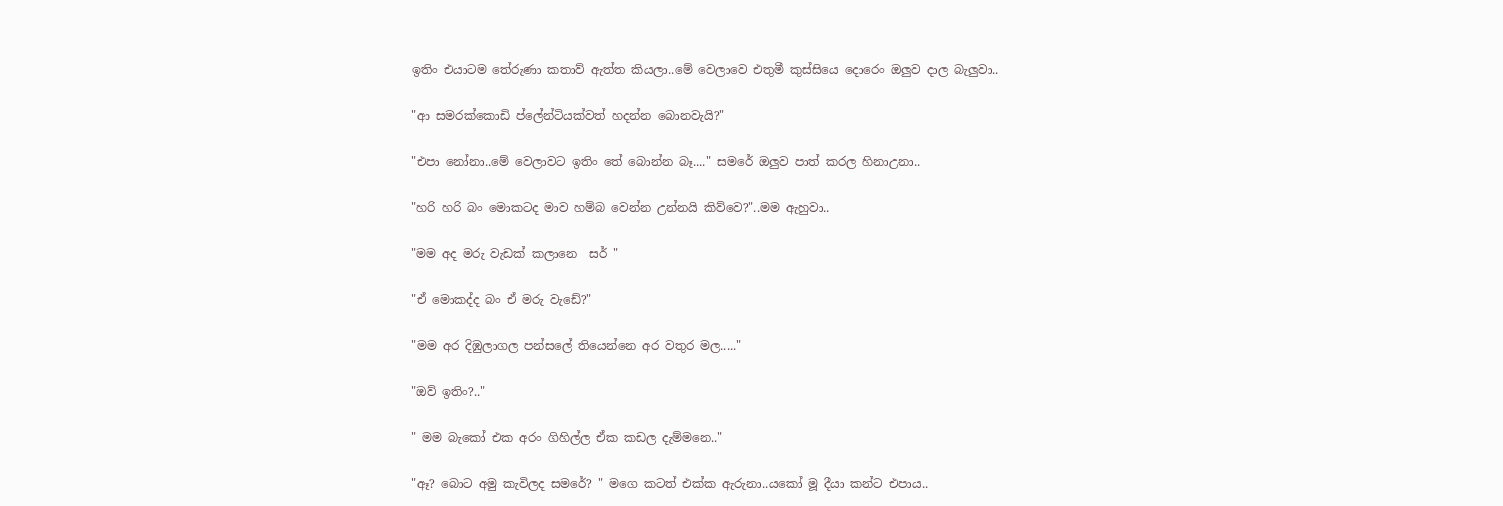ඉතිං එයාටම තේරුණා කතාව් ඇත්ත කියලා..මේ වෙලාවෙ එතුමී කුස්සියෙ දොරෙං ඔලුව දාල බැලුවා..

"ආ සමරක්කොඩි ප්ලේන්ටියක්වත් හදන්න බොනවැයි?"

"එපා නෝනා..මේ වෙලාවට ඉතිං තේ බොන්න බෑ...." සමරේ ඔලුව පාත් කරල හිනාඋනා..

"හරි හරි බං මොකටද මාව හම්බ වෙන්න උන්නයි කිව්වෙ?"..මම ඇහුවා..

"මම අද මරු වැඩක් කලානෙ  සර් "

"ඒ මොකද්ද බං ඒ මරු වැඩේ?"

"මම අර දිඹුලාගල පන්සලේ තියෙන්නෙ අර වතුර මල....."

"ඔව් ඉතිං?.."

" මම බැකෝ එක අරං ගිහිල්ල ඒක කඩල දැම්මනෙ.."

"ඈ? බොට අමු කැවිලද සමරේ? " මගෙ කටත් එක්ක ඇරුනා..යකෝ මූ දීයා කන්ට එපාය..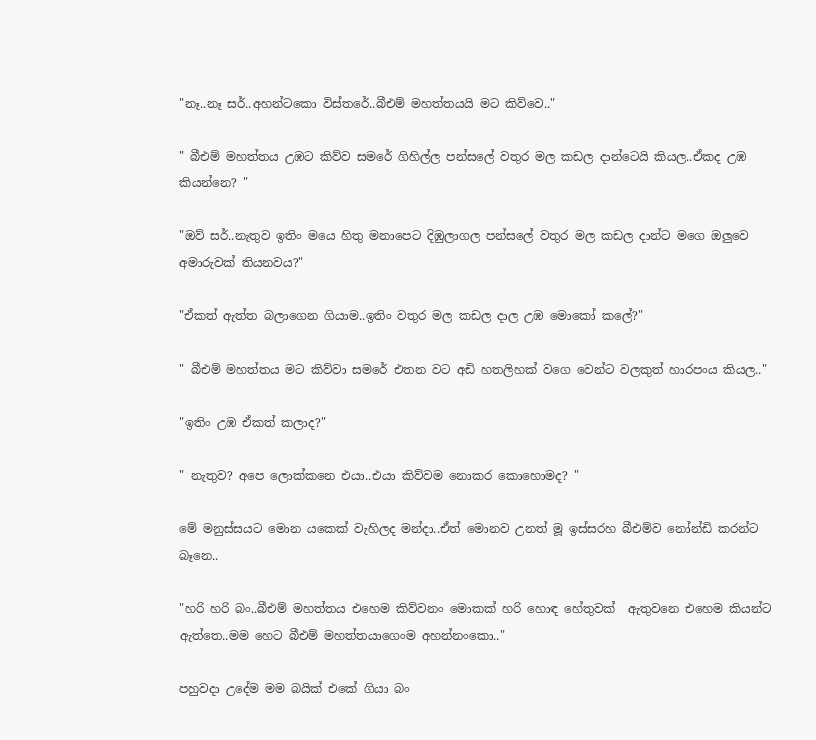"නෑ..නෑ සර්..අහන්ටකො විස්තරේ..බීඑම් මහත්තයයි මට කිව්වෙ.."

" බීඑම් මහත්තය උඹට කිව්ව සමරේ ගිහිල්ල පන්සලේ වතුර මල කඩල දාන්ටෙයි කියල..ඒකද උඹ කියන්නෙ? "

"ඔව් සර්..නැතුව ඉතිං මයෙ හිතු මනාපෙට දිඹුලාගල පන්සලේ වතුර මල කඩල දාන්ට මගෙ ඔලුවෙ අමාරුවක් තියනවය?"

"ඒකත් ඇත්ත බලාගෙන ගියාම..ඉතිං වතුර මල කඩල දාල උඹ මොකෝ කලේ?"

" බීඑම් මහත්තය මට කිව්වා සමරේ එතන වට අඩි හතලිහක් වගෙ වෙන්ට වලකුත් හාරපංය කියල.."

"ඉතිං උඹ ඒකත් කලාද?"

" නැතුව? අපෙ ලොක්කනෙ එයා..එයා කිව්වම නොකර කොහොමද? "

මේ මනුස්සයට මොන යකෙක් වැහිලද මන්දා..ඒත් මොනව උනත් මූ ඉස්සරහ බීඑම්ව නෝන්ඩි කරන්ට බෑනෙ..

"හරි හරි බං..බීඑම් මහත්තය එහෙම කිව්වනං මොකක් හරි හොඳ හේතුවක්  ඇතුවනෙ එහෙම කියන්ට ඇත්තෙ..මම හෙට බීඑම් මහත්තයාගෙංම අහන්නංකො.."

පහුවදා උදේම මම බයික් එකේ ගියා බං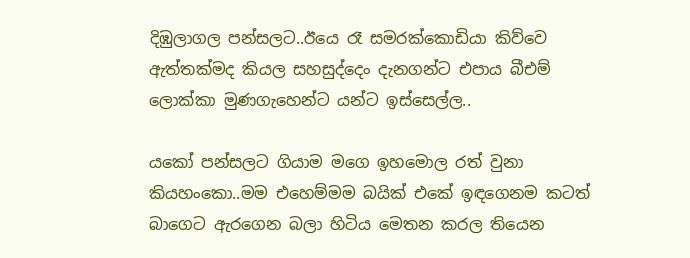දිඹුලාගල පන්සලට..ඊයෙ රෑ සමරක්කොඩියා කිව්වෙ ඇත්තක්මද කියල සහසුද්දෙං දැනගන්ට එපාය බීඑම් ලොක්කා මුණගැහෙන්ට යන්ට ඉස්සෙල්ල..

යකෝ පන්සලට ගියාම මගෙ ඉහමොල රත් වුනා කියහංකො..මම එහෙම්මම බයික් එකේ ඉඳගෙනම කටත් බාගෙට ඇරගෙන බලා හිටිය මෙතන කරල තියෙන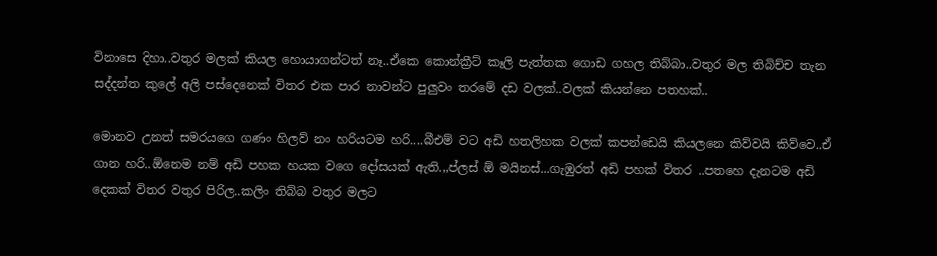විනාසෙ දිහා..වතුර මලක් කියල හොයාගන්ටත් නෑ..ඒකෙ කොන්ක්‍රීට් කෑලි පැත්තක ගොඩ ගහල තිබ්බා..වතුර මල තිබිච්ච තැන සද්දන්ත කුලේ අලි පස්දෙනෙක් විතර එක පාර නාවන්ට පුලුවං තරමේ දඩ වලක්..වලක් කියන්නෙ පතහක්..

මොනව උනත් සමරයගෙ ගණං හිලව් නං හරියටම හරි....බීඑම් වට අඩි හතලිහක වලක් කපන්ඩෙයි කියලනෙ කිව්වයි කිව්වෙ..ඒ ගාන හරි..ඕනෙම නම් අඩි පහක හයක වගෙ දෝසයක් ඇති.,,ප්ලස් ඕ මයිනස්...ගැඹුරත් අඩි පහක් විතර ..පතහෙ දැනටම අඩි දෙකක් විතර වතුර පිරිල..කලිං තිබ්බ වතුර මලට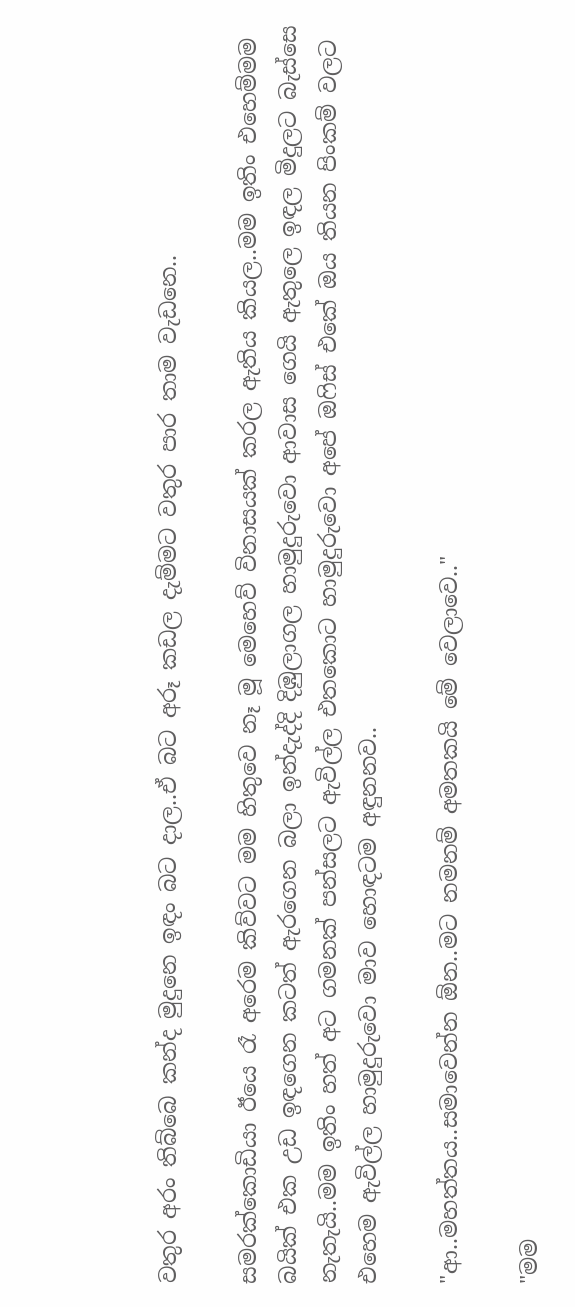වතුර අරං තිබ්බෙ කන්ද මුදුනෙ ඉඳං බට දාල..ඒ බට අරූ කඩල දැම්මට වතුර පාර තාම වැඩනෙ..

සමරක්කොඩියා ඊයෙ රෑ අරෙම කිව්වට මම හිතුවෙ නෑ මූ මෙහෙව් විනාසයක් කරල ඇතිය කියල..මම ඉතිං එහෙම්මම බයික් එක උඩ ඉඳගෙන කටත් ඇරගෙන බලා ඉන්දැද්දි දිඹුලාගල හාමුදුරුවො ආවාස ගෙයි ඇතුලෙ ඉඳල මිදුලට බැස්සෙ නැතැයි..මම ඉතිං හත් අට ගමනක් පන්සලට ඇවිල්ල එතකොට හාමුදුරුවො අපේ ඔෆිස් එකේ ඔය තියන පිංකම් වලට එහෙම ඇවිල්ල හාමුදුරුවො මාව හොඳටම අඳුනනව..

"ආ..මහත්තය..සමාවෙන්න ඕන..මට නමනම් අමතකයි මේ වෙලාවෙ.."

"මම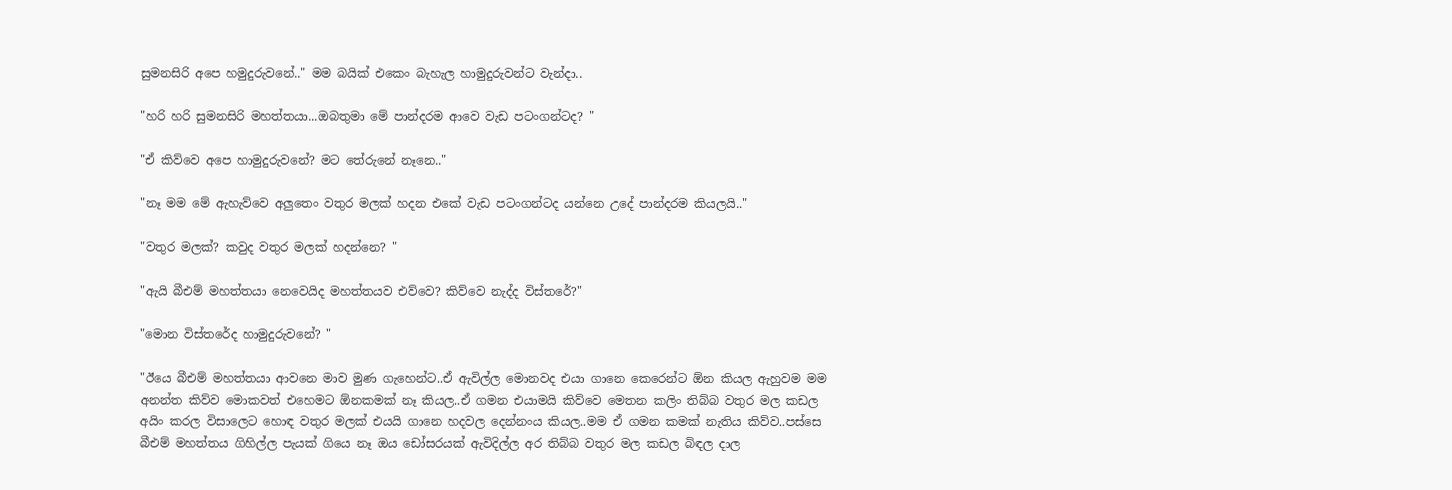සුමනසිරි අපෙ හමුදුරුවනේ.." මම බයික් එකෙං බැහැල හාමුදුරුවන්ට වැන්දා..

"හරි හරි සුමනසිරි මහත්තයා...ඔබතුමා මේ පාන්දරම ආවෙ වැඩ පටංගන්ටද? "

"ඒ කිව්වෙ අපෙ හාමුදුරුවනේ? මට තේරුනේ නෑනෙ.."

"නෑ මම මේ ඇහැව්වෙ අලුතෙං වතුර මලක් හදන එකේ වැඩ පටංගන්ටද යන්නෙ උදේ පාන්දරම කියලයි.."

"වතුර මලක්? කවුද වතුර මලක් හදන්නෙ? "

"ඇයි බීඑම් මහත්තයා නෙවෙයිද මහත්තයව එව්වෙ? කිව්වෙ නැද්ද විස්තරේ?"

"මොන විස්තරේද හාමුදුරුවනේ? "

"ඊයෙ බීඑම් මහත්තයා ආවනෙ මාව මුණ ගැහෙන්ට..ඒ ඇවිල්ල මොනවද එයා ගානෙ කෙරෙන්ට ඕන කියල ඇහුවම මම අනන්ත කිව්ව මොකවත් එහෙමට ඕනකමක් නෑ කියල..ඒ ගමන එයාමයි කිව්වෙ මෙතන කලිං තිබ්බ වතුර මල කඩල අයිං කරල විසාලෙට හොඳ වතුර මලක් එයයි ගානෙ හදවල දෙන්නංය කියල..මම ඒ ගමන කමක් නැතිය කිව්ව..පස්සෙ බීඑම් මහත්තය ගිහිල්ල පැයක් ගියෙ නෑ ඔය ඩෝසරයක් ඇවිදිල්ල අර තිබ්බ වතුර මල කඩල බිඳල දාල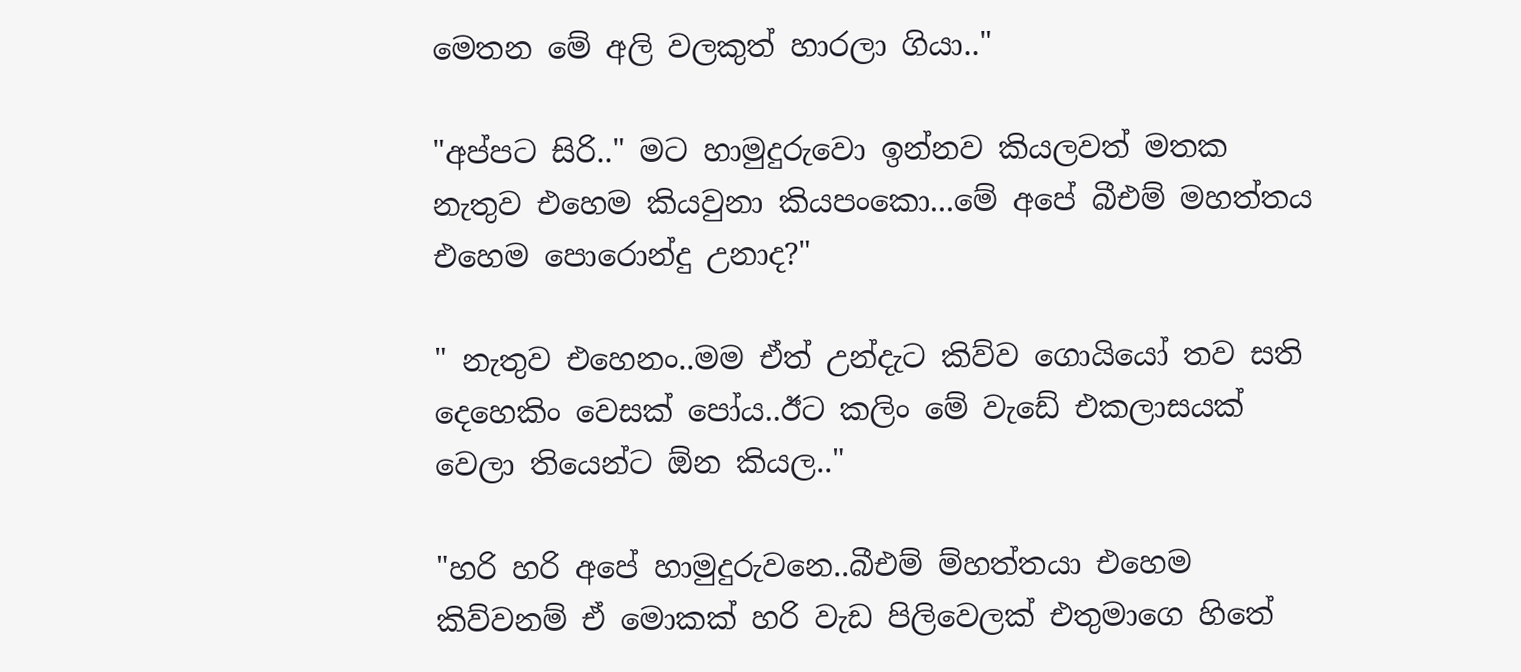මෙතන මේ අලි වලකුත් හාරලා ගියා.."

"අප්පට සිරි.." මට හාමුදුරුවො ඉන්නව කියලවත් මතක නැතුව එහෙම කියවුනා කියපංකො...මේ අපේ බීඑම් මහත්තය එහෙම පොරොන්දු උනාද?"

" නැතුව එහෙනං..මම ඒත් උන්දැට කිව්ව ගොයියෝ තව සති දෙහෙකිං වෙසක් පෝය..ඊට කලිං මේ වැඩේ එකලාසයක් වෙලා තියෙන්ට ඕන කියල.."

"හරි හරි අපේ හාමුදුරුවනෙ..බීඑම් ම්හත්තයා එහෙම කිව්වනම් ඒ මොකක් හරි වැඩ පිලිවෙලක් එතුමාගෙ හිතේ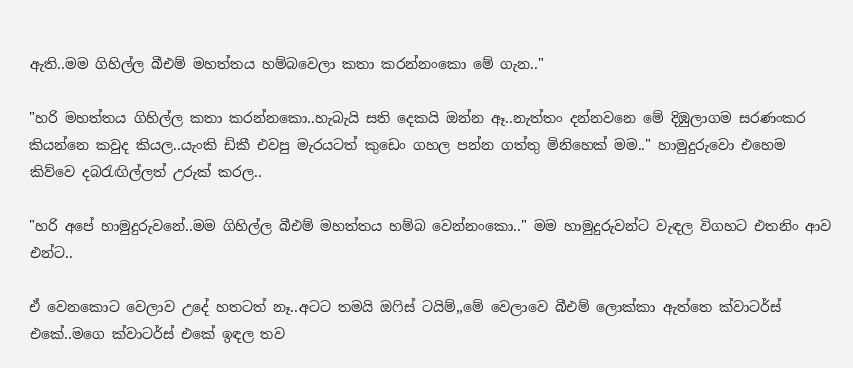ඇති..මම ගිහිල්ල බීඑම් මහත්තය හම්බවෙලා කතා කරන්නංකො මේ ගැන.."

"හරි මහත්තය ගිහිල්ල කතා කරන්නකො..හැබැයි සති දෙකයි ඔන්න ඈ..නැත්තං දන්නවනෙ මේ දිඹුලාගම සරණංකර කියන්නෙ කවුද කියල..යැංකි ඩිකී එවපු මැරයටත් කුඩෙං ගහල පන්න ගත්තු මිනිහෙක් මම.." හාමුදුරුවො එහෙම කිව්වෙ දබරැඟිල්ලත් උරුක් කරල..

"හරි අපේ හාමුදුරුවනේ..මම ගිහිල්ල බීඑම් මහත්තය හම්බ වෙන්නංකො.." මම හාමුදුරුවන්ට වැඳල විගහට එතනිං ආව එන්ට..

ඒ වෙනකොට වෙලාව උදේ හතටත් නෑ..අටට තමයි ඔෆිස් ටයිම්,,මේ වෙලාවෙ බීඑම් ලොක්කා ඇත්තෙ ක්වාටර්ස් එකේ..මගෙ ක්වාටර්ස් එකේ ඉඳල තව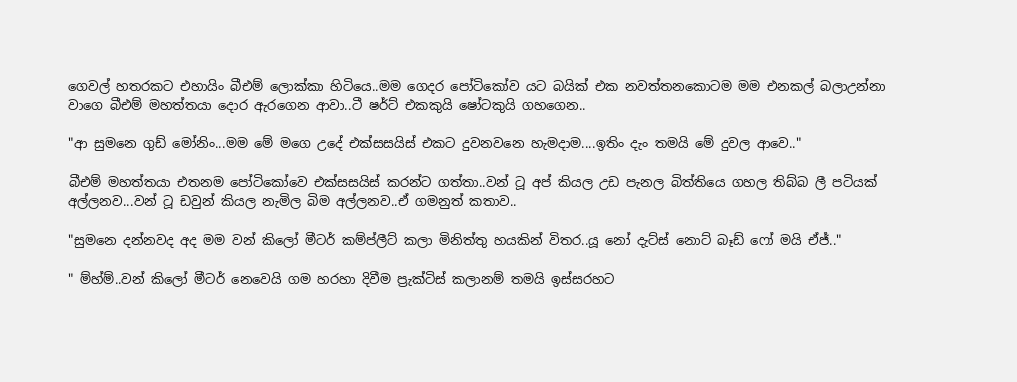ගෙවල් හතරකට එහායිං බීඑම් ලොක්කා හිටියෙ..මම ගෙදර පෝටිකෝව යට බයික් එක නවත්තනකොටම මම එනකල් බලාඋන්නා වාගෙ බීඑම් මහත්තයා දොර ඇරගෙන ආවා..ටී ෂර්ට් එකකුයි ෂෝටකුයි ගහගෙන..

"ආ සුමනෙ ගුඩ් මෝනිං...මම මේ මගෙ උදේ එක්සසයිස් එකට දුවනවනෙ හැමදාම....ඉතිං දැං තමයි මේ දුවල ආවෙ.."

බීඑම් මහත්තයා එතනම පෝටිකෝවෙ එක්සසයිස් කරන්ට ගත්තා..වන් ටූ අප් කියල උඩ පැනල බිත්තියෙ ගහල තිබ්බ ලී පටියක් අල්ලනව...වන් ටූ ඩවුන් කියල නැමිල බිම අල්ලනව..ඒ ගමනුත් කතාව..

"සුමනෙ දන්නවද අද මම වන් කිලෝ මීටර් කම්ප්ලීට් කලා මිනිත්තු හයකින් විතර..යූ නෝ දැට්ස් නොට් බෑඩ් ෆෝ මයි ඒජ්.."

" ම්හ්ම්..වන් කිලෝ මීටර් නෙවෙයි ගම හරහා දිවීම ප්‍රැක්ටිස් කලානම් තමයි ඉස්සරහට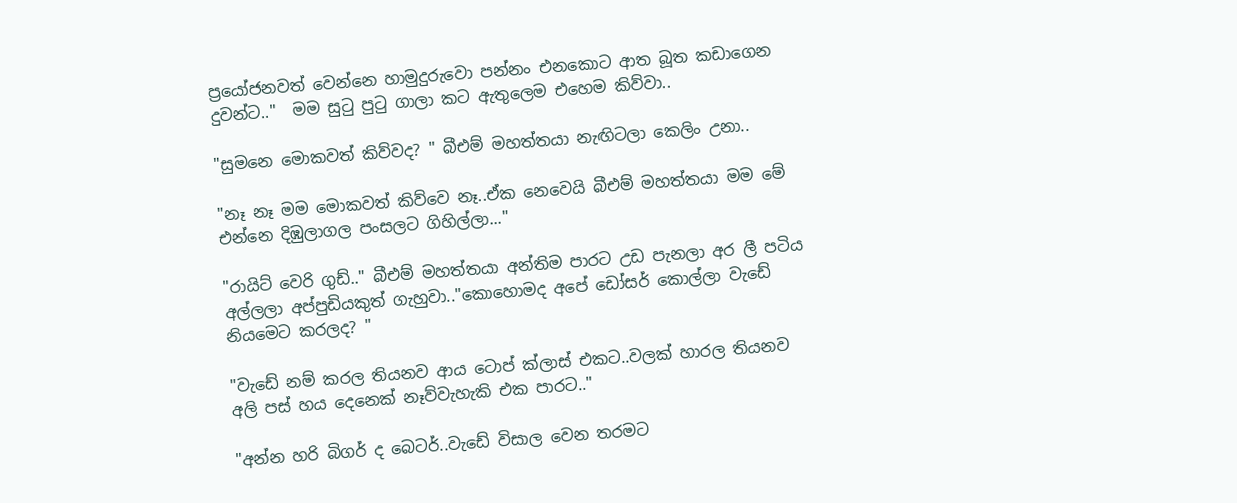ප්‍රයෝජනවත් වෙන්නෙ හාමුදුරුවො පන්නං එනකොට ආත බූත කඩාගෙන දුවන්ට.."  මම සුටු පුටු ගාලා කට ඇතුලෙම එහෙම කිව්වා..

"සුමනෙ මොකවත් කිව්වද? " බීඑම් මහත්තයා නැඟිටලා කෙලිං උනා..

"නෑ නෑ මම මොකවත් කිව්වෙ නෑ..ඒක නෙවෙයි බීඑම් මහත්තයා මම මේ එන්නෙ දිඹුලාගල පංසලට ගිහිල්ලා..."

"රායිට් වෙරි ගුඩ්.." බීඑම් මහත්තයා අන්තිම පාරට උඩ පැනලා අර ලී පටිය අල්ලලා අප්පුඩියකුත් ගැහුවා.."කොහොමද අපේ ඩෝසර් කොල්ලා වැඩේ නියමෙට කරලද? "

"වැඩේ නම් කරල තියනව ආය ටොප් ක්ලාස් එකට..වලක් හාරල තියනව අලි පස් හය දෙනෙක් නෑව්වැහැකි එක පාරට.."

"අන්න හරි බිගර් ද බෙටර්..වැඩේ විසාල වෙන තරමට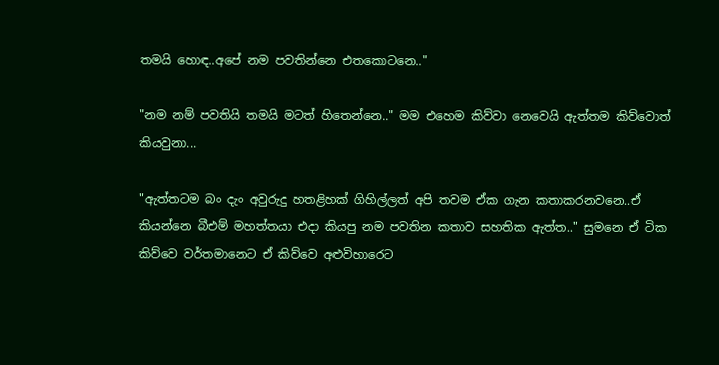තමයි හොඳ..අපේ නම පවතින්නෙ එතකොටනෙ.."

"නම නම් පවතියි තමයි මටත් හිතෙන්නෙ.." මම එහෙම කිව්වා නෙවෙයි ඇත්තම කිව්වොත් කියවුනා...

"ඇත්තටම බං දැං අවුරුදු හතළිහක් ගිහිල්ලත් අපි තවම ඒක ගැන කතාකරනවනෙ..ඒ කියන්නෙ බීඑම් මහත්තයා එදා කියපු නම පවතින කතාව සහතික ඇත්ත.." සුමනෙ ඒ ටික කිව්වෙ වර්තමානෙට ඒ කිව්වෙ අළුවිහාරෙට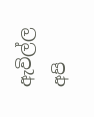ඇවිල්ල අපි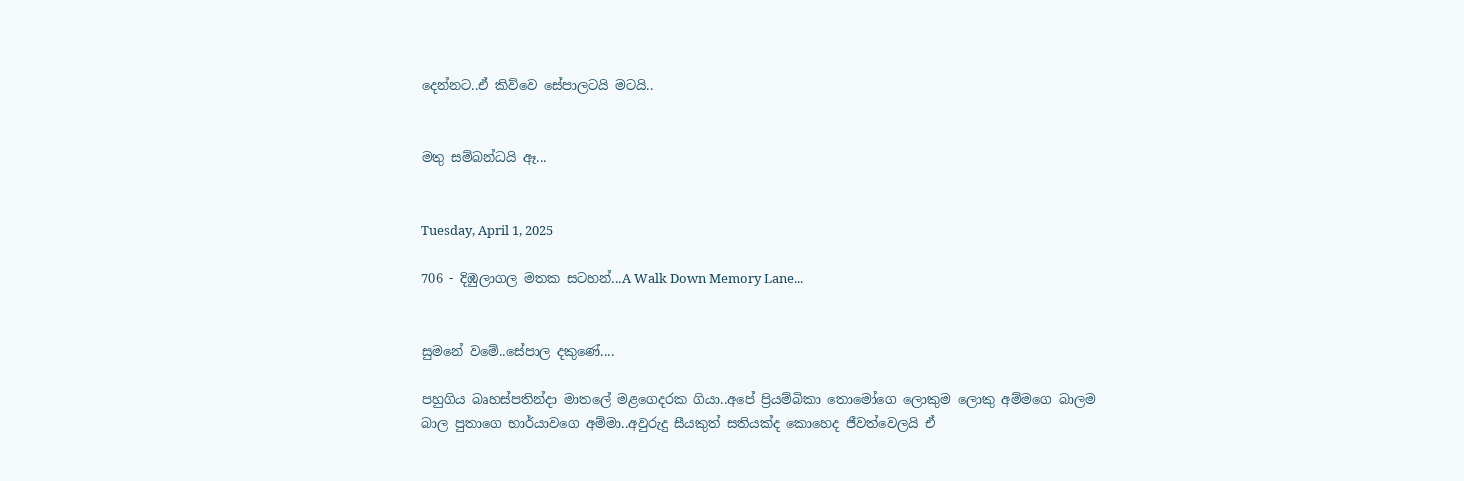දෙන්නට..ඒ කිව්වෙ සේපාලටයි මටයි..


මතු සම්බන්ධයි ඈ...


Tuesday, April 1, 2025

706 - දිඹුලාගල මතක සටහන්...A Walk Down Memory Lane...


සුමනේ වමේ..සේපාල දකුණේ....

පහුගිය බෘහස්පතින්දා මාතලේ මළගෙදරක ගියා..අපේ ප්‍රියම්බිකා තොමෝගෙ ලොකුම ලොකු අම්මගෙ බාලම බාල පුතාගෙ භාර්යාවගෙ අම්මා..අවුරුදු සීයකුත් සතියක්ද කොහෙද ජීවත්වෙලයි ඒ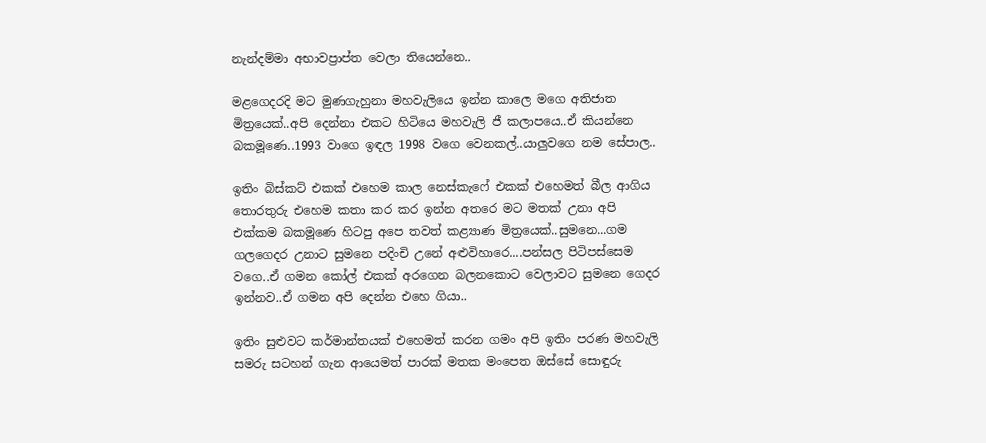නැන්දම්මා අභාවප්‍රාප්ත වෙලා තියෙන්නෙ..

මළගෙදරදි මට මුණගැහුනා මහවැලියෙ ඉන්න කාලෙ මගෙ අතිජාත මිත්‍රයෙක්..අපි දෙන්නා එකට හිටියෙ මහවැලි ජී කලාපයෙ..ඒ කියන්නෙ බකමූණෙ..1993 වාගෙ ඉඳල 1998 වගෙ වෙනකල්..යාලුවගෙ නම සේපාල..

ඉතිං බිස්කට් එකක් එහෙම කාල නෙස්කැෆේ එකක් එහෙමත් බීල ආගිය තොරතුරු එහෙම කතා කර කර ඉන්න අතරෙ මට මතක් උනා අපි එක්කම බකමූණෙ හිටපු අපෙ තවත් කළ්‍යාණ මිත්‍රයෙක්..සුමනෙ...ගම ගලගෙදර උනාට සුමනෙ පදිංචි උනේ අළුවිහාරෙ....පන්සල පිටිපස්සෙම වගෙ..ඒ ගමන කෝල් එකක් අරගෙන බලනකොට වෙලාවට සුමනෙ ගෙදර ඉන්නව..ඒ ගමන අපි දෙන්න එහෙ ගියා..

ඉතිං සුළුවට කර්මාන්තයක් එහෙමත් කරන ගමං අපි ඉතිං පරණ මහවැලි සමරු සටහන් ගැන ආයෙමත් පාරක් මතක මංපෙත ඔස්සේ සොඳුරු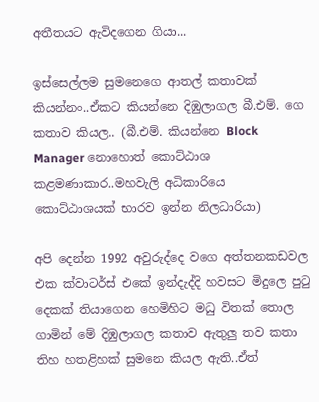අතීතයට ඇවිදගෙන ගියා...

ඉස්සෙල්ලම සුමනෙගෙ ආතල් කතාවක් කියන්නං..ඒකට කියන්නෙ දිඹුලාගල බී.එම්. ගෙ කතාව කියල.. (බී.එම්. කියන්නෙ Block Manager නොහොත් කොට්ඨාශ කළමණාකාර..මහවැලි අධිකාරියෙ කොට්ඨාශයක් භාරව ඉන්න නිලධාරියා)

අපි දෙන්න 1992 අවුරුද්දෙ වගෙ අත්තනකඩවල එක ක්වාටර්ස් එකේ ඉන්දැද්දි හවසට මිදුලෙ පුටු දෙකක් තියාගෙන හෙමිහිට මධු විතක් තොල ගාමින් මේ දිඹුලාගල කතාව ඇතුලු තව කතා තිහ හතළිහක් සුමනෙ කියල ඇති..ඒත්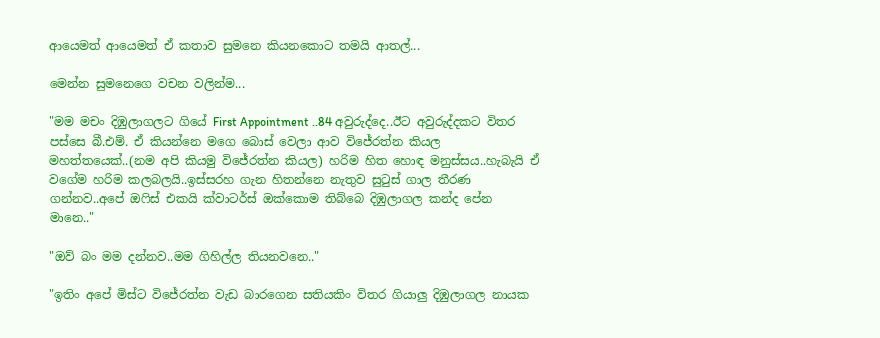ආයෙමත් ආයෙමත් ඒ කතාව සුමනෙ කියනකොට තමයි ආතල්...

මෙන්න සුමනෙගෙ වචන වලින්ම...

"මම මචං දිඹුලාගලට ගියේ First Appointment ..84 අවුරුද්දෙ..ඊට අවුරුද්දකට විතර පස්සෙ බී.එම්. ඒ කියන්නෙ මගෙ බොස් වෙලා ආව විජේරත්න කියල මහත්තයෙක්..(නම අපි කියමු විජේරත්න කියල) හරිම හිත හොඳ මනුස්සය..හැබැයි ඒ වගේම හරිම කලබලයි..ඉස්සරහ ගැන හිතන්නෙ නැතුව සුටුස් ගාල තීරණ ගන්නව..අපේ ඔෆිස් එකයි ක්වාටර්ස් ඔක්කොම තිබ්බෙ දිඹුලාගල කන්ද පේන මානෙ.."

"ඔව් බං මම දන්නව..මම ගිහිල්ල තියනවනෙ.."

"ඉතිං අපේ මිස්ට විජේරත්න වැඩ බාරගෙන සතියකිං විතර ගියාලු දිඹුලාගල නායක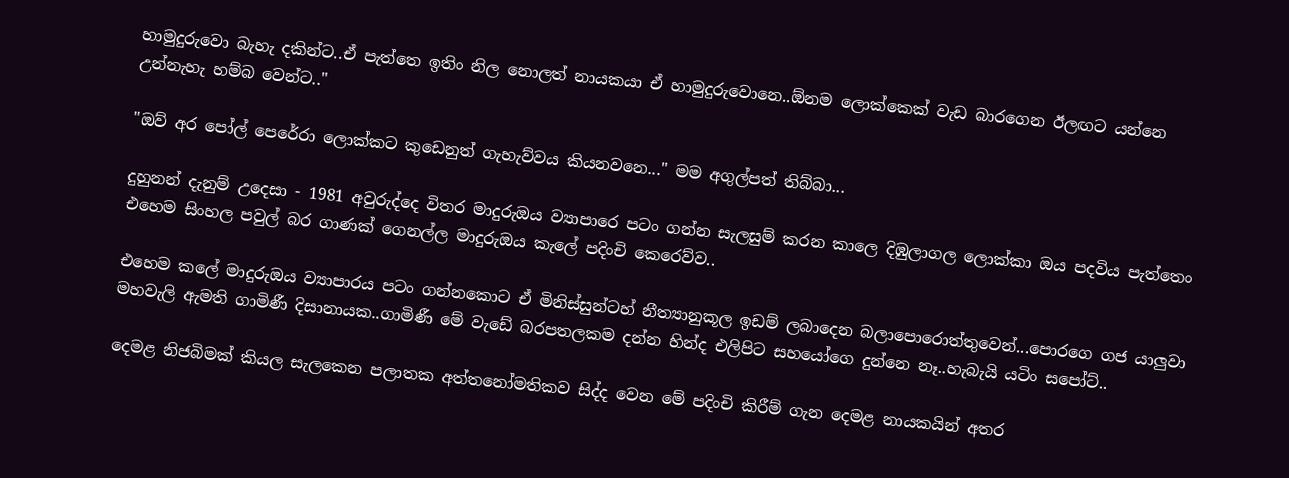හාමුදුරුවො බැහැ දකින්ට..ඒ පැත්තෙ ඉතිං නිල නොලත් නායකයා ඒ හාමුදුරුවොනෙ..ඕනම ලොක්කෙක් වැඩ බාරගෙන ඊලඟට යන්නෙ උන්නැහැ හම්බ වෙන්ට.."

"ඔව් අර පෝල් පෙරේරා ලොක්කට කුඩෙනුත් ගැහැව්වය කියනවනෙ..." මම අගුල්පත් තිබ්බා...

දුහුනන් දැනුම් උදෙසා - 1981 අවුරුද්දෙ විතර මාදුරුඔය ව්‍යාපාරෙ පටං ගන්න සැලසුම් කරන කාලෙ දිඹුලාගල ලොක්කා ඔය පදවිය පැත්තෙං එහෙම සිංහල පවුල් බර ගාණක් ගෙනල්ල මාදුරුඔය කැලේ පදිංචි කෙරෙව්ව..

එහෙම කලේ මාදුරුඔය ව්‍යාපාරය පටං ගන්නකොට ඒ මිනිස්සුන්ටහ් නීත්‍යානුකූල ඉඩම් ලබාදෙන බලාපොරොත්තුවෙන්...පොරගෙ ගජ යාලුවා මහවැලි ඇමති ගාමිණී දිසානායක..ගාමිණී මේ වැඩේ බරපතලකම දන්න හින්ද එලිපිට සහයෝගෙ දුන්නෙ නෑ..හැබැයි යටිං සපෝට්..

දෙමළ නිජබිමක් කියල සැලකෙන පලාතක අත්තනෝමතිකව සිද්ද වෙන මේ පදිංචි කිරීම් ගැන දෙමළ නායකයින් අතර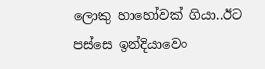ලොකු හාහෝවක් ගියා..ඊට පස්සෙ ඉන්දියාවෙං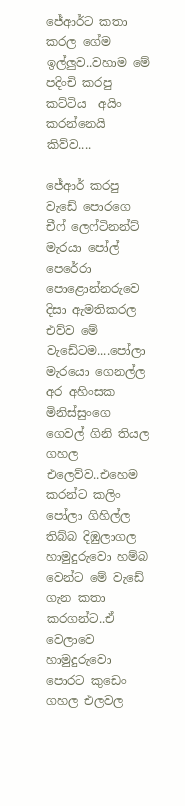ජේආර්ට කතා කරල ගේම ඉල්ලුව..වහාම මේ පදිංචි කරපු කට්ටිය  අයිං කරන්නෙයි කිව්ව....

ජේආර් කරපු වැඩේ පොරගෙ චීෆ් ලෙෆ්ටිනන්ට් මැරයා පෝල් පෙරේරා පොළොන්නරුවෙ දිසා ඇමතිකරල එව්ව මේ වැඩේටම....පෝලා මැරයො ගෙනල්ල අර අහිංසක මිනිස්සුංගෙ ගෙවල් ගිනි තියල ගහල එලෙව්ව..එහෙම කරන්ට කලිං පෝලා ගිහිල්ල තිබ්බ දිඹුලාගල හාමුදුරුවො හම්බ වෙන්ට මේ වැඩේ ගැන කතා කරගන්ට..ඒ වෙලාවෙ හාමුදුරුවො පොරට කුඩෙං ගහල එලවල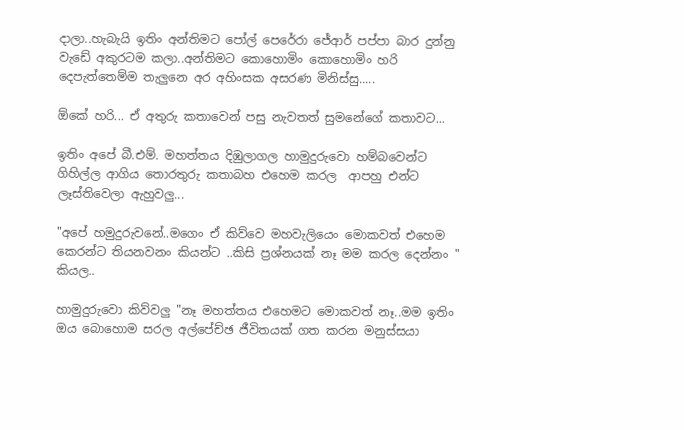දාලා..හැබැයි ඉතිං අන්තිමට පෝල් පෙරේරා ජේආර් පප්පා බාර දුන්නු වැඩේ අකුරටම කලා..අන්තිමට කොහොමිං කොහොමිං හරි දෙපැත්තෙම්ම තැලුනෙ අර අහිංසක අසරණ මිනිස්සු.....

ඕකේ හරි... ඒ අතුරු කතාවෙන් පසු නැවතත් සුමනේගේ කතාවට...

ඉතිං අපේ බී.එම්. මහත්තය දිඹුලාගල හාමුදුරුවො හම්බවෙන්ට ගිහිල්ල ආගිය තොරතුරු කතාබහ එහෙම කරල  ආපහු එන්ට ලෑස්තිවෙලා ඇහුවලු...

"අපේ හමුදුරුවනේ..මගෙං ඒ කිව්වෙ මහවැලියෙං මොකවත් එහෙම කෙරන්ට තියනවනං කියන්ට ..කිසි ප්‍රශ්නයක් නෑ මම කරල දෙන්නං " කියල..

හාමුදුරුවො කිව්වලු "නෑ මහත්තය එහෙමට මොකවත් නෑ..මම ඉතිං ඔය බොහොම සරල අල්පේච්ඡ ජීවිතයක් ගත කරන මනුස්සයා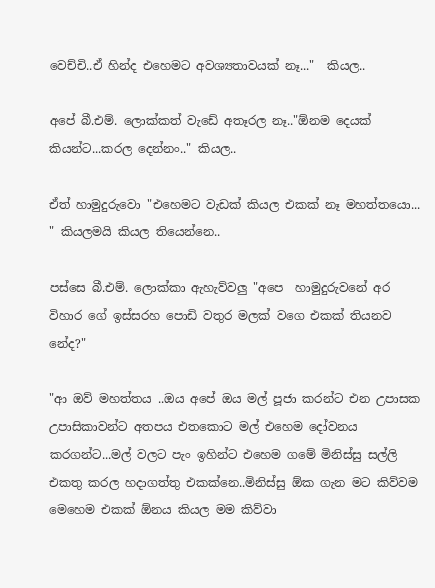වෙච්චි..ඒ හින්ද එහෙමට අවශ්‍යතාවයක් නෑ..."  කියල..

අපේ බී.එම්. ලොක්කත් වැඩේ අතෑරල නෑ.."ඕනම දෙයක් කියන්ට...කරල දෙන්නං.." කියල..

ඒත් හාමුදුරුවො "එහෙමට වැඩක් කියල එකක් නෑ මහත්තයො... " කියලමයි කියල තියෙන්නෙ..

පස්සෙ බී.එම්. ලොක්කා ඇහැව්වලු "අපෙ  හාමුදුරුවනේ අර විහාර ගේ ඉස්සරහ පොඩි වතුර මලක් වගෙ එකක් තියනව නේද?"

"ආ ඔව් මහත්තය ..ඔය අපේ ඔය මල් පූජා කරන්ට එන උපාසක උපාසිකාවන්ට අතපය එතකොට මල් එහෙම දෝවනය කරගන්ට...මල් වලට පැං ඉහින්ට එහෙම ගමේ මිනිස්සු සල්ලි එකතු කරල හදාගත්තු එකක්නෙ..මිනිස්සු ඕක ගැන මට කිව්වම මෙහෙම එකක් ඕනය කියල මම කිව්වා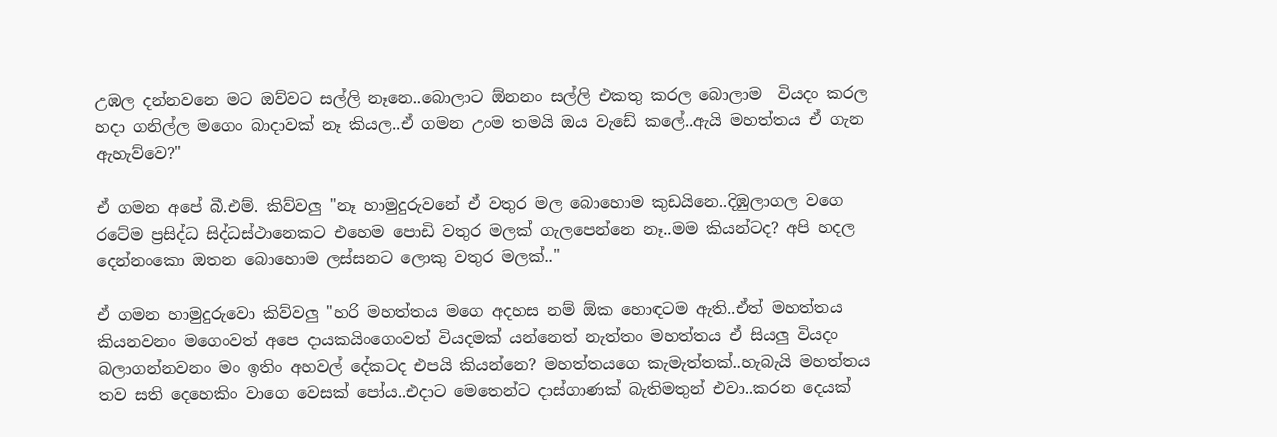උඹල දන්නවනෙ මට ඔව්වට සල්ලි නෑනෙ..බොලාට ඕනනං සල්ලි එකතු කරල බොලාම  වියදං කරල හදා ගනිල්ල මගෙං බාදාවක් නෑ කියල..ඒ ගමන උංම තමයි ඔය වැඩේ කලේ..ඇයි මහත්තය ඒ ගැන ඇහැව්වෙ?"

ඒ ගමන අපේ බී.එම්. කිව්වලු "නෑ හාමුදුරුවනේ ඒ වතුර මල බොහොම කුඩයිනෙ..දිඹුලාගල වගෙ රටේම ප්‍රසිද්ධ සිද්ධස්ථානෙකට එහෙම පොඩි වතුර මලක් ගැලපෙන්නෙ නෑ..මම කියන්ටද? අපි හදල දෙන්නංකො ඔතන බොහොම ලස්සනට ලොකු වතුර මලක්.."

ඒ ගමන හාමුදුරුවො කිව්වලු "හරි මහත්තය මගෙ අදහස නම් ඕක හොඳටම ඇති..ඒත් මහත්තය කියනවනං මගෙංවත් අපෙ දායකයිංගෙංවත් වියදමක් යන්නෙත් නැත්තං මහත්තය ඒ සියලු වියදං බලාගන්නවනං මං ඉතිං අහවල් දේකටද එපයි කියන්නෙ? මහත්තයගෙ කැමැත්තක්..හැබැයි මහත්තය තව සති දෙහෙකිං වාගෙ වෙසක් පෝය..එදාට මෙතෙන්ට දාස්ගාණක් බැතිමතුන් එවා..කරන දෙයක්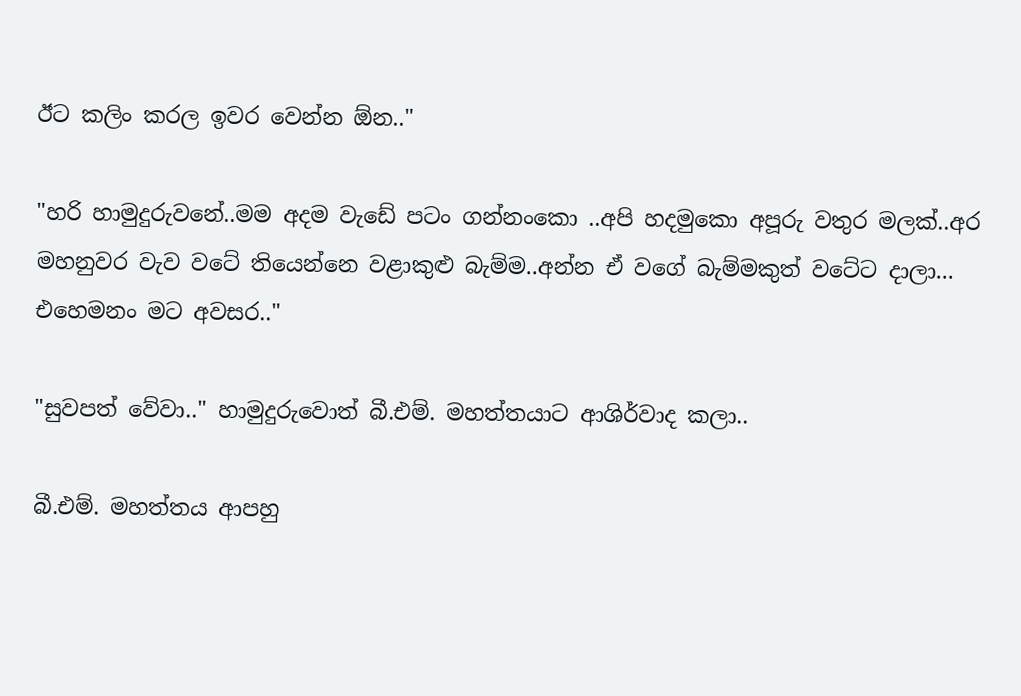ඊට කලිං කරල ඉවර වෙන්න ඕන.."

"හරි හාමුදුරුවනේ..මම අදම වැඩේ පටං ගන්නංකො ..අපි හදමුකො අපූරු වතුර මලක්..අර මහනුවර වැව වටේ තියෙන්නෙ වළාකුළු බැම්ම..අන්න ඒ වගේ බැම්මකුත් වටේට දාලා... එහෙමනං මට අවසර.."

"සුවපත් වේවා.." හාමුදුරුවොත් බී.එම්. මහත්තයාට ආශිර්වාද කලා..

බී.එම්. මහත්තය ආපහු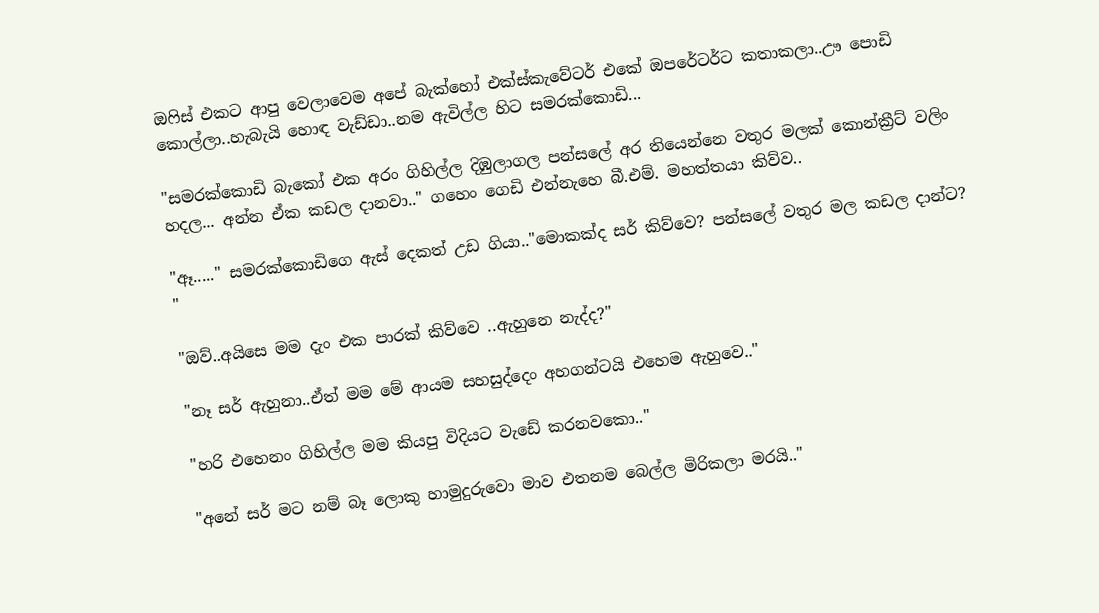ඔෆිස් එකට ආපු වෙලාවෙම අපේ බැක්හෝ එක්ස්කැවේටර් එකේ ඔපරේටර්ට කතාකලා..ඌ පොඩි කොල්ලා..හැබැයි හොඳ වැඩ්ඩා..නම ඇවිල්ල හිට සමරක්කොඩි...

"සමරක්කොඩි බැකෝ එක අරං ගිහිල්ල දිඹුලාගල පන්සලේ අර තියෙන්නෙ වතුර මලක් කොන්ක්‍රීට් වලිං හදල... අන්න ඒක කඩල දානවා.." ගහෙං ගෙඩි එන්නැහෙ බී.එම්. මහත්තයා කිව්ව..

"ඈ....." සමරක්කොඩිගෙ ඇස් දෙකත් උඩ ගියා.."මොකක්ද සර් කිව්වෙ? පන්සලේ වතුර මල කඩල දාන්ට? "

"ඔව්..අයිසෙ මම දැං එක පාරක් කිව්වෙ ..ඇහුනෙ නැද්ද?"

"නෑ සර් ඇහුනා..ඒත් මම මේ ආයම සහසුද්දෙං අහගන්ටයි එහෙම ඇහුවෙ.."

"හරි එහෙනං ගිහිල්ල මම කියපු විදියට වැඩේ කරනවකො.."

"අනේ සර් මට නම් බෑ ලොකු හාමුදුරුවො මාව එතනම බෙල්ල මිරිකලා මරයි.."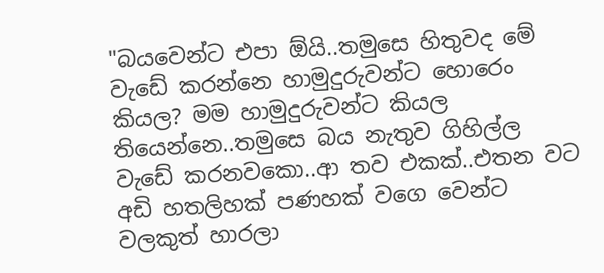"බයවෙන්ට එපා ඕයි..තමුසෙ හිතුවද මේ වැඩේ කරන්නෙ හාමුදුරුවන්ට හොරෙං කියල? මම හාමුදුරුවන්ට කියල තියෙන්නෙ..තමුසෙ බය නැතුව ගිහිල්ල වැඩේ කරනවකො..ආ තව එකක්..එතන වට අඩි හතලිහක් පණහක් වගෙ වෙන්ට වලකුත් හාරලා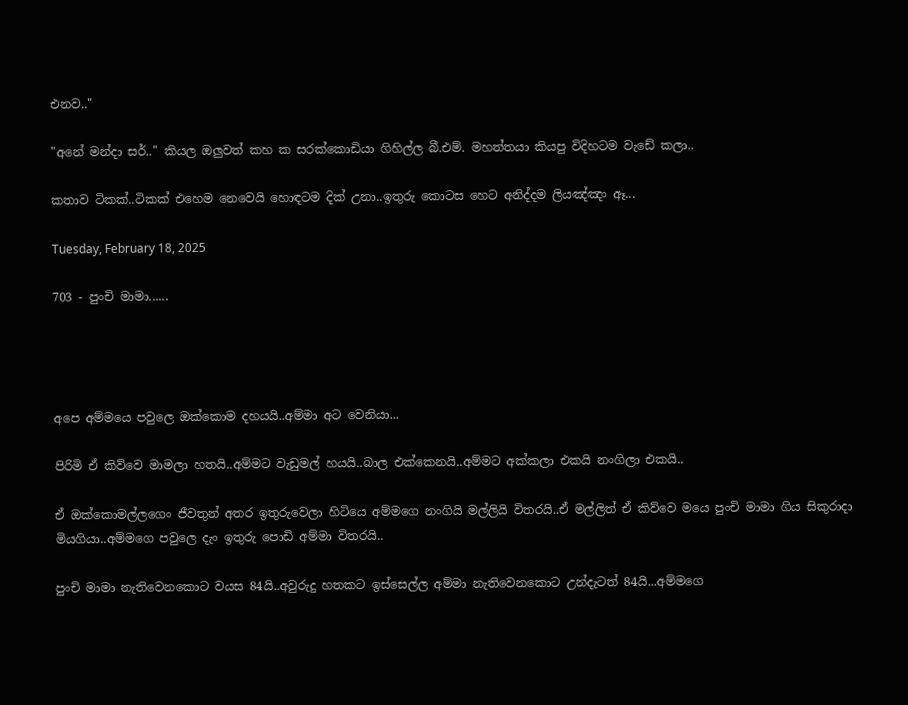එනව.."

"අනේ මන්දා සර්.." කියල ඔලුවත් කහ ක සරක්කොඩියා ගිහිල්ල බී.එම්. මහත්තයා කියපු විදිහටම වැඩේ කලා..

කතාව ටිකක්..ටිකක් එහෙම නෙවෙයි හොඳටම දික් උනා..ඉතුරු කොටස හෙට අනිද්දම ලියඤ්ඤං ඈ...

Tuesday, February 18, 2025

703 - පුංචි මාමා......




අපෙ අම්මයෙ පවුලෙ ඔක්කොම දහයයි..අම්මා අට වෙනියා...

පිරිමි ඒ කිව්වෙ මාමලා හතයි..අම්මට වැඩුමල් හයයි..බාල එක්කෙනයි..අම්මට අක්කලා එකයි නංගිලා එකයි..

ඒ ඔක්කොමල්ලගෙං ජීවතුන් අතර ඉතුරුවෙලා හිටියෙ අම්මගෙ නංගියි මල්ලියි විතරයි..ඒ මල්ලිත් ඒ කිව්වෙ මයෙ පුංචි මාමා ගිය සිකුරාදා මියගියා..අම්මගෙ පවුලෙ දැං ඉතුරු පොඩි අම්මා විතරයි..

පුංචි මාමා නැතිවෙනකොට වයස 84යි..අවුරුදු හතකට ඉස්සෙල්ල අම්මා නැතිවෙනකොට උන්දැටත් 84යි...අම්මගෙ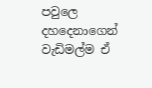පවුලෙ දහදෙනාගෙන් වැඩිමල්ම ඒ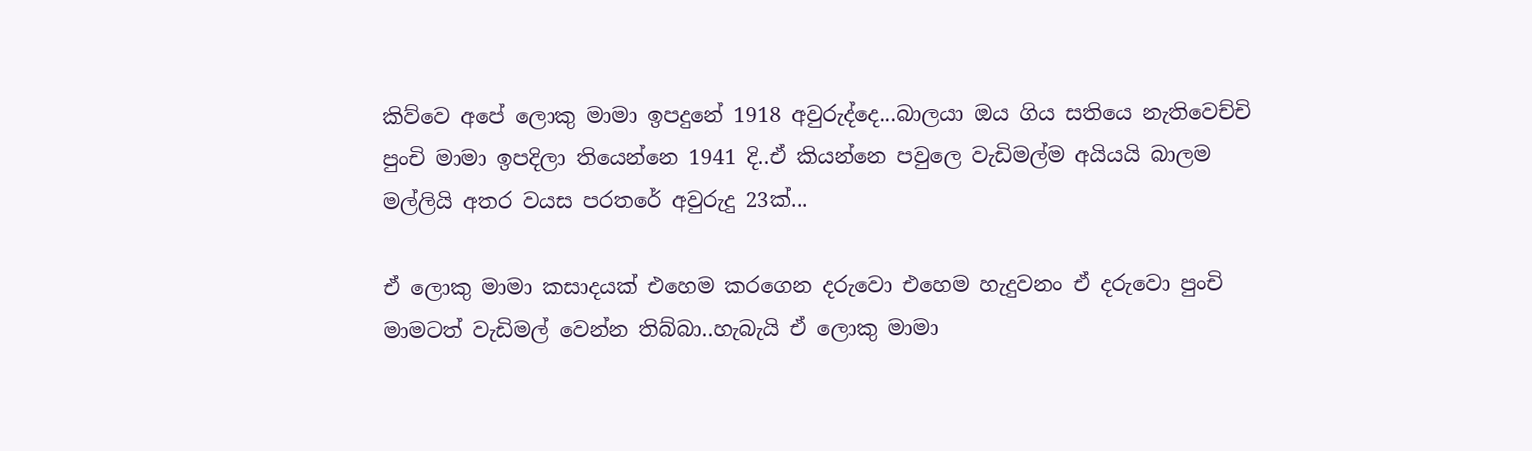කිව්වෙ අපේ ලොකු මාමා ඉපදුනේ 1918 අවුරුද්දෙ...බාලයා ඔය ගිය සතියෙ නැතිවෙච්චි පුංචි මාමා ඉපදිලා තියෙන්නෙ 1941 දි..ඒ කියන්නෙ පවුලෙ වැඩිමල්ම අයියයි බාලම මල්ලියි අතර වයස පරතරේ අවුරුදු 23ක්...

ඒ ලොකු මාමා කසාදයක් එහෙම කරගෙන දරුවො එහෙම හැදුවනං ඒ දරුවො පුංචි මාමටත් වැඩිමල් වෙන්න තිබ්බා..හැබැයි ඒ ලොකු මාමා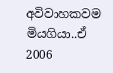අවිවාහකවම මියගියා..ඒ 2006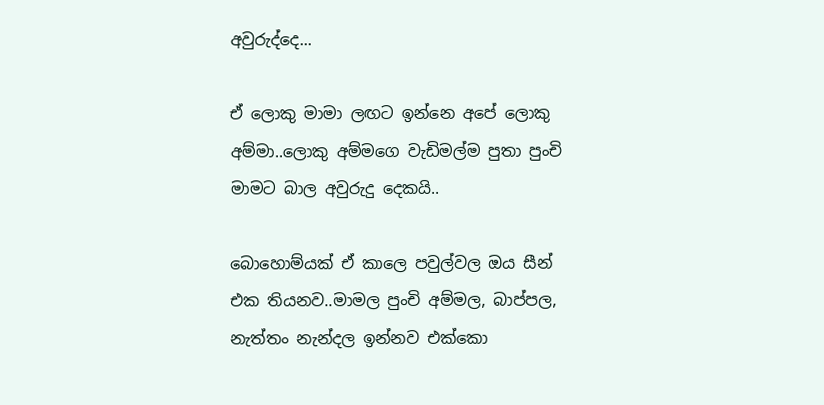අවුරුද්දෙ...

ඒ ලොකු මාමා ලඟට ඉන්නෙ අපේ ලොකු අම්මා..ලොකු අම්මගෙ වැඩිමල්ම පුතා පුංචි මාමට බාල අවුරුදු දෙකයි..

බොහොම්යක් ඒ කාලෙ පවුල්වල ඔය සීන් එක තියනව..මාමල පුංචි අම්මල, බාප්පල, නැත්තං නැන්දල ඉන්නව එක්කො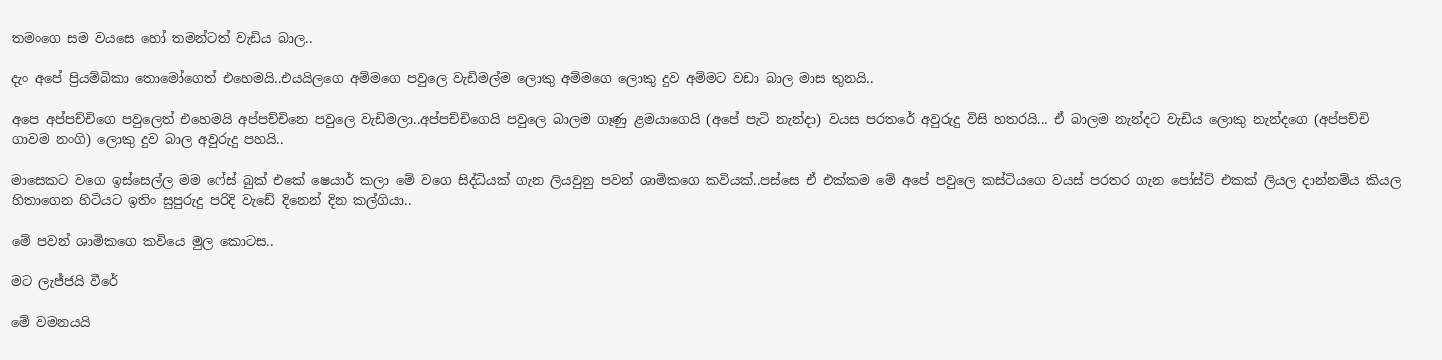තමංගෙ සම වයසෙ හෝ තමන්ටත් වැඩිය බාල..

දැං අපේ ප්‍රියම්බිකා තොමෝගෙත් එහෙමයි..එයයිලගෙ අම්මගෙ පවුලෙ වැඩිමල්ම ලොකු අම්මගෙ ලොකු දුව අම්මට වඩා බාල මාස තුනයි..

අපෙ අප්පච්චිගෙ පවුලෙත් එහෙමයි අප්පච්චිනෙ පවුලෙ වැඩිමලා..අප්පච්චිගෙයි පවුලෙ බාලම ගෑණු ළමයාගෙයි (අපේ පැටි නැන්දා) වයස පරතරේ අවුරුදු විසි හතරයි... ඒ බාලම නැන්දට වැඩිය ලොකු නැන්දගෙ (අප්පච්චි ගාවම නංගි) ලොකු දුව බාල අවුරුදු පහයි..

මාසෙකට වගෙ ඉස්සෙල්ල මම ෆේස් බුක් එකේ ෂෙයාර් කලා මේ වගෙ සිද්ධියක් ගැන ලියවුනු පවන් ශාමිකගෙ කවියක්..පස්සෙ ඒ එක්කම මේ අපේ පවුලෙ කස්ටියගෙ වයස් පරතර ගැන පෝස්ට් එකක් ලියල දාන්නම්ය කියල හිතාගෙන හිටියට ඉතිං සුපුරුදු පරිදි වැඩේ දිනෙන් දින කල්ගියා..

මේ පවන් ශාමිකගෙ කවියෙ මුල කොටස..

මට ලැජ්ජයි වීරේ

මේ වමනයයි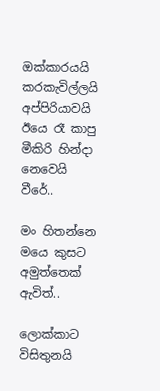ඔක්කාරයයි
කරකැවිල්ලයි අප්පිරියාවයි
ඊයෙ රෑ කාපු මීකිරි හින්දා නෙවෙයි වීරේ..

මං හිතන්නෙ මයෙ කුසට අමුත්තෙක් ඇවිත්..

ලොක්කාට විසිතුනයි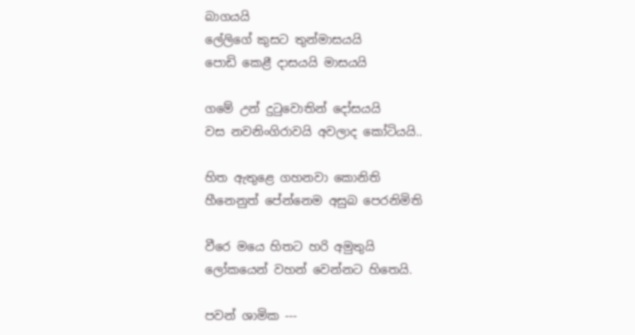බාගයයි
ලේලිගේ කුසට තුන්මාසයයි
පොඩි කෙළී දාසයයි මාසයයි

ගමේ උන් දුටුවොතින් දෝසයයි
වස නවනිංගිරාවයි අවලාද කෝටියයි..

හිත ඇතුළෙ ගහනවා කොනිති
හීනෙනුත් පේන්නෙම අසුබ පෙරනිමිති

වීරෙ මයෙ හිතට හරි අමුතුයි
ලෝකයෙන් වහන් වෙන්නට හිතෙයි.

පවන් ශාමික ---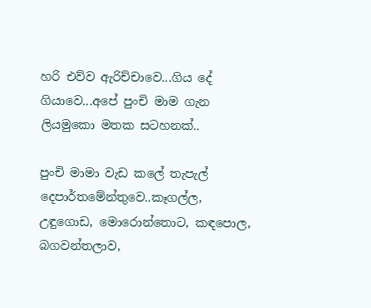හරි එව්ව ඇරිච්චාවෙ...ගිය දේ ගියාවෙ...අපේ පුංචි මාම ගැන ලියමුකො මතක සටහනක්..

පුංචි මාමා වැඩ කලේ තැපැල් දෙපාර්තමේන්තුවෙ..කෑගල්ල, උඳුගොඩ, මොරොන්තොට, කඳපොල, බගවන්තලාව,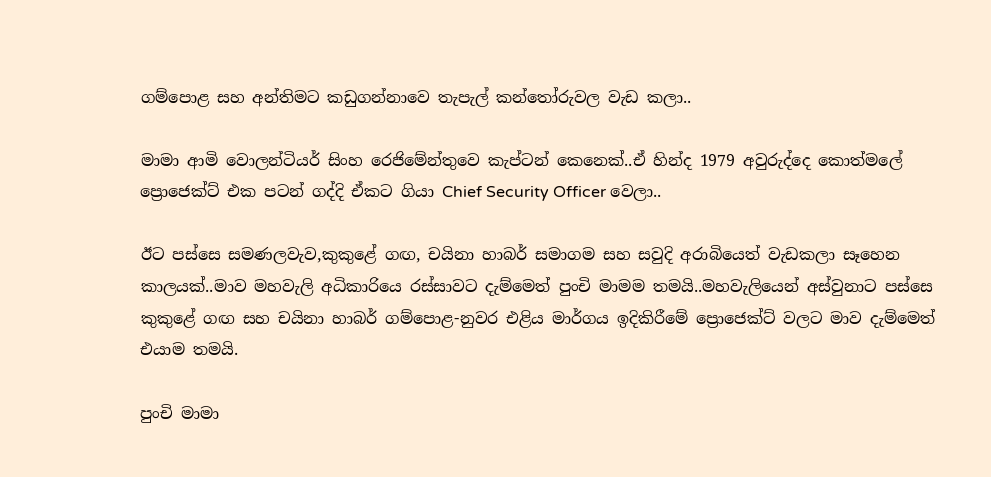ගම්පොළ සහ අන්තිමට කඩුගන්නාවෙ තැපැල් කන්තෝරුවල වැඩ කලා..

මාමා ආමි වොලන්ටියර් සිංහ රෙජිමේන්තුවෙ කැප්ටන් කෙනෙක්..ඒ හින්ද 1979 අවුරුද්දෙ කොත්මලේ ප්‍රොජෙක්ට් එක පටන් ගද්දි ඒකට ගියා Chief Security Officer වෙලා..

ඊට පස්සෙ සමණලවැව,කුකුළේ ගඟ, චයිනා හාබර් සමාගම සහ සවුදි අරාබියෙත් වැඩකලා සෑහෙන කාලයක්..මාව මහවැලි අධිකාරියෙ රස්සාවට දැම්මෙත් පුංචි මාමම තමයි..මහවැලියෙන් අස්වුනාට පස්සෙ කුකුළේ ගඟ සහ චයිනා හාබර් ගම්පොළ-නුවර එළිය මාර්ගය ඉදිකිරීමේ ප්‍රොජෙක්ට් වලට මාව දැම්මෙත් එයාම තමයි.

පුංචි මාමා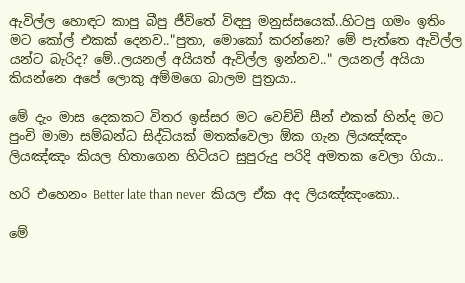ඇවිල්ල හොඳට කාපු බීපු ජීවිතේ විඳපු මනුස්සයෙක්..හිටපු ගමං ඉතිං මට කෝල් එකක් දෙනව.."පුතා, මොකෝ කරන්නෙ? මේ පැත්තෙ ඇවිල්ල යන්ට බැරිද? මේ..ලයනල් අයියත් ඇවිල්ල ඉන්නව.." ලයනල් අයියා කියන්නෙ අපේ ලොකු අම්මගෙ බාලම පුත්‍රයා..

මේ දැං මාස දෙකකට විතර ඉස්සර මට වෙච්චි සීන් එකක් හින්ද මට පුංචි මාමා සම්බන්ධ සිද්ධියක් මතක්වෙලා ඕක ගැන ලියඤ්ඤං ලියඤ්ඤං කියල හිතාගෙන හිටියට සුපුරුදු පරිදි අමතක වෙලා ගියා..

හරි එහෙනං Better late than never  කියල ඒක අද ලියඤ්ඤංකො..

මේ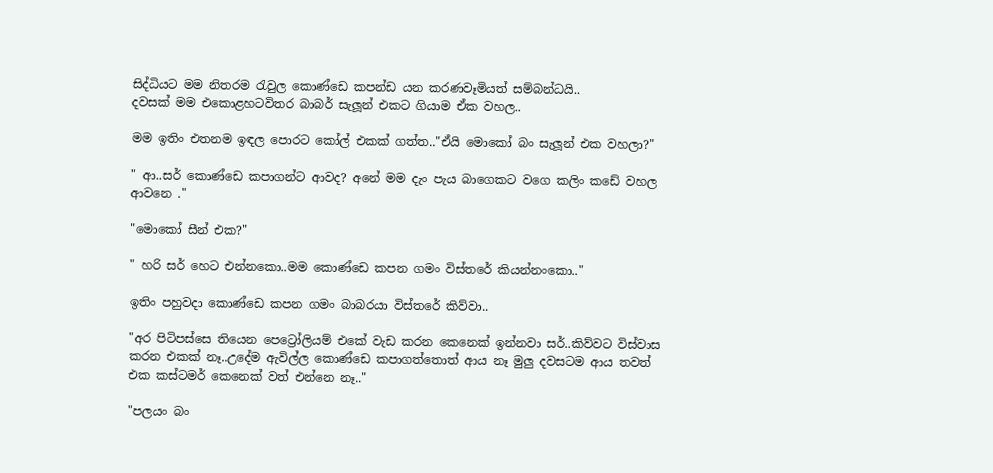සිද්ධියට මම නිතරම රැවුල කොණ්ඩෙ කපන්ඩ යන කරණවෑමියත් සම්බන්ධයි..
දවසක් මම එකොළහටවිතර බාබර් සැලූන් එකට ගියාම ඒක වහල..

මම ඉතිං එතනම ඉඳල පොරට කෝල් එකක් ගත්ත.."ඒයි මොකෝ බං සැලූන් එක වහලා?"

" ආ..සර් කොණ්ඩෙ කපාගන්ට ආවද? අනේ මම දැං පැය බාගෙකට වගෙ කලිං කඩේ වහල ආවනෙ ."

"මොකෝ සීන් එක?"

" හරි සර් හෙට එන්නකො..මම කොණ්ඩෙ කපන ගමං විස්තරේ කියන්නංකො.."

ඉතිං පහුවදා කොණ්ඩෙ කපන ගමං බාබරයා විස්තරේ කිව්වා..

"අර පිටිපස්සෙ තියෙන පෙට්‍රෝලියම් එකේ වැඩ කරන කෙනෙක් ඉන්නවා සර්..කිව්වට විස්වාස කරන එකක් නෑ..උදේම ඇවිල්ල කොණ්ඩෙ කපාගත්තොත් ආය නෑ මුලු දවසටම ආය තවත් එක කස්ටමර් කෙනෙක් වත් එන්නෙ නෑ.."

"පලයං බං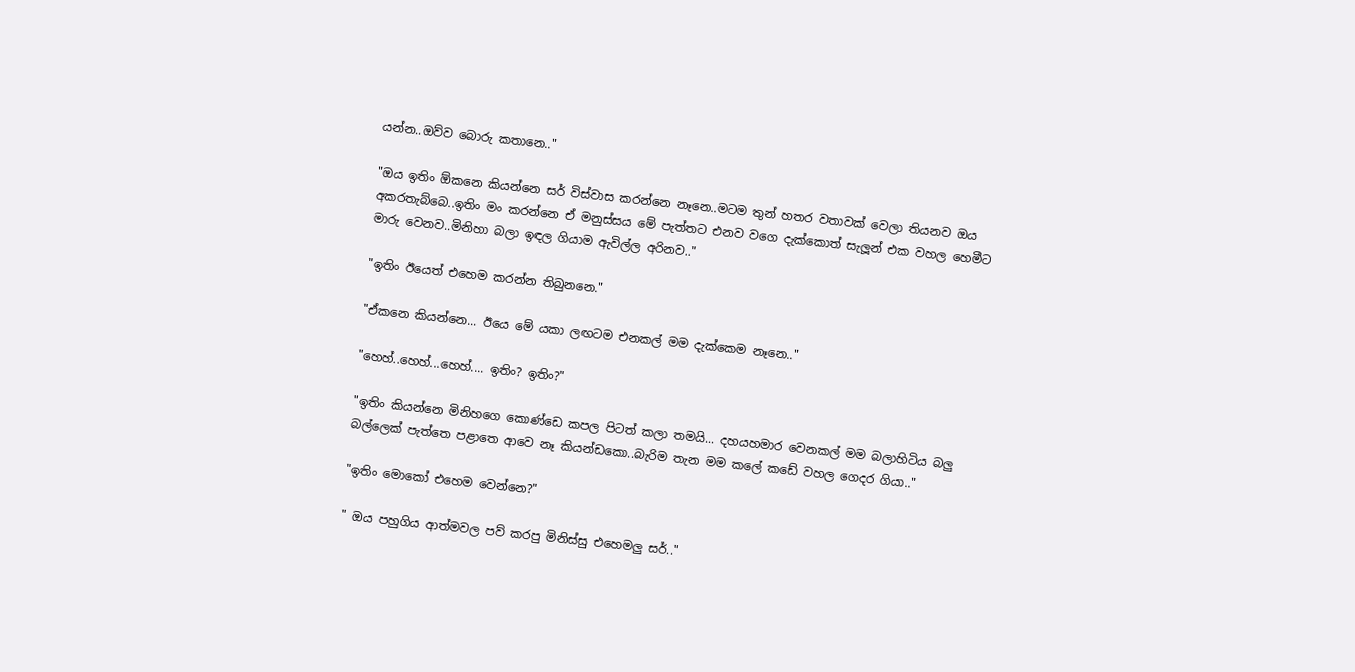යන්න..ඔව්ව බොරු කතානෙ.."

"ඔය ඉතිං ඕකනෙ කියන්නෙ සර් විස්වාස කරන්නෙ නෑනෙ..මටම තුන් හතර වතාවක් වෙලා තියනව ඔය අකරතැබ්බෙ..ඉතිං මං කරන්නෙ ඒ මනුස්සය මේ පැත්තට එනව වගෙ දැක්කොත් සැලූන් එක වහල හෙමීට මාරු වෙනව..මිනිහා බලා ඉඳල ගියාම ඇවිල්ල අරිනව.."

"ඉතිං ඊයෙත් එහෙම කරන්න තිබුනනෙ."

"ඒකනෙ කියන්නෙ... ඊයෙ මේ යකා ලඟටම එනකල් මම දැක්කෙම නෑනෙ.."

"හෙහ්..හෙහ්...හෙහ්.... ඉතිං? ඉතිං?"

"ඉතිං කියන්නෙ මිනිහගෙ කොණ්ඩෙ කපල පිටත් කලා තමයි... දහයහමාර වෙනකල් මම බලාහිටිය බලු බල්ලෙක් පැත්තෙ පළාතෙ ආවෙ නෑ කියන්ඩකො..බැරිම තැන මම කලේ කඩේ වහල ගෙදර ගියා.."

"ඉතිං මොකෝ එහෙම වෙන්නෙ?"

" ඔය පහුගිය ආත්මවල පව් කරපු මිනිස්සු එහෙමලු සර්.."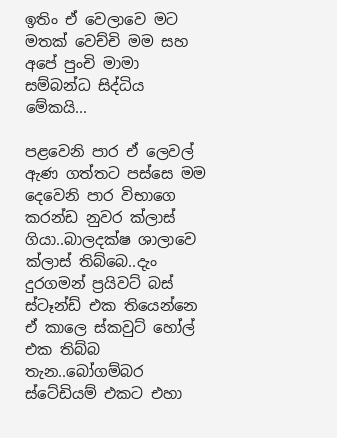ඉතිං ඒ වෙලාවෙ මට මතක් වෙච්චි මම සහ අපේ පුංචි මාමා සම්බන්ධ සිද්ධිය මේකයි...

පළවෙනි පාර ඒ ලෙවල් ඇණ ගත්තට පස්සෙ මම දෙවෙනි පාර විභාගෙ කරන්ඩ නුවර ක්ලාස් ගියා..බාලදක්ෂ ශාලාවෙ ක්ලාස් තිබ්බෙ..දැං දුරගමන් ප්‍රයිවට් බස් ස්ටෑන්ඩ් එක තියෙන්නෙ ඒ කාලෙ ස්කවුට් හෝල් එක තිබ්බ තැන..බෝගම්බර ස්ටේඩියම් එකට එහා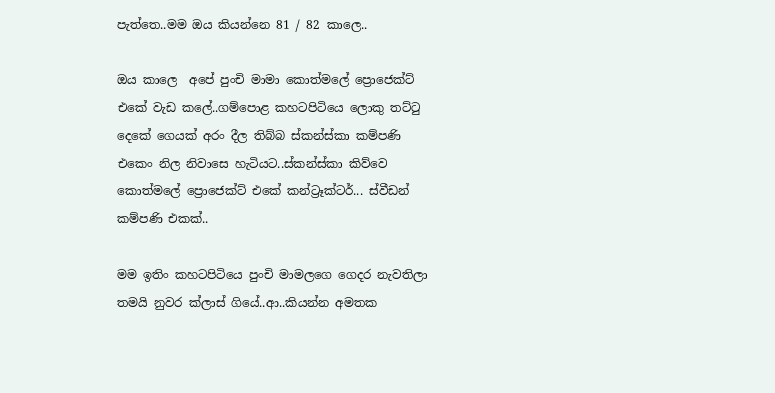පැත්තෙ..මම ඔය කියන්නෙ 81 / 82 කාලෙ..

ඔය කාලෙ  අපේ පුංචි මාමා කොත්මලේ ප්‍රොජෙක්ට් එකේ වැඩ කලේ..ගම්පොළ කහටපිටියෙ ලොකු තට්ටු දෙකේ ගෙයක් අරං දීල තිබ්බ ස්කන්ස්කා කම්පණි එකෙං නිල නිවාසෙ හැටියට..ස්කන්ස්කා කිව්වෙ කොත්මලේ ප්‍රොජෙක්ට් එකේ කන්ට්‍රෑක්ටර්... ස්වීඩන් කම්පණි එකක්..

මම ඉතිං කහටපිටියෙ පුංචි මාමලගෙ ගෙදර නැවතිලා තමයි නුවර ක්ලාස් ගියේ..ආ..කියන්න අමතක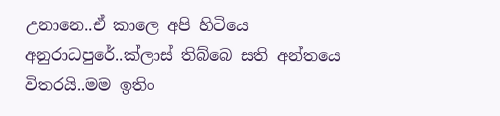උනානෙ..ඒ කාලෙ අපි හිටියෙ අනුරාධපුරේ..ක්ලාස් තිබ්බෙ සති අන්තයෙ විතරයි..මම ඉතිං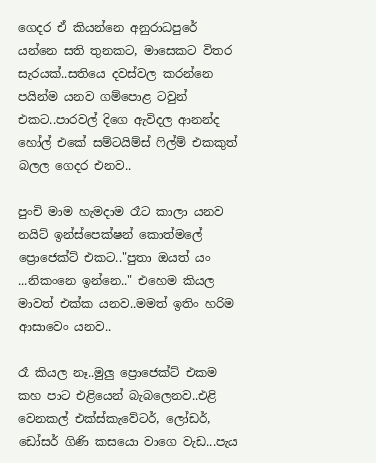ගෙදර ඒ කියන්නෙ අනුරාධපුරේ යන්නෙ සති තුනකට, මාසෙකට විතර සැරයක්..සතියෙ දවස්වල කරන්නෙ පයින්ම යනව ගම්පොළ ටවුන් එකට..පාරවල් දිගෙ ඇවිදල ආනන්ද හෝල් එකේ සම්ටයිම්ස් ෆිල්ම් එකකුත් බලල ගෙදර එනව..

පුංචි මාම හැමදාම රෑට කාලා යනව නයිට් ඉන්ස්පෙක්ෂන් කොත්මලේ ප්‍රොජෙක්ට් එකට.."පුතා ඔයත් යං ...නිකංනෙ ඉන්නෙ.." එහෙම කියල මාවත් එක්ක යනව..මමත් ඉතිං හරිම ආසාවෙං යනව..

රෑ කියල නෑ..මුලු ප්‍රොජෙක්ට් එකම කහ පාට එළියෙන් බැබලෙනව..එළි වෙනකල් එක්ස්කැවේටර්, ලෝඩර්, ඩෝසර් ගිණි කසයො වාගෙ වැඩ...පැය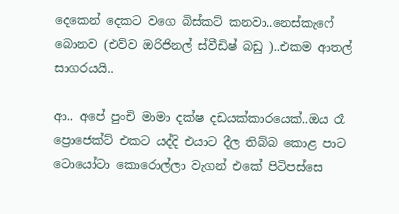දෙකෙන් දෙකට වගෙ බිස්කට් කනවා..නෙස්කැෆේ බොනව (එව්ව ඔරිජිනල් ස්වීඩිෂ් බඩු )..එකම ආතල් සාගරයයි..

ආ.. අපේ පුංචි මාමා දක්ෂ දඩයක්කාරයෙක්..ඔය රෑ ප්‍රොජෙක්ට් එකට යද්දි එයාට දීල තිබ්බ කොළ පාට ටොයෝටා කොරොල්ලා වැගන් එකේ පිටිපස්සෙ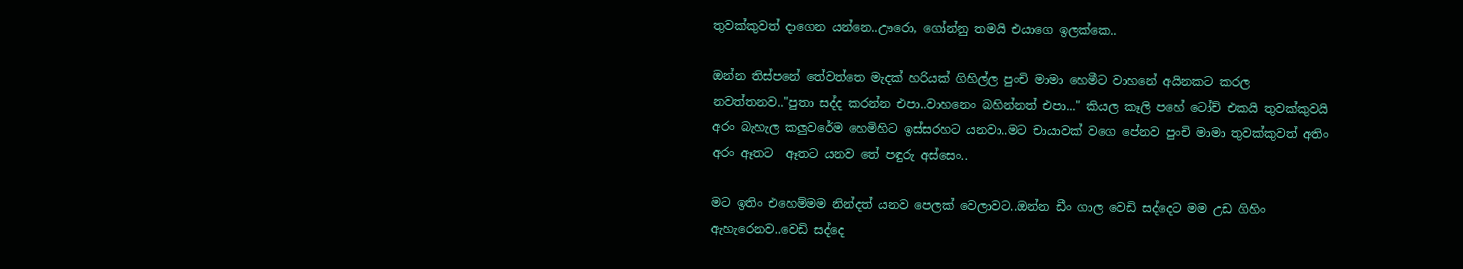තුවක්කුවත් දාගෙන යන්නෙ..ඌරො, ගෝන්නු තමයි එයාගෙ ඉලක්කෙ..

ඔන්න තිස්පනේ තේවත්තෙ මැදක් හරියක් ගිහිල්ල පුංචි මාමා හෙමීට වාහනේ අයිනකට කරල නවත්තනව.."පුතා සද්ද කරන්න එපා..වාහනෙං බහින්නත් එපා..." කියල කෑලි පහේ ටෝච් එකයි තුවක්කුවයි අරං බැහැල කලුවරේම හෙමිහිට ඉස්සරහට යනවා..මට චායාවක් වගෙ පේනව පුංචි මාමා තුවක්කුවත් අතිං අරං ඈතට  ඈතට යනව තේ පඳුරු අස්සෙං..

මට ඉතිං එහෙම්මම නින්දත් යනව පෙලක් වෙලාවට..ඔන්න ඩීං ගාල වෙඩි සද්දෙට මම උඩ ගිහිං ඇහැරෙනව..වෙඩි සද්දෙ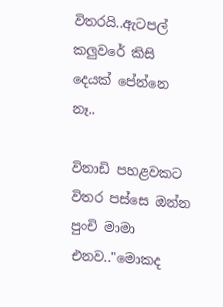විතරයි..ඇටපල් කලුවරේ කිසි දෙයක් පේන්නෙ නෑ..

විනාඩි පහළවකට විතර පස්සෙ ඔන්න පුංචි මාමා එනව.."මොකද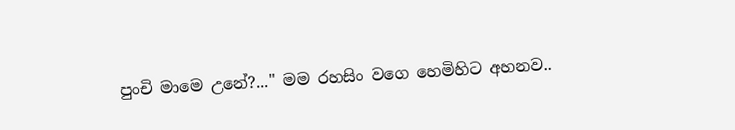පුංචි මාමෙ උනේ?..." මම රහසිං වගෙ හෙමිහිට අහනව..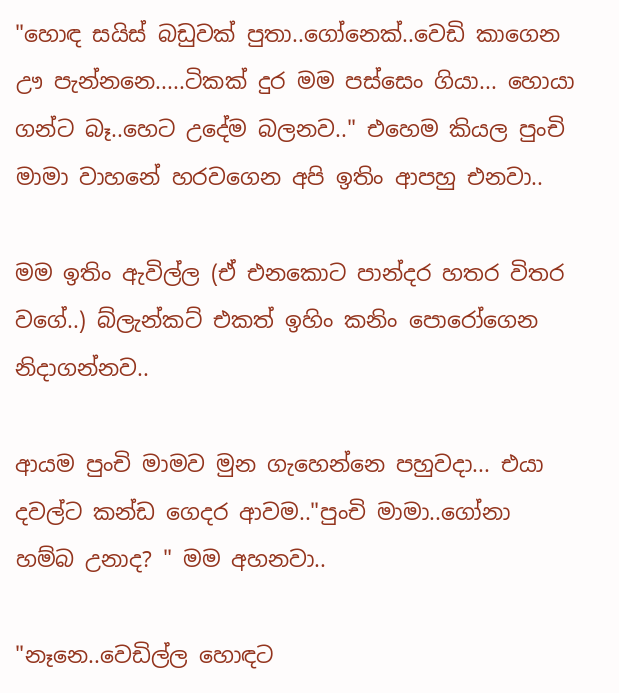"හොඳ සයිස් බඩුවක් පුතා..ගෝනෙක්..වෙඩි කාගෙන ඌ පැන්නනෙ.....ටිකක් දුර මම පස්සෙං ගියා... හොයා ගන්ට බෑ..හෙට උදේම බලනව.." එහෙම කියල පුංචි මාමා වාහනේ හරවගෙන අපි ඉතිං ආපහු එනවා..

මම ඉතිං ඇවිල්ල (ඒ එනකොට පාන්දර හතර විතර වගේ..) බ්ලැන්කට් එකත් ඉහිං කනිං පොරෝගෙන  නිදාගන්නව..

ආයම පුංචි මාමව මුන ගැහෙන්නෙ පහුවදා... එයා දවල්ට කන්ඩ ගෙදර ආවම.."පුංචි මාමා..ගෝනා හම්බ උනාද? " මම අහනවා..

"නෑනෙ..වෙඩිල්ල හොඳට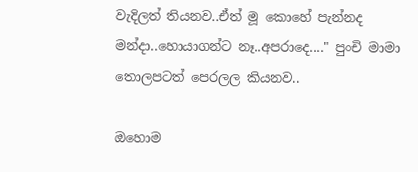වැදිලත් තියනව..ඒත් මූ කොහේ පැන්නද මන්දා..හොයාගන්ට නෑ..අපරාදෙ...." පුංචි මාමා තොලපටත් පෙරලල කියනව..

ඔහොම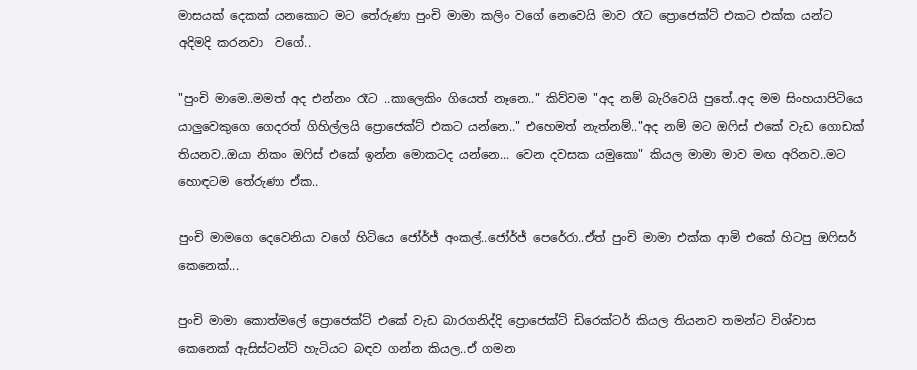මාසයක් දෙකක් යනකොට මට තේරුණා පුංචි මාමා කලිං වගේ නෙවෙයි මාව රෑට ප්‍රොජෙක්ට් එකට එක්ක යන්ට අදිමදි කරනවා  වගේ..

"පුංචි මාමෙ..මමත් අද එන්නං රෑට ..කාලෙකිං ගියෙත් නෑනෙ.." කිව්වම "අද නම් බැරිවෙයි පුතේ..අද මම සිංහයාපිටියෙ යාලුවෙකුගෙ ගෙදරත් ගිහිල්ලයි ප්‍රොජෙක්ට් එකට යන්නෙ.." එහෙමත් නැත්නම්.."අද නම් මට ඔෆිස් එකේ වැඩ ගොඩක් තියනව..ඔයා නිකං ඔෆිස් එකේ ඉන්න මොකටද යන්නෙ... වෙන දවසක යමුකො" කියල මාමා මාව මඟ අරිනව..මට හොඳටම තේරුණා ඒක..

පුංචි මාමගෙ දෙවෙනියා වගේ හිටියෙ ජෝර්ජ් අංකල්..ජෝර්ජ් පෙරේරා..ඒත් පුංචි මාමා එක්ක ආමි එකේ හිටපු ඔෆිසර් කෙනෙක්...

පුංචි මාමා කොත්මලේ ප්‍රොජෙක්ට් එකේ වැඩ බාරගනිද්දි ප්‍රොජෙක්ට් ඩිරෙක්ටර් කියල තියනව තමන්ට විශ්වාස කෙනෙක් ඇසිස්ටන්ට් හැටියට බඳව ගන්න කියල..ඒ ගමන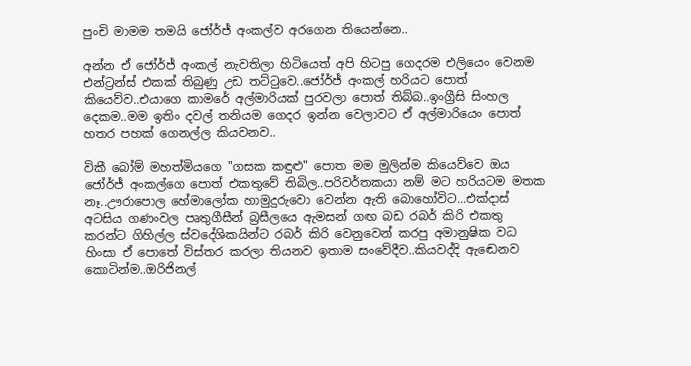පුංචි මාමම තමයි ජෝර්ජ් අංකල්ව අරගෙන තියෙන්නෙ..

අන්න ඒ ජෝර්ජ් අංකල් නැවතිලා හිටියෙත් අපි හිටපු ගෙදරම එලියෙං වෙනම එන්ට්‍රන්ස් එකක් තිබුණු උඩ තට්ටුවෙ..ජෝර්ජ් අංකල් හරියට පොත් කියෙව්ව..එයාගෙ කාමරේ අල්මාරියක් පුරවලා පොත් තිබ්බ..ඉංග්‍රීසි සිංහල දෙකම..මම ඉතිං දවල් තනියම ගෙදර ඉන්න වෙලාවට ඒ අල්මාරියෙං පොත් හතර පහක් ගෙනල්ල කියවනව..

විකී බෝම් මහත්මියගෙ "ගසක කඳුළු" පොත මම මුලින්ම කියෙව්වෙ ඔය ජෝර්ජ් අංකල්ගෙ පොත් එකතුවේ තිබිල..පරිවර්තකයා නම් මට හරියටම මතක නෑ..ඌරාපොල හේමාලෝක හාමුදුරුවො වෙන්න ඇති බොහෝවිට...එක්දාස් අටසිය ගණංවල පෘතුගීසීන් බ්‍රසීලයෙ ඇමසන් ගඟ බඩ රබර් කිරි එකතු කරන්ට ගිහිල්ල ස්වදේශිකයින්ට රබර් කිරි වෙනුවෙන් කරපු අමානුෂික වධ හිංසා ඒ පොතේ විස්තර කරලා තියනව ඉතාම සංවේදීව..කියවද්දි ඇඬෙනව කොටින්ම..ඔරිජිනල්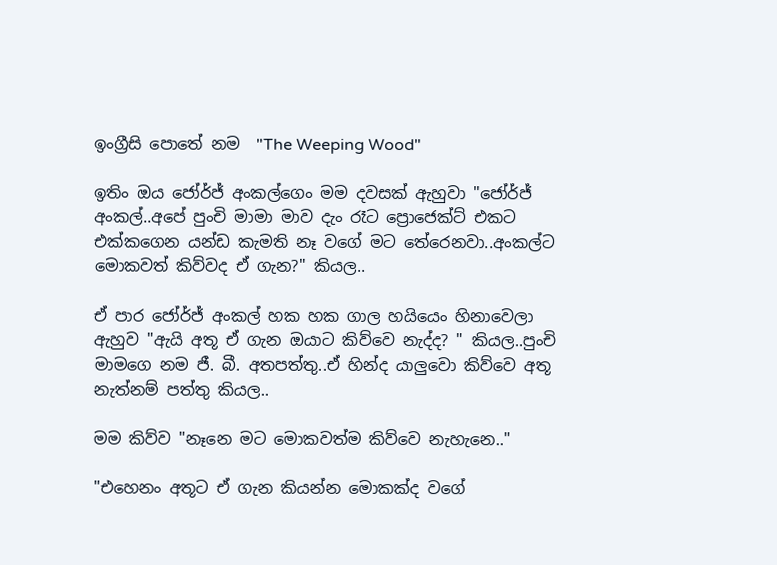ඉංග්‍රීසි පොතේ නම  "The Weeping Wood"

ඉතිං ඔය ජෝර්ජ් අංකල්ගෙං මම දවසක් ඇහුවා "ජෝර්ජ් අංකල්..අපේ පුංචි මාමා මාව දැං රෑට ප්‍රොජෙක්ට් එකට එක්කගෙන යන්ඩ කැමති නෑ වගේ මට තේරෙනවා..අංකල්ට මොකවත් කිව්වද ඒ ගැන?" කියල..

ඒ පාර ජෝර්ජ් අංකල් හක හක ගාල හයියෙං හිනාවෙලා ඇහුව "ඇයි අතූ ඒ ගැන ඔයාට කිව්වෙ නැද්ද? " කියල..පුංචි මාමගෙ නම ජී. බී. අතපත්තු..ඒ හින්ද යාලුවො කිව්වෙ අතූ නැත්නම් පත්තු කියල..

මම කිව්ව "නෑනෙ මට මොකවත්ම කිව්වෙ නැහැනෙ.."

"එහෙනං අතූට ඒ ගැන කියන්න මොකක්ද වගේ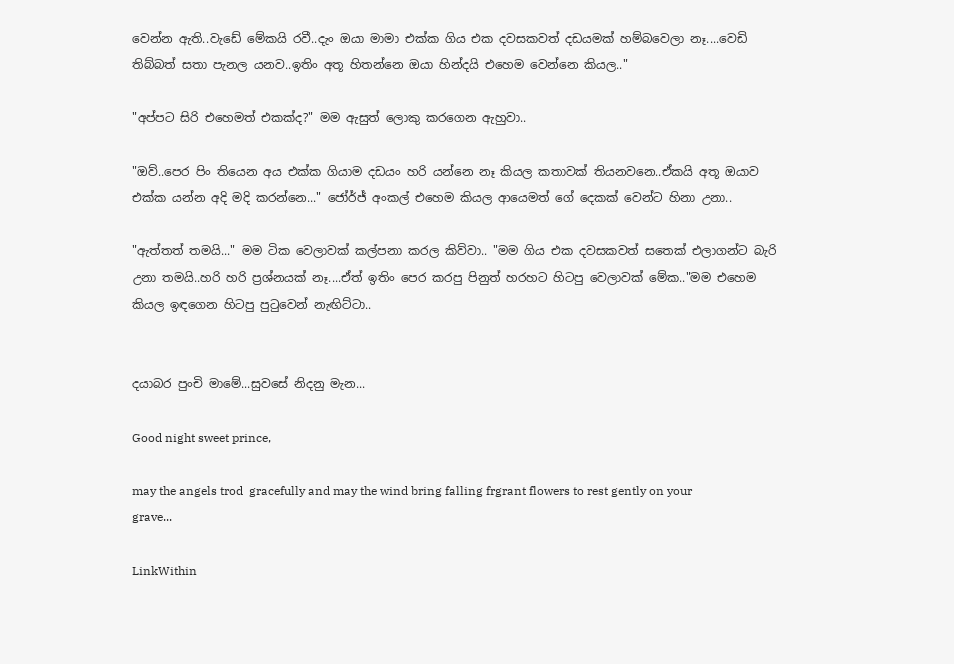වෙන්න ඇති..වැඩේ මේකයි රවී..දැං ඔයා මාමා එක්ක ගිය එක දවසකවත් දඩයමක් හම්බවෙලා නෑ....වෙඩි තිබ්බත් සතා පැනල යනව..ඉතිං අතූ හිතන්නෙ ඔයා හින්දයි එහෙම වෙන්නෙ කියල.."

"අප්පට සිරි එහෙමත් එකක්ද?" මම ඇසුත් ලොකු කරගෙන ඇහුවා..

"ඔව්..පෙර පිං තියෙන අය එක්ක ගියාම දඩයං හරි යන්නෙ නෑ කියල කතාවක් තියනවනෙ..ඒකයි අතූ ඔයාව එක්ක යන්න අදි මදි කරන්නෙ..." ජෝර්ජ් අංකල් එහෙම කියල ආයෙමත් ගේ දෙකක් වෙන්ට හිනා උනා..

"ඇත්තත් තමයි..." මම ටික වෙලාවක් කල්පනා කරල කිව්වා.. "මම ගිය එක දවසකවත් සතෙක් එලාගන්ට බැරි උනා තමයි..හරි හරි ප්‍රශ්නයක් නෑ....ඒත් ඉතිං පෙර කරපු පිනුත් හරහට හිටපු වෙලාවක් මේක.."මම එහෙම කියල ඉඳගෙන හිටපු පුටුවෙන් නැඟිට්ටා..


දයාබර පුංචි මාමේ...සුවසේ නිදනු මැන...

Good night sweet prince,

may the angels trod  gracefully and may the wind bring falling frgrant flowers to rest gently on your grave...

LinkWithin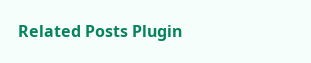Related Posts Plugin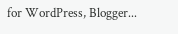for WordPress, Blogger...